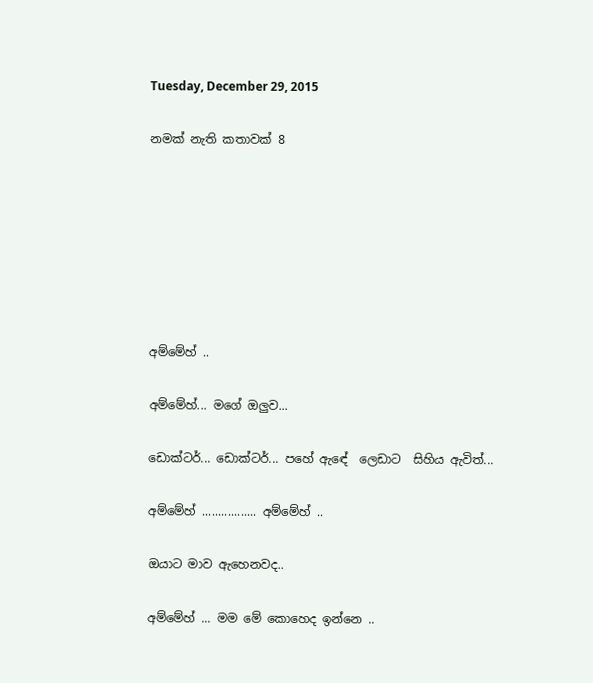Tuesday, December 29, 2015

නමක් නැති කතාවක් 8







අම්මේහ් ..

අම්මේහ්... මගේ ඔලුව...

ඩොක්ටර්... ඩොක්ටර්... පහේ ඇඳේ  ලෙඩාට  සිහිය ඇවිත්...

අම්මේහ් ................. අම්මේහ් ..

ඔයාට මාව ඇහෙනවද..

අම්මේහ් ... මම මේ කොහෙද ඉන්නෙ ..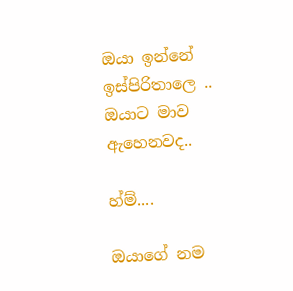ඔයා ඉන්නේ ඉස්පිරිතාලෙ .. ඔයාට මාව ඇහෙනවද..

හ්ම්....

ඔයාගේ නම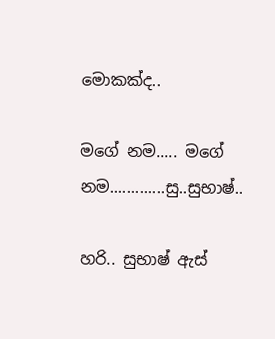මොකක්ද..

මගේ නම..... මගේ නම.............සු..සුභාෂ්..

හරි.. සුභාෂ් ඇස්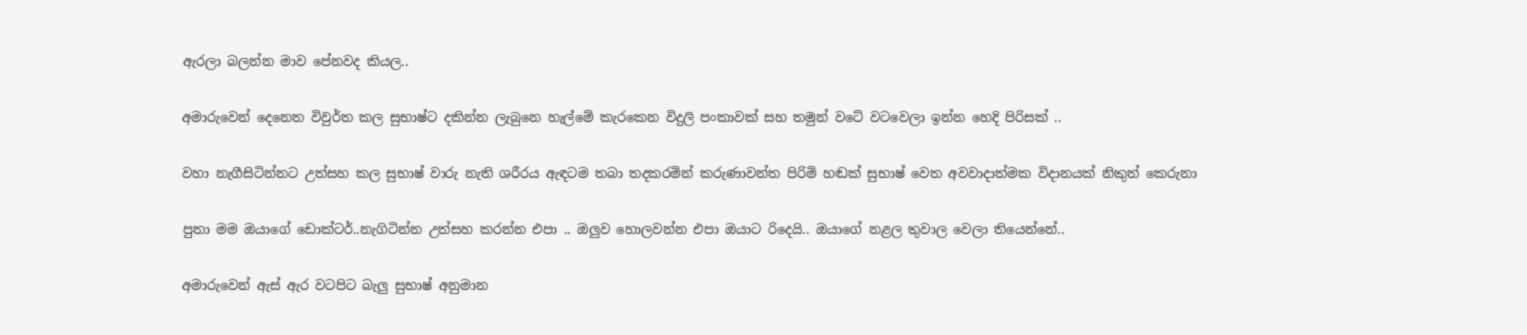ඇරලා බලන්න මාව පේනවද කියල..

අමාරුවෙන් දෙනෙත විවුර්ත කල සුභාෂ්ට දකින්න ලැබුනෙ හැල්මේ කැරකෙන විදුලි පංකාවක් සහ තමුන් වටේ වටවෙලා ඉන්න හෙදි පිරිසක් ..

වහා නැගීසිටින්නට උත්සහ කල සුභාෂ් වාරු නැති ශරීරය ඇඳටම තබා තදකරමින් කරුණාවන්ත පිරිමි හඬක් සුභාෂ් වෙත අවවාදාත්මක විදානයක් නිකුත් කෙරුනා

පුතා මම ඔයාගේ ඩොක්ටර්..නැගිටින්න උත්සහ කරන්න එපා .. ඔලුව හොලවන්න එපා ඔයාට රිදෙයි.. ඔයාගේ නළල තුවාල වෙලා තියෙන්නේ..

අමාරුවෙන් ඇස් ඇර වටපිට බැලු සුභාෂ් අනුමාන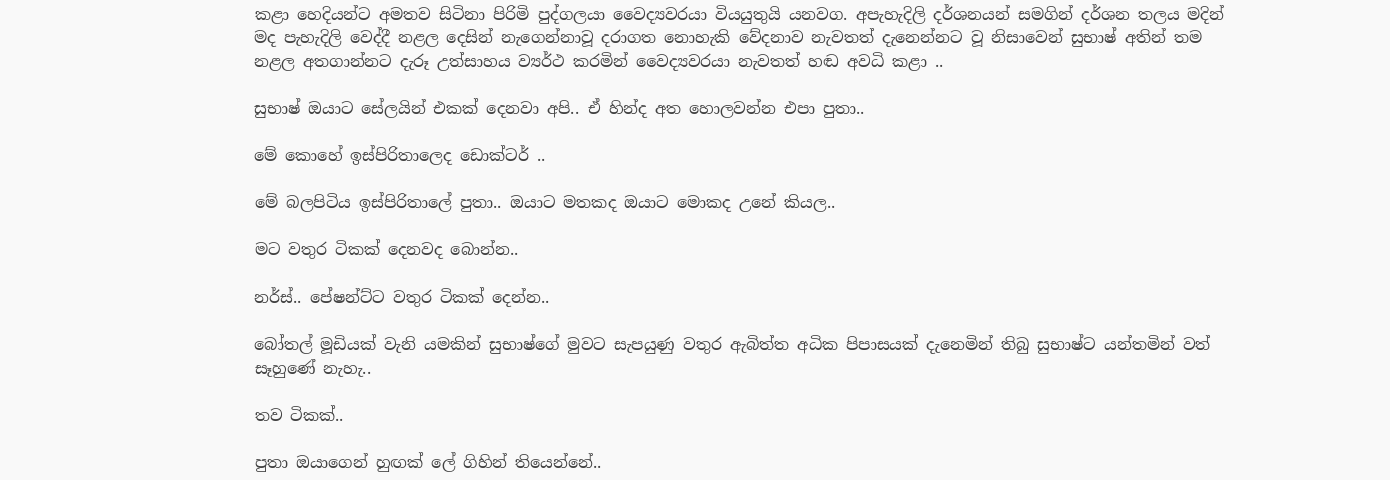කළා හෙදියන්ට අමතව සිටිනා පිරිමි පුද්ගලයා වෛද්‍යවරයා වියයුතුයි යනවග. අපැහැදිලි දර්ශනයන් සමගින් දර්ශන තලය මදින් මද පැහැදිලි වෙද්දී නළල දෙසින් නැගෙන්නාවූ දරාගත නොහැකි වේදනාව නැවතත් දැනෙන්නට වූ නිසාවෙන් සුභාෂ් අතින් තම නළල අතගාන්නට දැරූ උත්සාහය ව්‍යර්ථ කරමින් වෛද්‍යවරයා නැවතත් හඬ අවධි කළා ..

සුභාෂ් ඔයාට සේලයින් එකක් දෙනවා අපි.. ඒ හින්ද අත හොලවන්න එපා පුතා..

මේ කොහේ ඉස්පිරිතාලෙද ඩොක්ටර් ..

මේ බලපිටිය ඉස්පිරිතාලේ පුතා.. ඔයාට මතකද ඔයාට මොකද උනේ කියල..

මට වතුර ටිකක් දෙනවද බොන්න..

නර්ස්.. පේෂන්ට්ට වතුර ටිකක් දෙන්න..

බෝතල් මූඩියක් වැනි යමකින් සුභාෂ්ගේ මුවට සැපයුණු වතුර ඇබිත්ත අධික පිපාසයක් දැනෙමින් තිබු සුභාෂ්ට යන්තමින් වත් සෑහුණේ නැහැ..

තව ටිකක්..

පුතා ඔයාගෙන් හුඟක් ලේ ගිහින් තියෙන්නේ..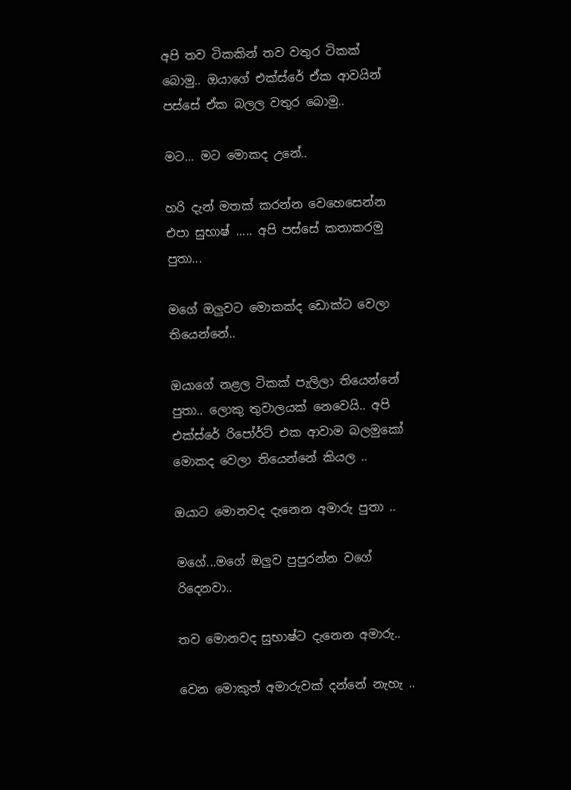අපි තව ටිකකින් තව වතුර ටිකක් බොමු.. ඔයාගේ එක්ස්රේ ඒක ආවයින් පස්සේ ඒක බලල වතුර බොමු..

මට... මට මොකද උනේ..

හරි දැන් මතක් කරන්න වෙහෙසෙන්න එපා සුභාෂ් ..... අපි පස්සේ කතාකරමු පුතා...

මගේ ඔලුවට මොකක්ද ඩොක්ට වෙලා තියෙන්නේ..

ඔයාගේ නළල ටිකක් පැලිලා තියෙන්නේ පුතා.. ලොකු තුවාලයක් නෙවෙයි.. අපි එක්ස්රේ රිපෝර්ට් එක ආවාම බලමුකෝ මොකද වෙලා තියෙන්නේ කියල ..

ඔයාට මොනවද දැනෙන අමාරු පුතා ..

මගේ...මගේ ඔලුව පුපුරන්න වගේ රිදෙනවා..

තව මොනවද සුභාෂ්ට දැනෙන අමාරු..

වෙන මොකුත් අමාරුවක් දන්නේ නැහැ ..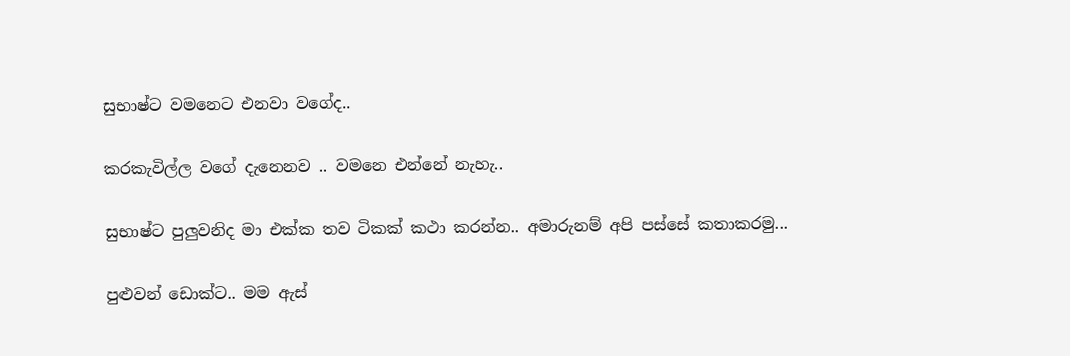සුභාෂ්ට වමනෙට එනවා වගේද..

කරකැවිල්ල වගේ දැනෙනව .. වමනෙ එන්නේ නැහැ..

සුභාෂ්ට පුලුවනිද මා එක්ක තව ටිකක් කථා කරන්න.. අමාරුනම් අපි පස්සේ කතාකරමු...

පුළුවන් ඩොක්ට.. මම ඇස්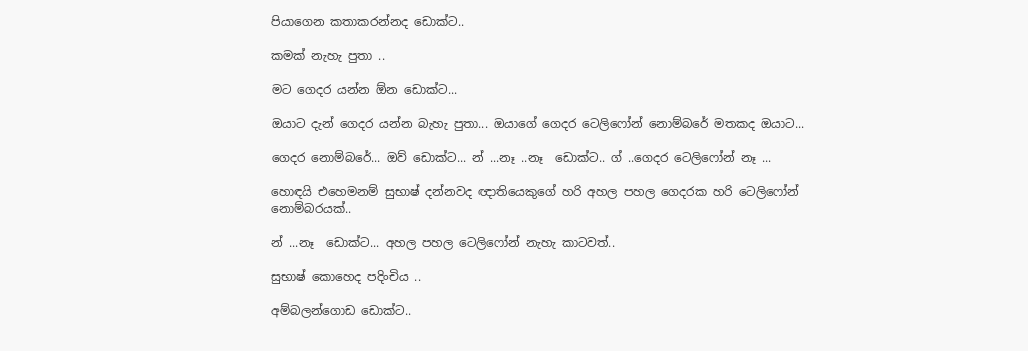පියාගෙන කතාකරන්නද ඩොක්ට..

කමක් නැහැ පුතා ..

මට ගෙදර යන්න ඕන ඩොක්ට...

ඔයාට දැන් ගෙදර යන්න බැහැ පුතා... ඔයාගේ ගෙදර ටෙලිෆෝන් නොම්බරේ මතකද ඔයාට...

ගෙදර නොම්බරේ... ඔව් ඩොක්ට... න් ...නෑ ..නෑ  ඩොක්ට.. ග් ..ගෙදර ටෙලිෆෝන් නෑ ...

හොඳයි එහෙමනම් සුභාෂ් දන්නවද ඥාතියෙකුගේ හරි අහල පහල ගෙදරක හරි ටෙලිෆෝන් නොම්බරයක්..

න් ...නෑ  ඩොක්ට... අහල පහල ටෙලිෆෝන් නැහැ කාටවත්..

සුභාෂ් කොහෙද පදිංචිය ..

අම්බලන්ගොඩ ඩොක්ට..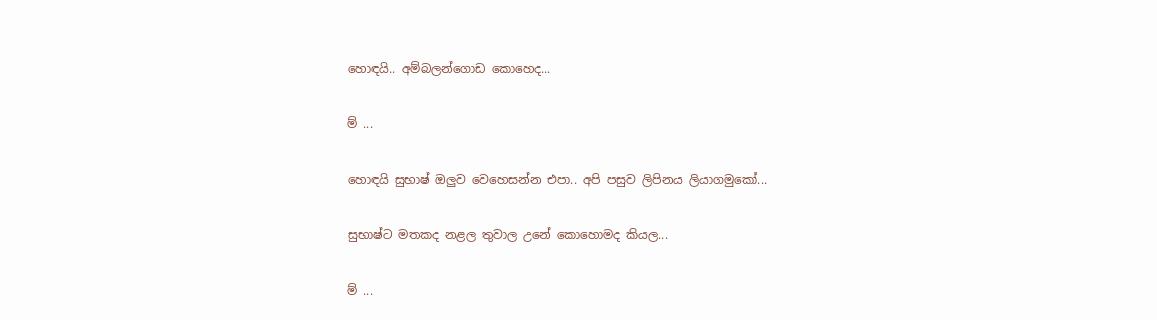හොඳයි.. අම්බලන්ගොඩ කොහෙද...

ම් ...

හොඳයි සුභාෂ් ඔලුව වෙහෙසන්න එපා.. අපි පසුව ලිපිනය ලියාගමුකෝ...

සුභාෂ්ට මතකද නළල තුවාල උනේ කොහොමද කියල...

ම් ...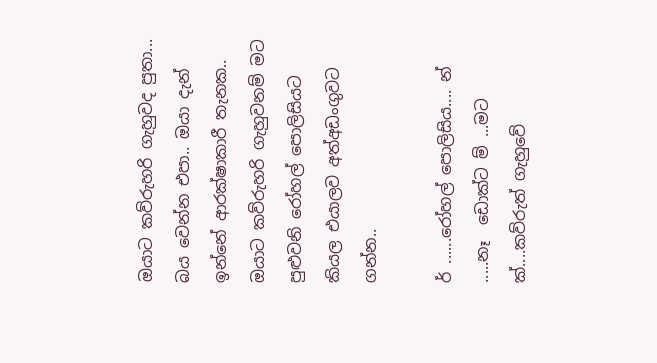ඔයාට කව්රුහරි ගැහුවද පුතා... බය වෙන්න එපා.. ඔයා දැන් ඉන්නේ ආරක්ෂාකාරී තැනක.. ඔයාට කව්රුහරි ගැහුවනම් මට පුළුවනි රෝහල් පොලිසියට කියල එයාලව අත්අඩංගුවට ගන්න..

ර් ......රෝහල් පොලිසිය.... න් .....නෑ  ඩොක්ට ම් ...මට ක්....කව්රුත් ගැහුවේ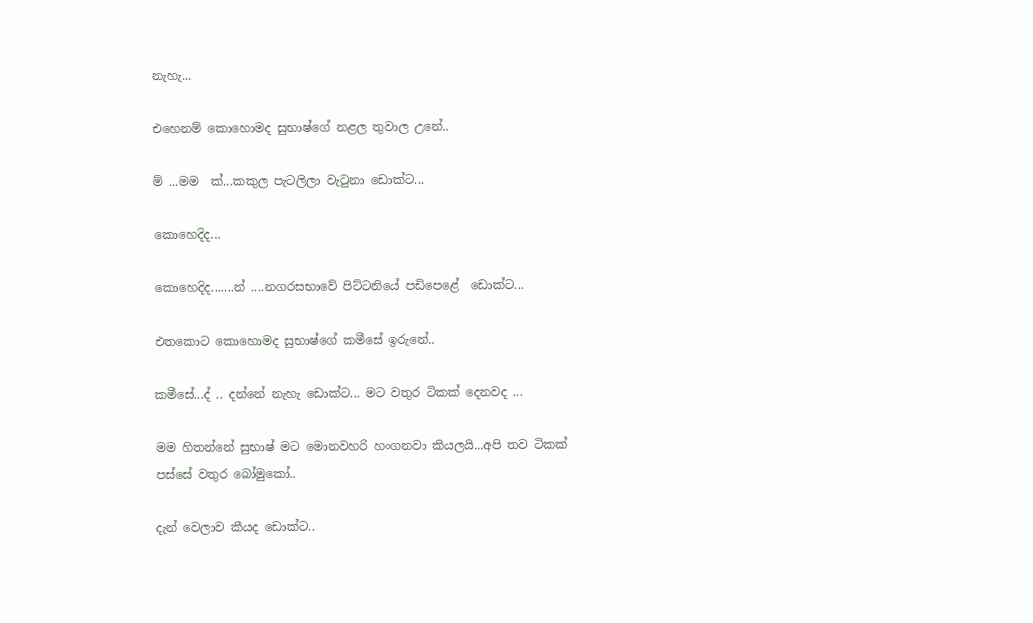නැහැ...

එහෙනම් කොහොමද සුභාෂ්ගේ නළල තුවාල උනේ..

ම් ...මම  ක්...කකුල පැටලිලා වැටුනා ඩොක්ට...

කොහෙදිද...

කොහෙදිද.......න් ....නගරසභාවේ පිට්ටනියේ පඩිපෙළේ  ඩොක්ට...

එතකොට කොහොමද සුභාෂ්ගේ කමීසේ ඉරුනේ..

කමීසේ...ද් .. දන්නේ නැහැ ඩොක්ට... මට වතුර ටිකක් දෙනවද ...

මම හිතන්නේ සුභාෂ් මට මොනවහරි හංගනවා කියලයි...අපි තව ටිකක් පස්සේ වතුර බෝමුකෝ..

දැන් වෙලාව කීයද ඩොක්ට..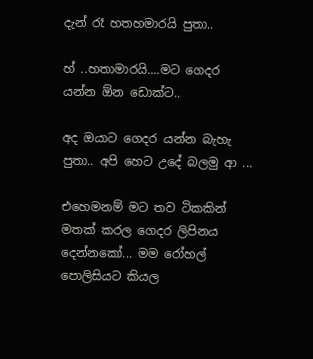දැන් රෑ හතහමාරයි පුතා..

හ් ..හතාමාරයි....මට ගෙදර යන්න ඕන ඩොක්ට..

අද ඔයාට ගෙදර යන්න බැහැ පුතා.. අපි හෙට උදේ බලමු ආ ...

එහෙමනම් මට තව ටිකකින් මතක් කරල ගෙදර ලිපිනය දෙන්නකෝ... මම රෝහල් පොලිසියට කියල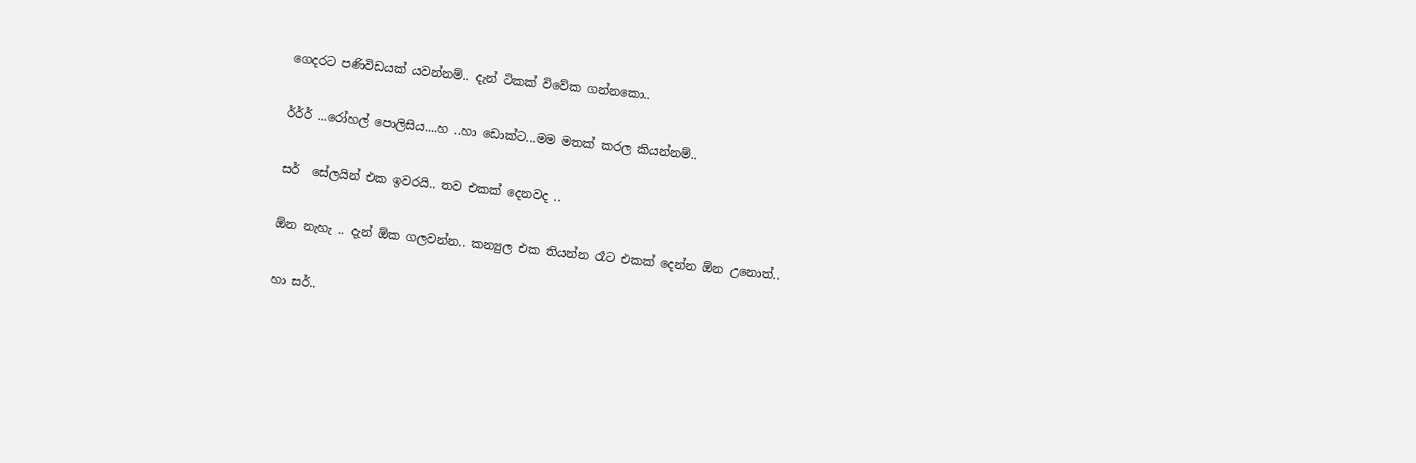ගෙදරට පණිවිඩයක් යවන්නම්.. දැන් ටිකක් විවේක ගන්නකො..

ර්ර්ර් ...රෝහල් පොලිසිය....හ ..හා ඩොක්ට...මම මතක් කරල කියන්නම්..

සර්  සේලයින් එක ඉවරයි.. තව එකක් දෙනවද ..

ඕන නැහැ .. දැන් ඕක ගලවන්න.. කන්‍යුල එක තියන්න රෑට එකක් දෙන්න ඕන උනොත්..

හා සර්..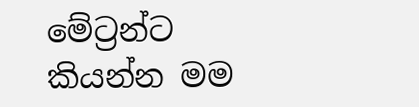මේට්‍රන්ට කියන්න මම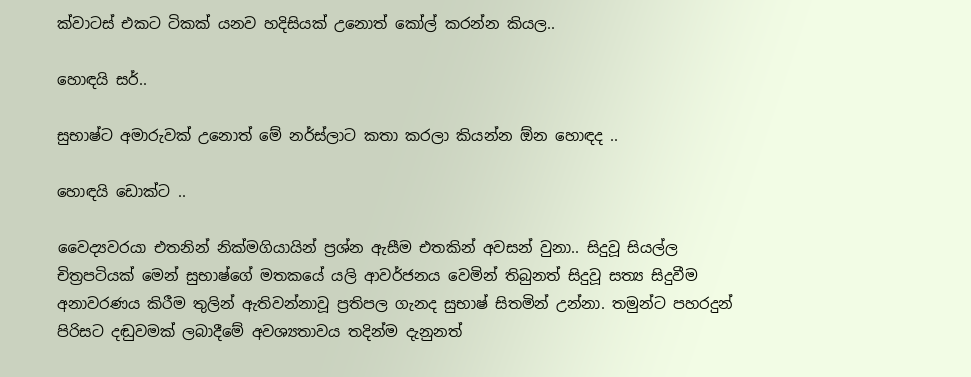ක්වාටස් එකට ටිකක් යනව හදිසියක් උනොත් කෝල් කරන්න කියල..

හොඳයි සර්..

සුභාෂ්ට අමාරුවක් උනොත් මේ නර්ස්ලාට කතා කරලා කියන්න ඕන හොඳද ..

හොඳයි ඩොක්ට ..

වෛද්‍යවරයා එතනින් නික්මගියායින් ප්‍රශ්න ඇසීම එතකින් අවසන් වුනා.. සිදුවූ සියල්ල චිත්‍රපටියක් මෙන් සුභාෂ්ගේ මතකයේ යලි ආවර්ජනය වෙමින් තිබුනත් සිදුවූ සත්‍ය සිදුවීම අනාවරණය කිරීම තුලින් ඇතිවන්නාවූ ප්‍රතිපල ගැනද සුභාෂ් සිතමින් උන්නා. තමුන්ට පහරදුන් පිරිසට දඬුවමක් ලබාදීමේ අවශ්‍යතාවය තදින්ම දැනුනත්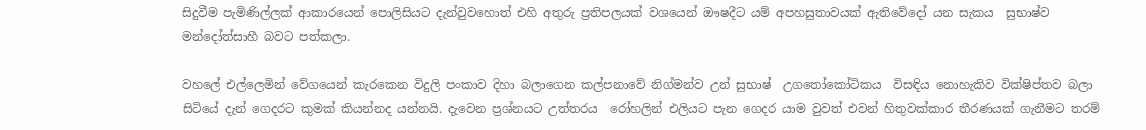සිදුවීම පැමිණිල්ලක් ආකාරයෙන් පොලිසියට දැන්වුවහොත් එහි අතුරු ප්‍රතිපලයක් වශයෙන් ඖෂදීට යම් අපහසුතාවයක් ඇතිවේදෝ යන සැකය  සුභාෂ්ව මන්දෝත්සාහී බවට පත්කලා.

වහලේ එල්ලෙමින් වේගයෙන් කැරකෙන විදුලි පංකාව දිහා බලාගෙන කල්පනාවේ නිග්මන්ව උන් සුභාෂ්  උගතෝකෝටිකය  විසඳිය නොහැකිව වික්ෂිප්තව බලා සිටියේ දැන් ගෙදරට කුමක් කියන්නද යන්නයි. දැවෙන ප්‍රශ්නයට උත්තරය  රෝහලින් එලියට පැන ගෙදර යාම වුවත් එවන් හිතුවක්කාර තීරණයක් ගැනීමට තරම්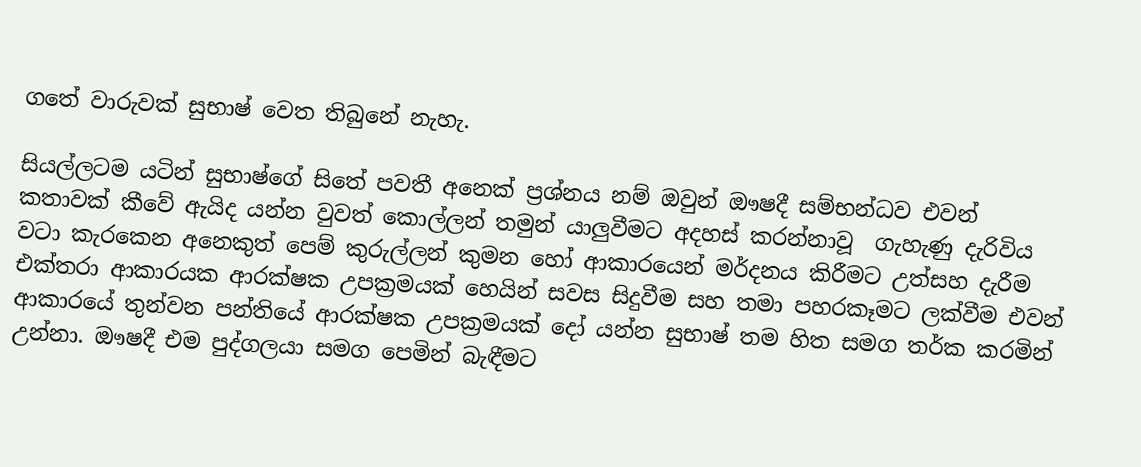ගතේ වාරුවක් සුභාෂ් වෙත තිබුනේ නැහැ.

සියල්ලටම යටින් සුභාෂ්ගේ සිතේ පවතී අනෙක් ප්‍රශ්නය නම් ඔවුන් ඖෂදී සම්භන්ධව එවන් කතාවක් කීවේ ඇයිද යන්න වුවත් කොල්ලන් තමුන් යාලුවීමට අදහස් කරන්නාවූ  ගැහැණු දැරිවිය වටා කැරකෙන අනෙකුත් පෙම් කුරුල්ලන් කුමන හෝ ආකාරයෙන් මර්දනය කිරීමට උත්සහ දැරීම එක්තරා ආකාරයක ආරක්ෂක උපක්‍රමයක් හෙයින් සවස සිදුවීම සහ තමා පහරකෑමට ලක්වීම එවන් ආකාරයේ තුන්වන පන්තියේ ආරක්ෂක උපක්‍රමයක් දෝ යන්න සුභාෂ් තම හිත සමග තර්ක කරමින් උන්නා. ඖෂදී එම පුද්ගලයා සමග පෙමින් බැඳීමට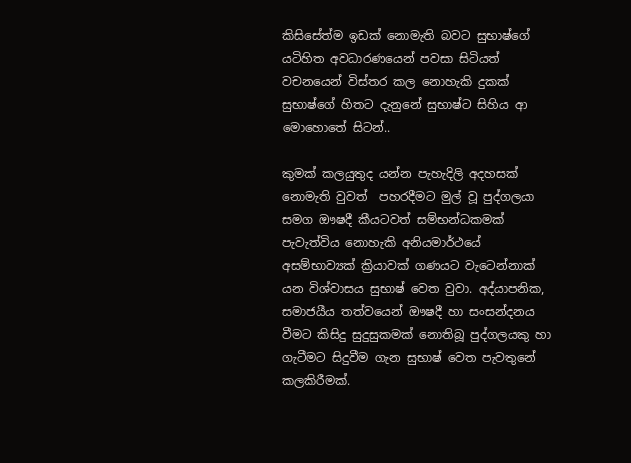කිසිසේත්ම ඉඩක් නොමැති බවට සුභාෂ්ගේ යටිහිත අවධාරණයෙන් පවසා සිටියත් වචනයෙන් විස්තර කල නොහැකි දුකක් සුභාෂ්ගේ හිතට දැනුනේ සුභාෂ්ට සිහිය ආ මොහොතේ සිටන්..

කුමක් කලයුතුද යන්න පැහැදිලි අදහසක් නොමැති වුවත්  පහරදීමට මුල් වූ පුද්ගලයා සමග ඖෂදී කීයටවත් සම්භන්ධකමක් පැවැත්විය නොහැකි අනියමාර්ථයේ අසම්භාව්‍යක් ක්‍රියාවක් ගණයට වැටෙන්නාක් යන විශ්වාසය සුභාෂ් වෙත වුවා. අද්යාපනික, සමාජයීය තත්වයෙන් ඖෂදී හා සංසන්දනය වීමට කිසිදු සුදුසුකමක් නොතිබූ පුද්ගලයකු හා ගැටීමට සිදුවීම ගැන සුභාෂ් වෙත පැවතුනේ කලකිරීමක්.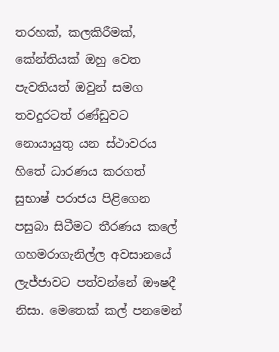තරහක්, කලකිරීමක්, කේන්තියක් ඔහු වෙත පැවතියත් ඔවුන් සමග තවදුරටත් රණ්ඩුවට නොයායුතු යන ස්ථාවරය හිතේ ධාරණය කරගත් සුභාෂ් පරාජය පිළිගෙන පසුබා සිටීමට තීරණය කලේ ගහමරාගැනිල්ල අවසානයේ ලැජ්ජාවට පත්වන්නේ ඖෂදී නිසා. මෙතෙක් කල් පනමෙන්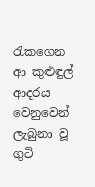රැකගෙන ආ කුළුඳුල් ආදරය වෙනුවෙන් ලැබුනා වූ ගුටි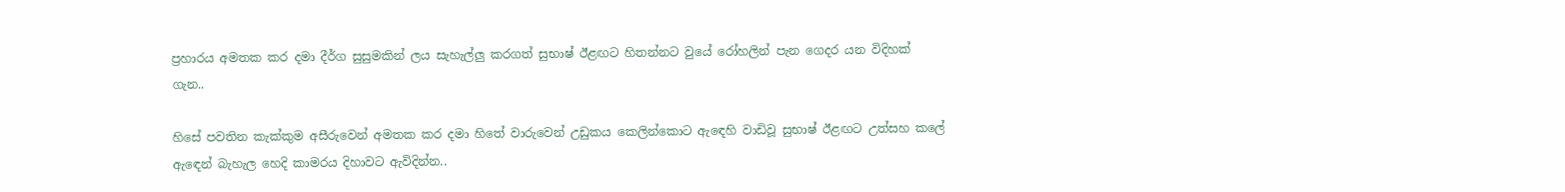ප්‍රහාරය අමතක කර දමා දීර්ග සුසුමකින් ලය සැහැල්ලු කරගත් සුභාෂ් ඊළඟට හිතන්නට වුයේ රෝහලින් පැන ගෙදර යන විදිහක් ගැන..

හිසේ පවතින කැක්කුම අසීරුවෙන් අමතක කර දමා හිතේ වාරුවෙන් උඩුකය කෙලින්කොට ඇඳෙහි වාඩිවූ සුභාෂ් ඊළඟට උත්සහ කලේ ඇඳෙන් බැහැල හෙදි කාමරය දිහාවට ඇවිදින්න..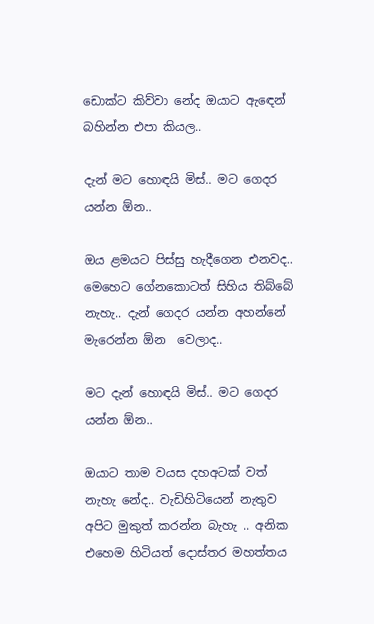ඩොක්ට කිව්වා නේද ඔයාට ඇඳෙන් බහින්න එපා කියල..

දැන් මට හොඳයි මිස්.. මට ගෙදර යන්න ඕන..

ඔය ළමයට පිස්සු හැදීගෙන එනවද.. මෙහෙට ගේනකොටත් සිහිය තිබ්බේ නැහැ.. දැන් ගෙදර යන්න අහන්නේ මැරෙන්න ඕන  වෙලාද..

මට දැන් හොඳයි මිස්.. මට ගෙදර යන්න ඕන..

ඔයාට තාම වයස දහඅටක් වත් නැහැ නේද.. වැඩිහිටියෙන් නැතුව අපිට මුකුත් කරන්න බැහැ .. අනික එහෙම හිටියත් දොස්තර මහත්තය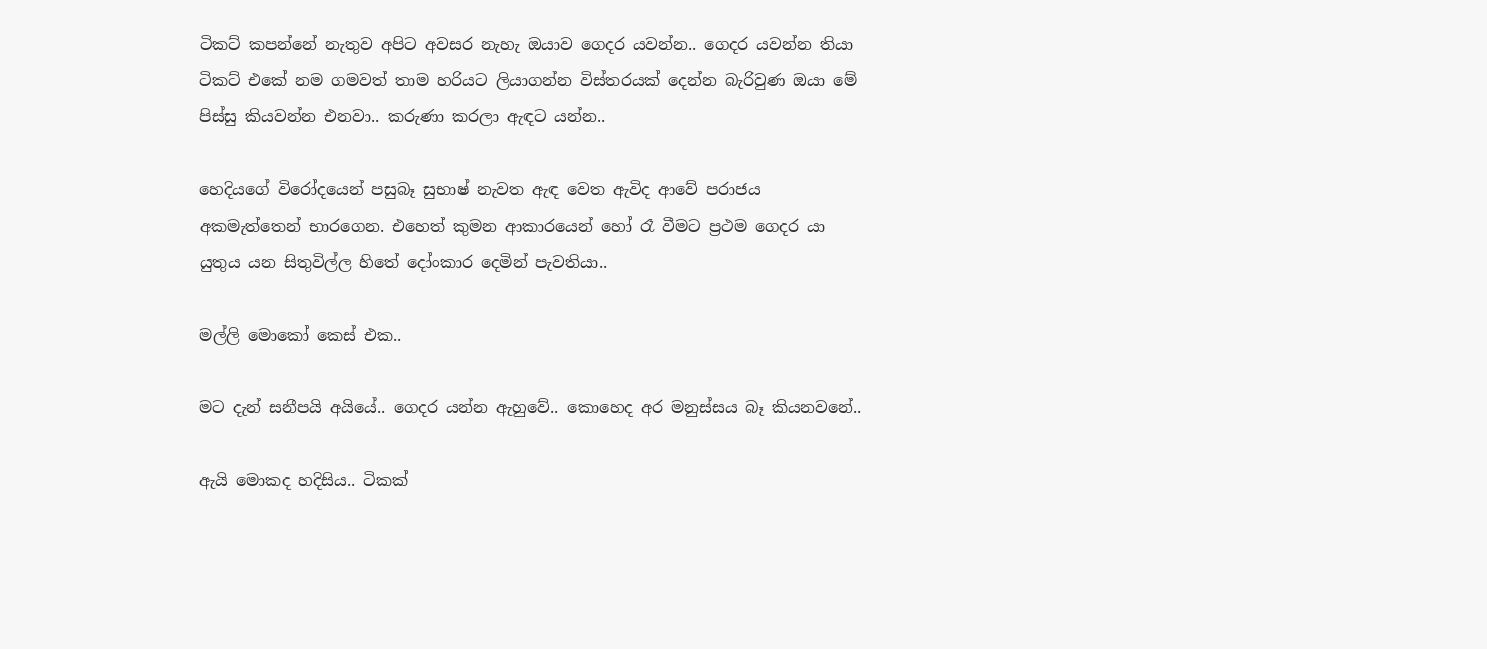ටිකට් කපන්නේ නැතුව අපිට අවසර නැහැ ඔයාව ගෙදර යවන්න.. ගෙදර යවන්න තියා ටිකට් එකේ නම ගමවත් තාම හරියට ලියාගන්න විස්තරයක් දෙන්න බැරිවුණ ඔයා මේ පිස්සු කියවන්න එනවා.. කරුණා කරලා ඇඳට යන්න..

හෙදියගේ විරෝදයෙන් පසුබෑ සුභාෂ් නැවත ඇඳ වෙත ඇවිද ආවේ පරාජය අකමැත්තෙන් භාරගෙන. එහෙත් කුමන ආකාරයෙන් හෝ රෑ වීමට ප්‍රථම ගෙදර යා යුතුය යන සිතුවිල්ල හිතේ දෝංකාර දෙමින් පැවතියා..

මල්ලි මොකෝ කෙස් එක..

මට දැන් සනීපයි අයියේ.. ගෙදර යන්න ඇහුවේ.. කොහෙද අර මනුස්සය බෑ කියනවනේ..

ඇයි මොකද හදිසිය.. ටිකක්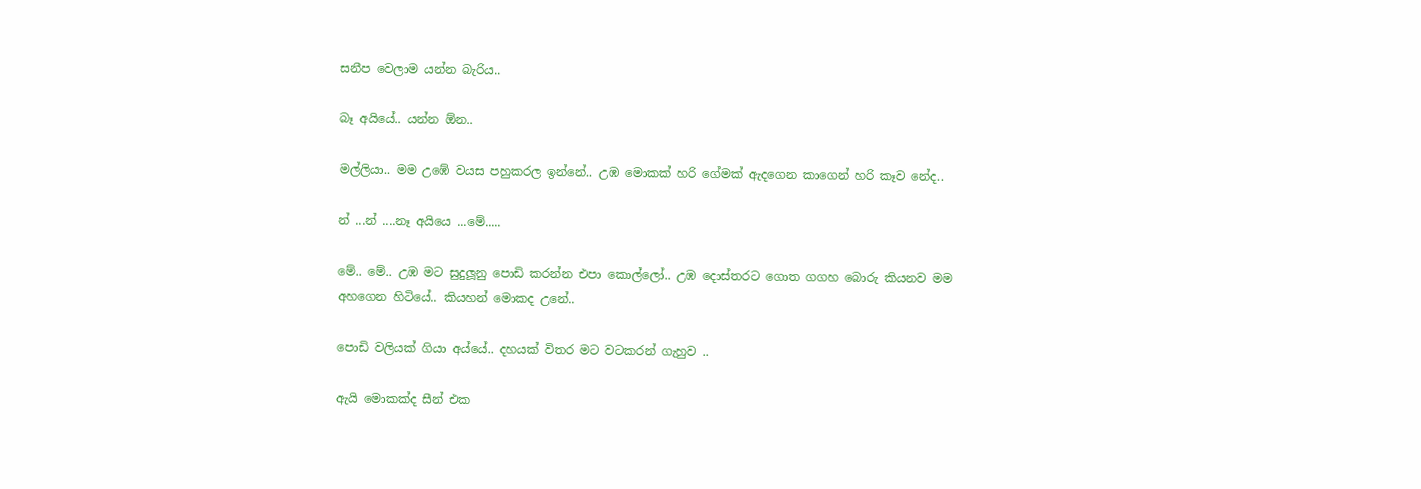සනීප වෙලාම යන්න බැරිය..

බෑ අයියේ.. යන්න ඕන..

මල්ලියා.. මම උඹේ වයස පහුකරල ඉන්නේ.. උඹ මොකක් හරි ගේමක් ඇදගෙන කාගෙන් හරි කෑව නේද..

න් ...න් ....නෑ අයියෙ ...මේ.....

මේ.. මේ.. උඹ මට සුදුලූනු පොඩි කරන්න එපා කොල්ලෝ.. උඹ දොස්තරට ගොත ගගහ බොරු කියනව මම අහගෙන හිටියේ.. කියහන් මොකද උනේ..

පොඩි වලියක් ගියා අය්යේ.. දහයක් විතර මට වටකරන් ගැහුව ..

ඇයි මොකක්ද සීන් එක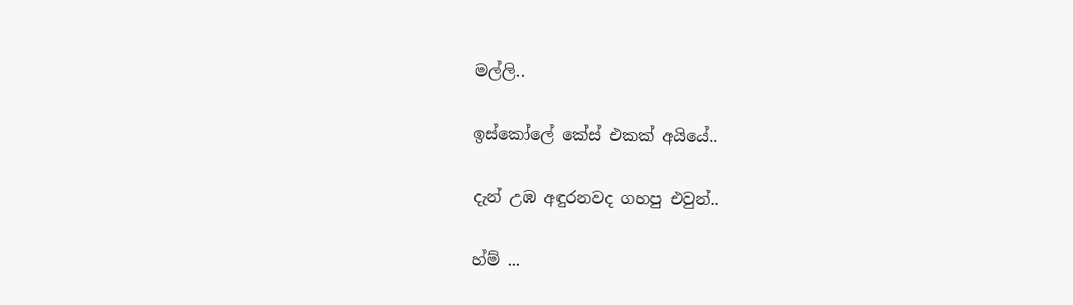මල්ලි..

ඉස්කෝලේ කේස් එකක් අයියේ..

දැන් උඹ අඳුරනවද ගහපු එවුන්..

හ්ම් ...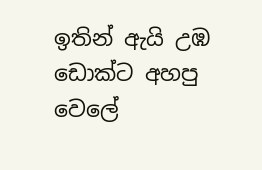ඉතින් ඇයි උඹ ඩොක්ට අහපු වෙලේ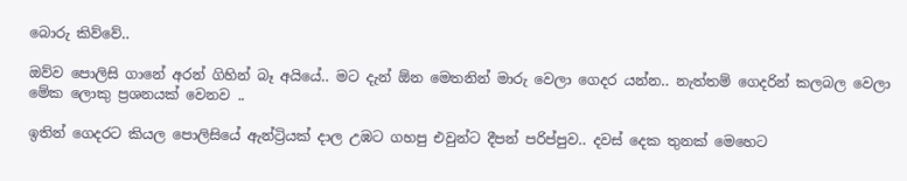බොරු කිව්වේ..

ඔව්ව පොලිසි ගානේ අරන් ගිහින් බෑ අයියේ.. මට දැන් ඕන මෙතනින් මාරු වෙලා ගෙදර යන්න.. නැත්තම් ගෙදරින් කලබල වෙලා මේක ලොකු ප්‍රශනයක් වෙනව ..

ඉතින් ගෙදරට කියල පොලිසියේ ඇන්ට්‍රියක් දාල උඹට ගහපු එවුන්ට දීපන් පරිප්පුව.. දවස් දෙක තුනක් මෙහෙට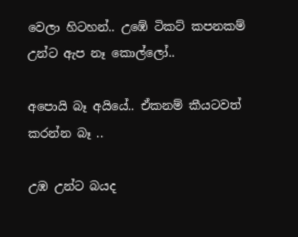වෙලා හිටහන්.. උඹේ ටිකට් කපනකම් උන්ට ඇප නෑ කොල්ලෝ..

අපොයි බෑ අයියේ.. ඒකනම් කීයටවත් කරන්න බෑ ..

උඹ උන්ට බයද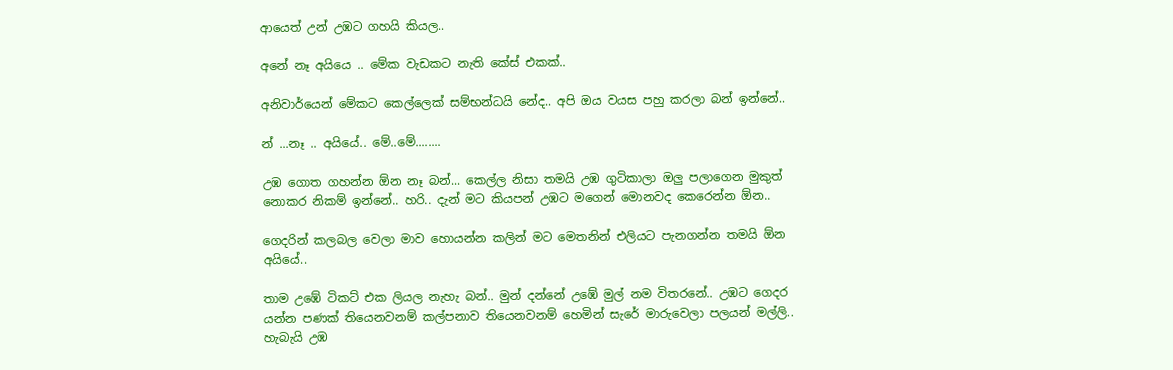ආයෙත් උන් උඹට ගහයි කියල..

අනේ නෑ අයියෙ .. මේක වැඩකට නැති කේස් එකක්..

අනිවාර්යෙන් මේකට කෙල්ලෙක් සම්භන්ධයි නේද.. අපි ඔය වයස පහු කරලා බන් ඉන්නේ..

න් ...නෑ .. අයියේ.. මේ..මේ........

උඹ ගොත ගහන්න ඕන නෑ බන්... කෙල්ල නිසා තමයි උඹ ගුටිකාලා ඔලු පලාගෙන මුකුත් නොකර නිකම් ඉන්නේ.. හරි.. දැන් මට කියපන් උඹට මගෙන් මොනවද කෙරෙන්න ඕන..

ගෙදරින් කලබල වෙලා මාව හොයන්න කලින් මට මෙතනින් එලියට පැනගන්න තමයි ඕන අයියේ..

තාම උඹේ ටිකට් එක ලියල නැහැ බන්.. මුන් දන්නේ උඹේ මුල් නම විතරනේ.. උඹට ගෙදර යන්න පණක් තියෙනවනම් කල්පනාව තියෙනවනම් හෙමින් සැරේ මාරුවෙලා පලයන් මල්ලි.. හැබැයි උඹ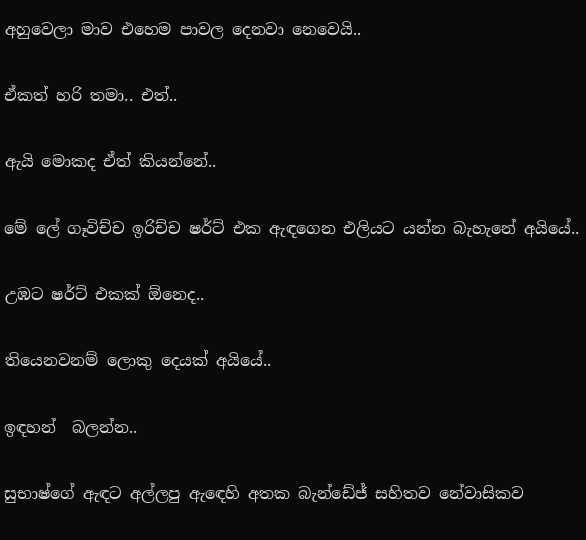අහුවෙලා මාව එහෙම පාවල දෙනවා නෙවෙයි..

ඒකත් හරි තමා.. එත්..

ඇයි මොකද ඒත් කියන්නේ..

මේ ලේ ගෑවිච්ච ඉරිච්ච ෂර්ට් එක ඇඳගෙන එලියට යන්න බැහැනේ අයියේ..

උඹට ෂර්ට් එකක් ඕනෙද..

තියෙනවනම් ලොකු දෙයක් අයියේ..

ඉඳහන්  බලන්න..

සුභාෂ්ගේ ඇඳට අල්ලපු ඇඳෙහි අතක බැන්ඩේජ් සහිතව නේවාසිකව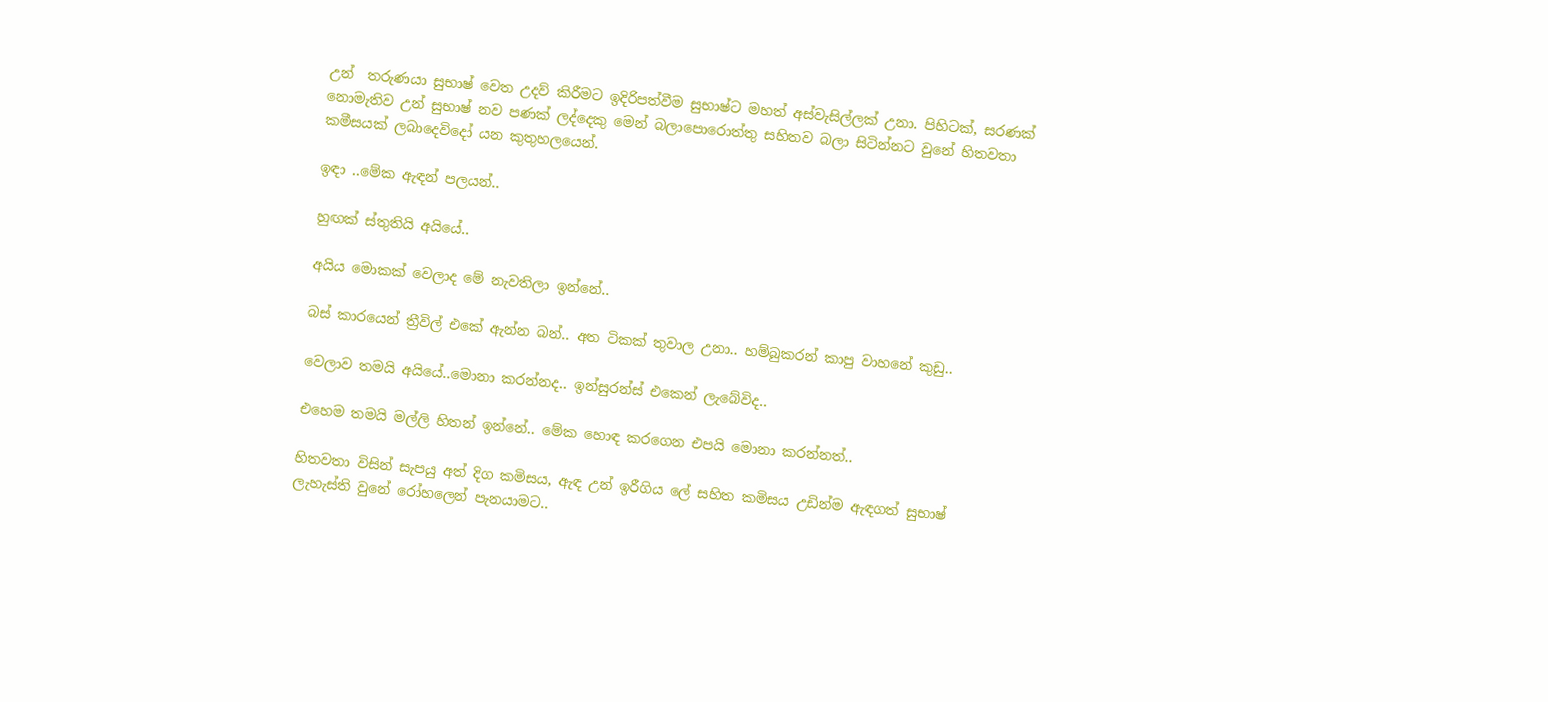උන්  තරුණයා සුභාෂ් වෙත උදව් කිරීමට ඉදිරිපත්වීම සුභාෂ්ට මහත් අස්වැසිල්ලක් උනා. පිහිටක්, සරණක් නොමැතිව උන් සුභාෂ් නව පණක් ලද්දෙකු මෙන් බලාපොරොත්තු සහිතව බලා සිටින්නට වුනේ හිතවතා කමීසයක් ලබාදෙවිදෝ යන කුතුහලයෙන්.

ඉඳා ..මේක ඇඳන් පලයන්..

හුඟක් ස්තුතියි අයියේ..

අයිය මොකක් වෙලාද මේ නැවතිලා ඉන්නේ..

බස් කාරයෙන් ත්‍රීවිල් එකේ ඇන්න බන්.. අත ටිකක් තුවාල උනා.. හම්බුකරන් කාපු වාහනේ කුඩු..

වෙලාව තමයි අයියේ..මොනා කරන්නද.. ඉන්සුරන්ස් එකෙන් ලැබේවිද..

එහෙම තමයි මල්ලි හිතන් ඉන්නේ.. මේක හොඳ කරගෙන එපයි මොනා කරන්නත්..

හිතවතා විසින් සැපයු අත් දිග කමිසය, ඇඳ උන් ඉරීගිය ලේ සහිත කමිසය උඩින්ම ඇඳගත් සුභාෂ් ලැහැස්ති වුනේ රෝහලෙන් පැනයාමට..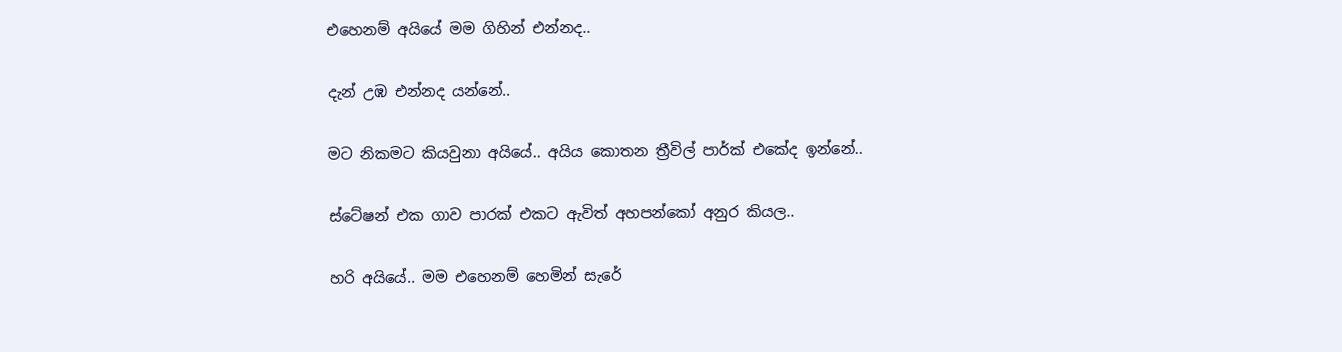එහෙනම් අයියේ මම ගිහින් එන්නද..

දැන් උඹ එන්නද යන්නේ..

මට නිකමට කියවුනා අයියේ.. අයිය කොතන ත්‍රීවිල් පාර්ක් එකේද ඉන්නේ..

ස්ටේෂන් එක ගාව පාරක් එකට ඇවිත් අහපන්කෝ අනුර කියල..

හරි අයියේ.. මම එහෙනම් හෙමින් සැරේ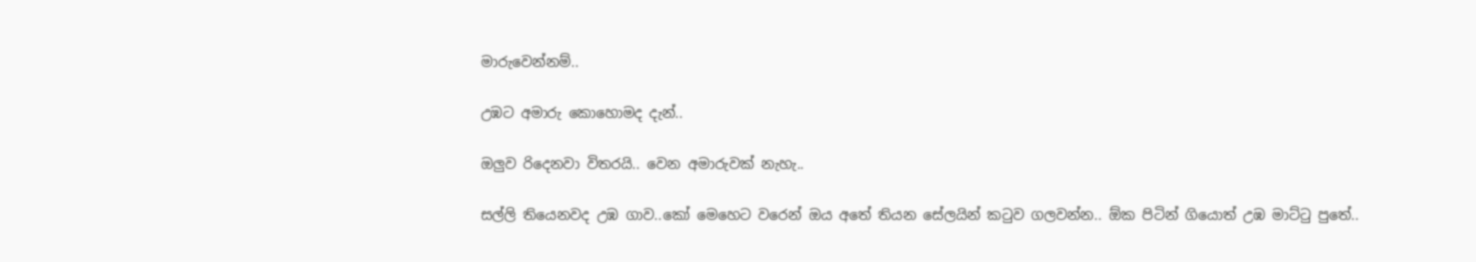මාරුවෙන්නම්..

උඹට අමාරු කොහොමද දැන්..

ඔලුව රිදෙනවා විතරයි.. වෙන අමාරුවක් නැහැ..

සල්ලි තියෙනවද උඹ ගාව..කෝ මෙහෙට වරෙන් ඔය අතේ තියන සේලයින් කටුව ගලවන්න.. ඕක පිටින් ගියොත් උඹ මාට්ටු පුතේ..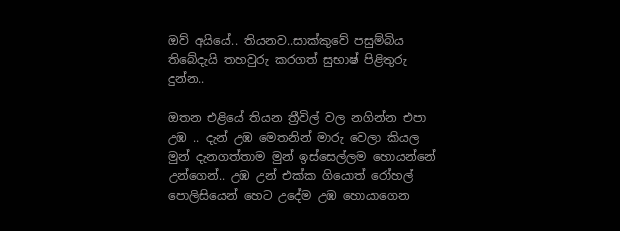ඔව් අයියේ.. තියනව..සාක්කුවේ පසුම්බිය තිබේදැයි තහවුරු කරගත් සුභාෂ් පිළිතුරු දුන්න..

ඔතන එළියේ තියන ත්‍රීවිල් වල නගින්න එපා උඹ .. දැන් උඹ මෙතනින් මාරු වෙලා කියල මුන් දැනගත්තාම මුන් ඉස්සෙල්ලම හොයන්නේ උන්ගෙන්.. උඹ උන් එක්ක ගියොත් රෝහල් පොලිසියෙන් හෙට උදේම උඹ හොයාගෙන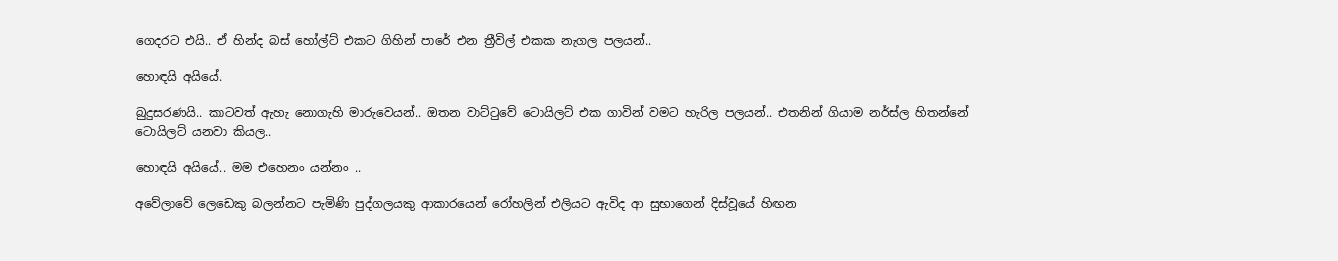ගෙදරට එයි.. ඒ හින්ද බස් හෝල්ට් එකට ගිහින් පාරේ එන ත්‍රීවිල් එකක නැගල පලයන්..

හොඳයි අයියේ.

බුදුසරණයි.. කාටවත් ඇහැ නොගැහි මාරුවෙයන්.. ඔතන වාට්ටුවේ ටොයිලට් එක ගාවින් වමට හැරිල පලයන්.. එතනින් ගියාම නර්ස්ල හිතන්නේ ටොයිලට් යනවා කියල..

හොඳයි අයියේ.. මම එහෙනං යන්නං ..

අවේලාවේ ලෙඩෙකු බලන්නට පැමිණි පුද්ගලයකු ආකාරයෙන් රෝහලින් එලියට ඇවිද ආ සුභාගෙන් දිස්වූයේ හිඟන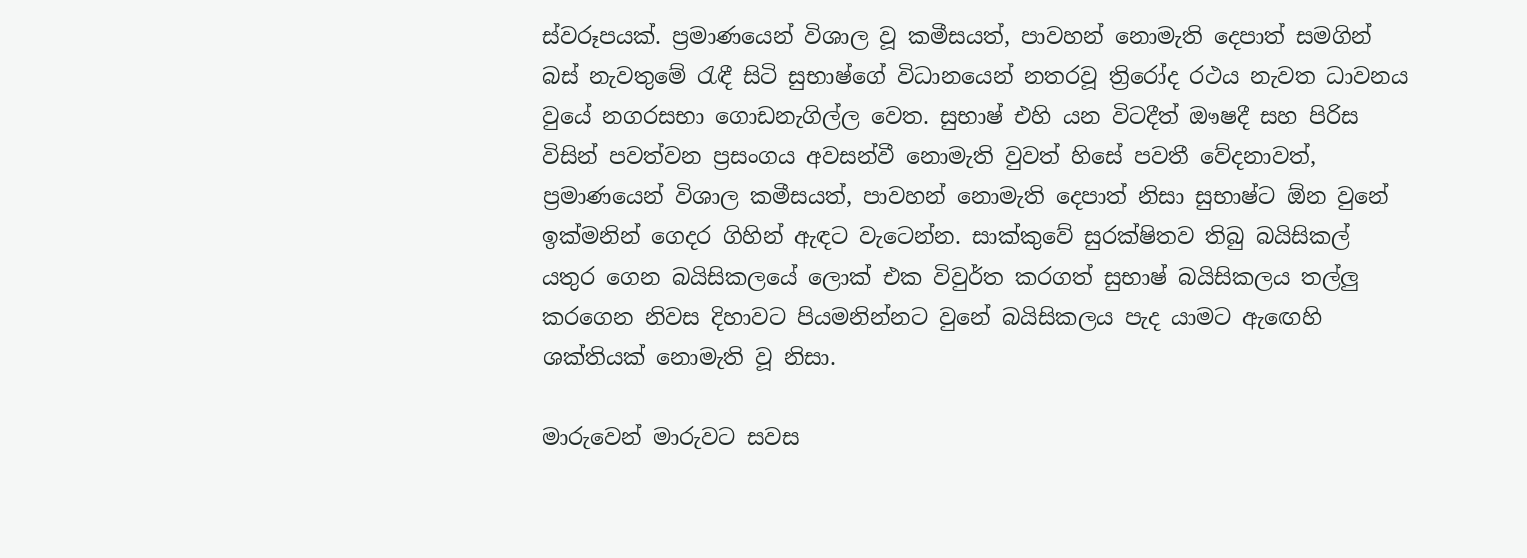ස්වරූපයක්. ප්‍රමාණයෙන් විශාල වූ කමීසයත්, පාවහන් නොමැති දෙපාත් සමගින් බස් නැවතුමේ රැඳී සිටි සුභාෂ්ගේ විධානයෙන් නතරවූ ත්‍රිරෝද රථය නැවත ධාවනය වුයේ නගරසභා ගොඩනැගිල්ල වෙත. සුභාෂ් එහි යන විටදීත් ඖෂදී සහ පිරිස විසින් පවත්වන ප්‍රසංගය අවසන්වී නොමැති වුවත් හිසේ පවතී වේදනාවත්, ප්‍රමාණයෙන් විශාල කමීසයත්, පාවහන් නොමැති දෙපාත් නිසා සුභාෂ්ට ඕන වුනේ ඉක්මනින් ගෙදර ගිහින් ඇඳට වැටෙන්න. සාක්කුවේ සුරක්ෂිතව තිබු බයිසිකල් යතුර ගෙන බයිසිකලයේ ලොක් එක විවුර්ත කරගත් සුභාෂ් බයිසිකලය තල්ලු කරගෙන නිවස දිහාවට පියමනින්නට වුනේ බයිසිකලය පැද යාමට ඇඟෙහි ශක්තියක් නොමැති වූ නිසා.

මාරුවෙන් මාරුවට සවස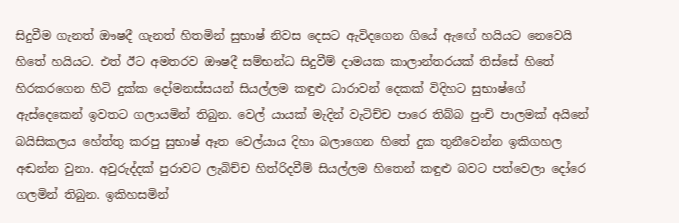සිදුවීම ගැනත් ඖෂදී ගැනත් හිතමින් සුභාෂ් නිවස දෙසට ඇවිදගෙන ගියේ ඇඟේ හයියට නෙවෙයි හිතේ හයියට. එත් ඊට අමතරව ඖෂදී සම්භන්ධ සිදුවීම් දාමයක කාලාන්තරයක් තිස්සේ හිතේ හිරකරගෙන හිටි දුක්ක දෝමනස්සයන් සියල්ලම කඳුළු ධාරාවන් දෙකක් විදිහට සුභාෂ්ගේ ඇස්දෙකෙන් ඉවතට ගලායමින් තිබුන. වෙල් යායක් මැදින් වැටිච්ච පාරෙ තිබ්බ පුංචි පාලමක් අයිනේ බයිසිකලය හේත්තු කරපු සුභාෂ් ඈත වෙල්යාය දිහා බලාගෙන හිතේ දුක තුනීවෙන්න ඉකිගහල අඬන්න වුනා. අවුරුද්දක් පුරාවට ලැබිච්ච හිත්රිදවීම් සියල්ලම හිතෙන් කඳුළු බවට පත්වෙලා දෝරෙ ගලමින් තිබුන. ඉකිහසමින්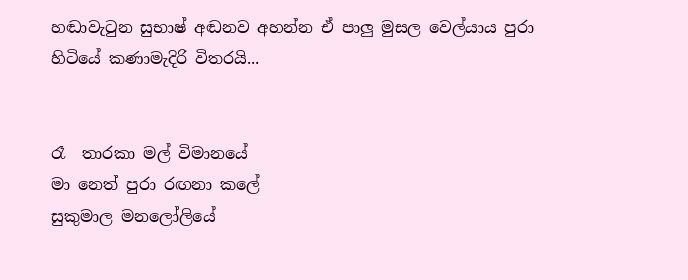හඬාවැටුන සුභාෂ් අඬනව අහන්න ඒ පාලු මුසල වෙල්යාය පුරා හිටියේ කණාමැදිරි විතරයි...


රෑ  තාරකා මල් විමානයේ
මා නෙත් පුරා රඟනා කලේ
සුකුමාල මනලෝලියේ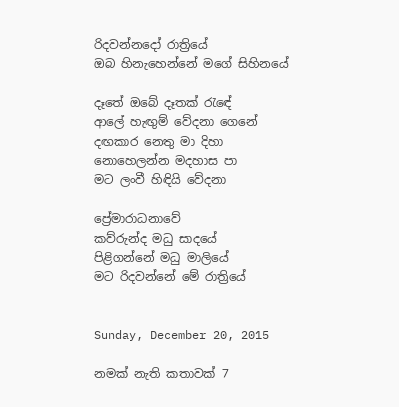රිදවන්නදෝ රාත්‍රියේ
ඔබ හිනැහෙන්නේ මගේ සිහිනයේ

දෑතේ ඔබේ දෑතක් රැඳේ
ආලේ හැඟුම් වේදනා ගෙනේ
දඟකාර නෙතු මා දිහා
නොහෙලන්න මදහාස පා
මට ලංවී හිඳියි වේදනා

ප්‍රේමාරාධනාවේ
කව්රුන්ද මධු සාදයේ
පිළිගන්නේ මධු මාලියේ
මට රිදවන්නේ මේ රාත්‍රියේ


Sunday, December 20, 2015

නමක් නැති කතාවක් 7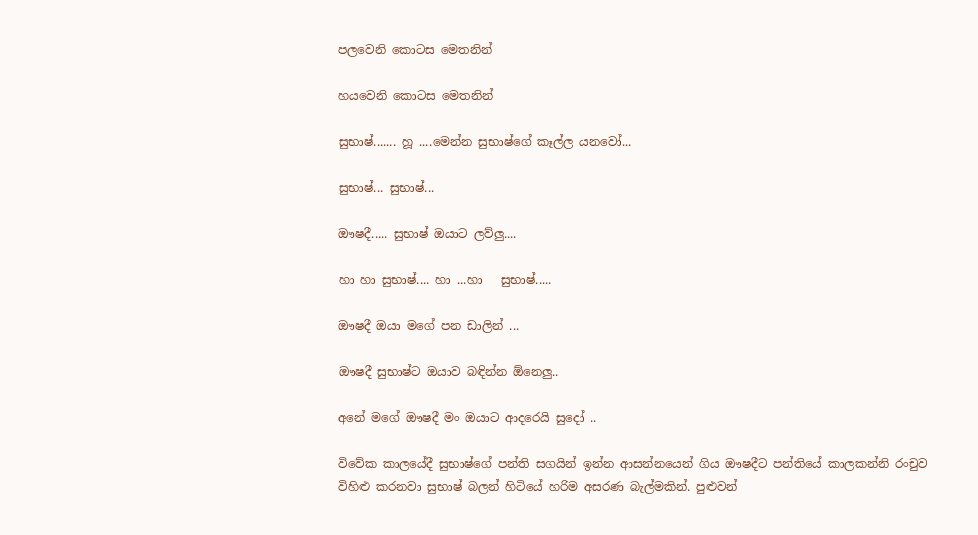පලවෙනි කොටස මෙතනින්

හයවෙනි කොටස මෙතනින්

සුභාෂ්....... හූ ....මෙන්න සුභාෂ්ගේ කෑල්ල යනවෝ...

සුභාෂ්... සුභාෂ්...

ඖෂදී..... සුභාෂ් ඔයාට ලව්ලු....

හා හා සුභාෂ්.... හා ...හා   සුභාෂ්.....

ඖෂදී ඔයා මගේ පන ඩාලින් ...

ඖෂදී සුභාෂ්ට ඔයාව බඳින්න ඕනෙලු..

අනේ මගේ ඖෂදී මං ඔයාට ආදරෙයි සුදෝ ..

විවේක කාලයේදී සුභාෂ්ගේ පන්ති සගයින් ඉන්න ආසන්නයෙන් ගිය ඖෂදීට පන්තියේ කාලකන්නි රංචුව විහිළු කරනවා සුභාෂ් බලන් හිටියේ හරිම අසරණ බැල්මකින්. පුළුවන්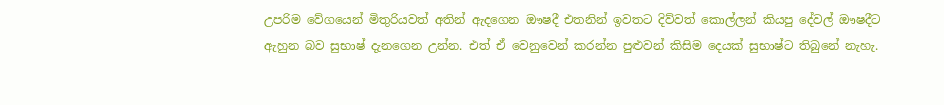උපරිම වේගයෙන් මිතුරියවත් අතින් ඇදගෙන ඖෂදී එතනින් ඉවතට දිව්වත් කොල්ලන් කියපු දේවල් ඖෂදීට ඇහුන බව සුභාෂ් දැනගෙන උන්න. එත් ඒ වෙනුවෙන් කරන්න පුළුවන් කිසිම දෙයක් සුභාෂ්ට තිබුනේ නැහැ.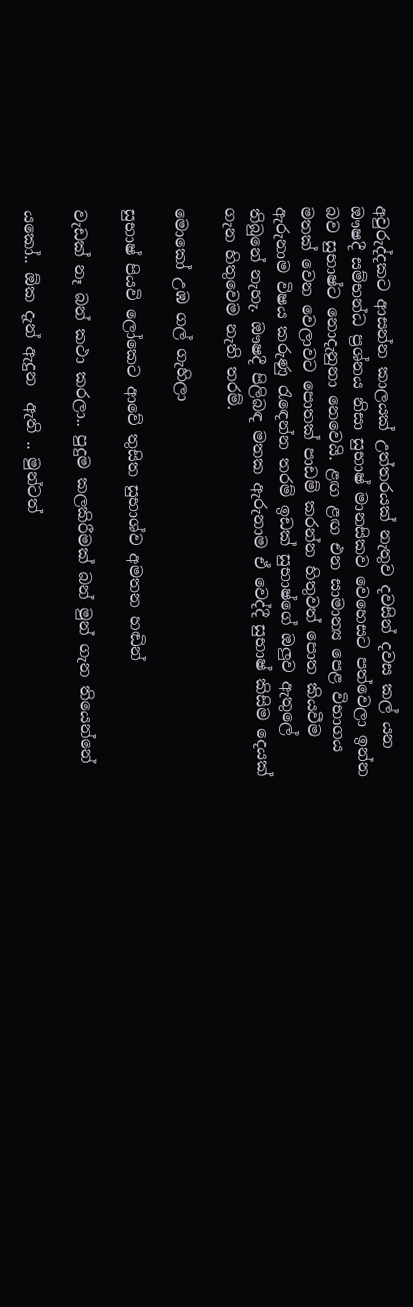අවුරුද්දකට ආසන්න කාලයක් උත්තරයක් නැතුව දවසින් දවස කල් යන ඖෂදී සම්භන්ධ ප්‍රශ්නය නිසා සුභාෂ් මානසිකව වෙහෙසට පත්වෙලා ඉන්න බව සුභාෂ්ට නොදැනුනා නෙවෙයි. ළඟ ළඟ එන සාමාන්‍ය පෙළ විභාගය මතක් වෙන වෙලාවට පොතක් පාඩම් කරන්න හිතුවත් පොත කියවීම ඇරුනාම විෂය කරුණු රැඳෙන්න තරම් ඉඩක් සුභාෂ්ගේ ඔලුව ඇතුලේ තිබුනේ නැහැ. ඖෂදී පිලිබඳ මතක ඇරුනාම ඒ වෙද්දී සුභාෂ් කිසිම දෙයක් ගැන හිතුවෙම නැති තරම්.

මොකෝ උඹ ගල් ගැහිලා

සුභාෂ් පියවි ලෝකෙට ආවේ තුසිත සුභාශ්ව අමතන හඬින්

වැඩක් නෑ බන් කථා කරලා.. පුදුම කලකිරීමක් බන් මුන් ගැන තියෙන්නේ

යකෝ.. ඕක දැන් ඇදුන  ඇති .. මුන්ටත්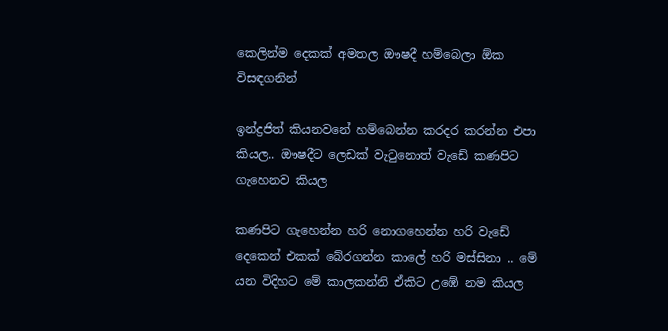කෙලින්ම දෙකක් අමතල ඖෂදී හම්බෙලා ඕක විසඳගනින්

ඉන්ද්‍රජිත් කියනවනේ හම්බෙන්න කරදර කරන්න එපා කියල.. ඖෂදීට ලෙඩක් වැටුනොත් වැඩේ කණපිට ගැහෙනව කියල

කණපිට ගැහෙන්න හරි නොගහෙන්න හරි වැඩේ දෙකෙන් එකක් බේරගන්න කාලේ හරි මස්සිනා .. මේ යන විදිහට මේ කාලකන්නි ඒකිට උඹේ නම කියල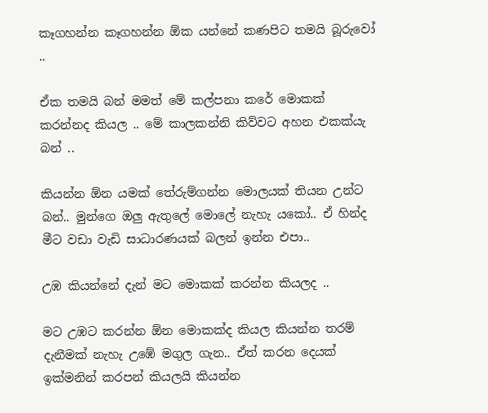කෑගහන්න කෑගහන්න ඕක යන්නේ කණපිට තමයි බූරුවෝ ..

ඒක තමයි බන් මමත් මේ කල්පනා කරේ මොකක් කරන්නද කියල .. මේ කාලකන්නි කිව්වට අහන එකක්යැ  බන් ..

කියන්න ඕන යමක් තේරුම්ගන්න මොලයක් තියන උන්ට බන්.. මුන්ගෙ ඔලු ඇතුලේ මොලේ නැහැ යකෝ.. ඒ හින්ද මීට වඩා වැඩි සාධාරණයක් බලන් ඉන්න එපා..

උඹ කියන්නේ දැන් මට මොකක් කරන්න කියලද ..

මට උඹට කරන්න ඕන මොකක්ද කියල කියන්න තරම් දැනීමක් නැහැ උඹේ මගුල ගැන.. ඒත් කරන දෙයක් ඉක්මනින් කරපන් කියලයි කියන්න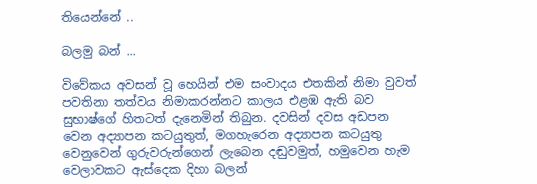තියෙන්නේ ..

බලමු බන් ...

විවේකය අවසන් වූ හෙයින් එම සංවාදය එතකින් නිමා වුවත් පවතිනා තත්වය නිමාකරන්නට කාලය එළඹ ඇති බව සුභාෂ්ගේ හිතටත් දැනෙමින් තිබුන. දවසින් දවස අඩපන වෙන අද්‍යාපන කටයුතුත්, මගහැරෙන අද්‍යාපන කටයුතු වෙනුවෙන් ගුරුවරුන්ගෙන් ලැබෙන දඬුවමුත්, හමුවෙන හැම වෙලාවකට ඇස්දෙක දිහා බලන්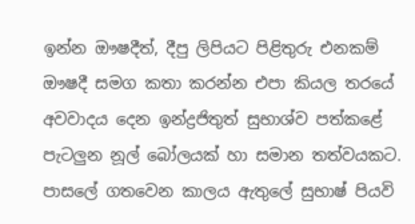ඉන්න ඖෂදීත්, දීපු ලිපියට පිළිතුරු එනකම් ඖෂදී සමග කතා කරන්න එපා කියල තරයේ  අවවාදය දෙන ඉන්ද්‍රජිතුත් සුභාශ්ව පත්කළේ පැටලුන නූල් බෝලයක් හා සමාන තත්වයකට. පාසලේ ගතවෙන කාලය ඇතුලේ සුභාෂ් පියවි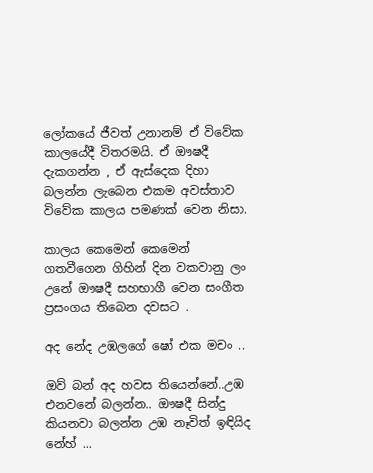ලෝකයේ ජීවත් උනානම් ඒ විවේක කාලයේදී විතරමයි. ඒ ඖෂදී දැකගන්න , ඒ ඇස්දෙක දිහා බලන්න ලැබෙන එකම අවස්තාව විවේක කාලය පමණක් වෙන නිසා.

කාලය කෙමෙන් කෙමෙන් ගතවීගෙන ගිහින් දින වකවානු ලං උනේ ඖෂදී සහභාගී වෙන සංගීත ප්‍රසංගය තිබෙන දවසට .

අද නේද උඹලගේ ෂෝ එක මචං ..

ඔව් බන් අද හවස තියෙන්නේ..උඹ එනවනේ බලන්න.. ඖෂදී සින්දු කියනවා බලන්න උඹ නෑවිත් ඉඳියිද  නේහ් ...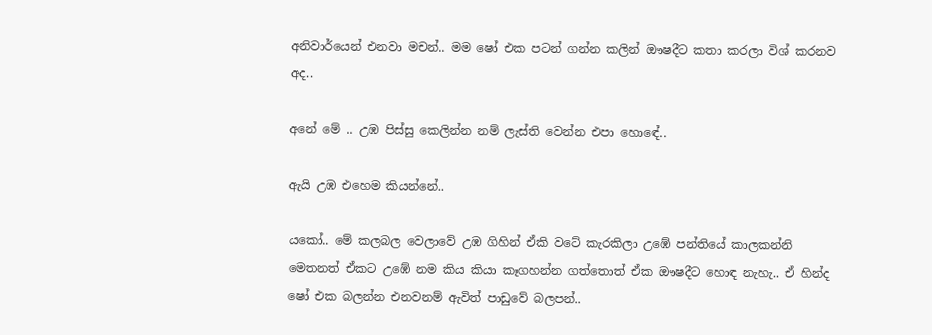අනිවාර්යෙන් එනවා මචන්.. මම ෂෝ එක පටන් ගන්න කලින් ඖෂදීට කතා කරලා විශ් කරනව අද..

අනේ මේ .. උඹ පිස්සු කෙලින්න නම් ලැස්ති වෙන්න එපා හොඳේ..

ඇයි උඹ එහෙම කියන්නේ..

යකෝ.. මේ කලබල වෙලාවේ උඹ ගිහින් ඒකි වටේ කැරකිලා උඹේ පන්තියේ කාලකන්නි මෙතනත් ඒකට උඹේ නම කිය කියා කෑගහන්න ගත්තොත් ඒක ඖෂදීට හොඳ නැහැ.. ඒ හින්ද ෂෝ එක බලන්න එනවනම් ඇවිත් පාඩුවේ බලපන්..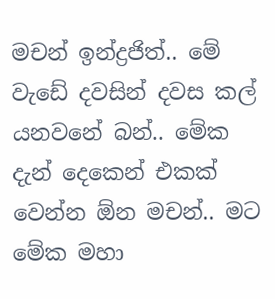මචන් ඉන්ද්‍රජිත්.. මේ වැඩේ දවසින් දවස කල් යනවනේ බන්.. මේක දැන් දෙකෙන් එකක් වෙන්න ඕන මචන්.. මට මේක මහා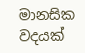මානසික වදයක්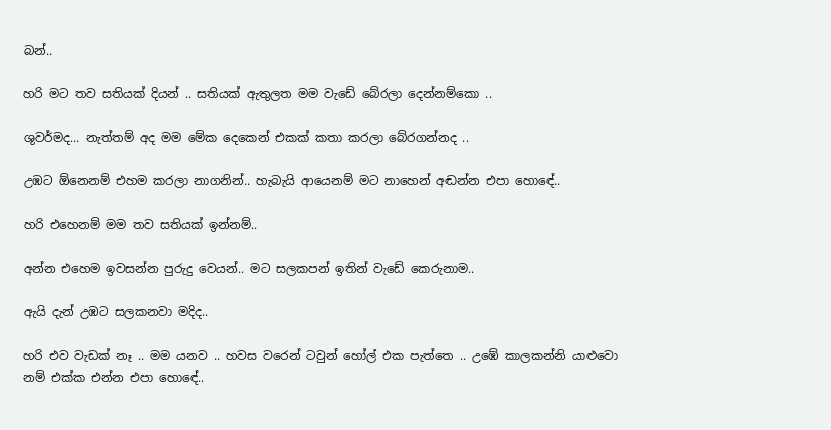බන්..

හරි මට තව සතියක් දියන් .. සතියක් ඇතුලත මම වැඩේ බේරලා දෙන්නම්කො ..

ශුවර්මද... නැත්තම් අද මම මේක දෙකෙන් එකක් කතා කරලා බේරගන්නද ..

උඹට ඕනෙනම් එහම කරලා නාගනින්.. හැබැයි ආයෙනම් මට නාහෙන් අඬන්න එපා හොඳේ..

හරි එහෙනම් මම තව සතියක් ඉන්නම්..

අන්න එහෙම ඉවසන්න පුරුදු වෙයන්.. මට සලකපන් ඉතින් වැඩේ කෙරුනාම..

ඇයි දැන් උඹට සලකනවා මදිද..

හරි එව වැඩක් නෑ .. මම යනව .. හවස වරෙන් ටවුන් හෝල් එක පැත්තෙ .. උඹේ කාලකන්නි යාළුවො නම් එක්ක එන්න එපා හොඳේ..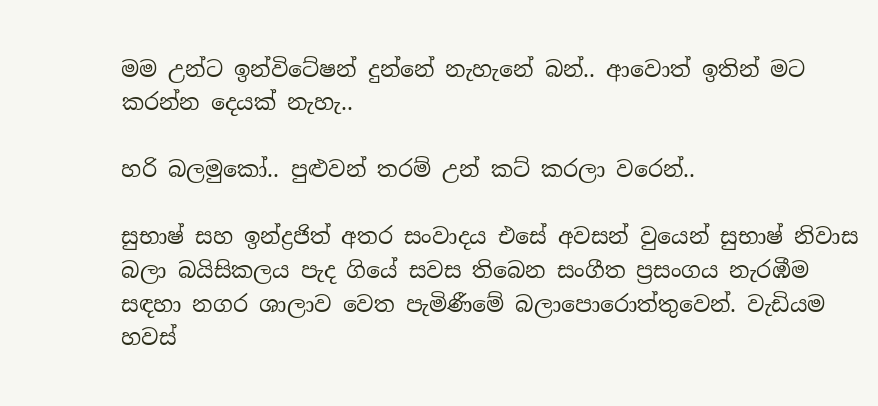මම උන්ට ඉන්විටේෂන් දුන්නේ නැහැනේ බන්.. ආවොත් ඉතින් මට කරන්න දෙයක් නැහැ..

හරි බලමුකෝ.. පුළුවන් තරම් උන් කට් කරලා වරෙන්..

සුභාෂ් සහ ඉන්ද්‍රජිත් අතර සංවාදය එසේ අවසන් වුයෙන් සුභාෂ් නිවාස බලා බයිසිකලය පැද ගියේ සවස තිබෙන සංගීත ප්‍රසංගය නැරඹීම සඳහා නගර ශාලාව වෙත පැමිණීමේ බලාපොරොත්තුවෙන්. වැඩියම හවස්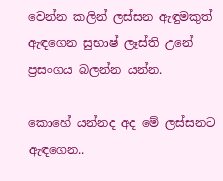වෙන්න කලින් ලස්සන ඇඳුමකුත් ඇඳගෙන සුභාෂ් ලෑස්ති උනේ ප්‍රසංගය බලන්න යන්න.

කොහේ යන්නද අද මේ ලස්සනට ඇඳගෙන..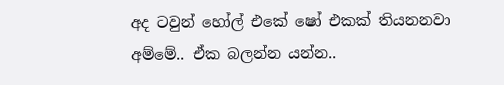අද ටවුන් හෝල් එකේ ෂෝ එකක් තියනනවා අම්මේ.. ඒක බලන්න යන්න..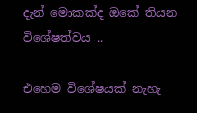දැන් මොකක්ද ඔකේ තියන විශේෂත්වය ..

එහෙම විශේෂයක් නැහැ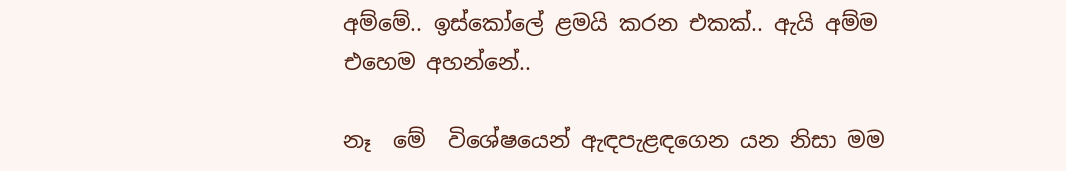අම්මේ.. ඉස්කෝලේ ළමයි කරන එකක්.. ඇයි අම්ම එහෙම අහන්නේ..

නෑ  මේ  විශේෂයෙන් ඇඳපැළඳගෙන යන නිසා මම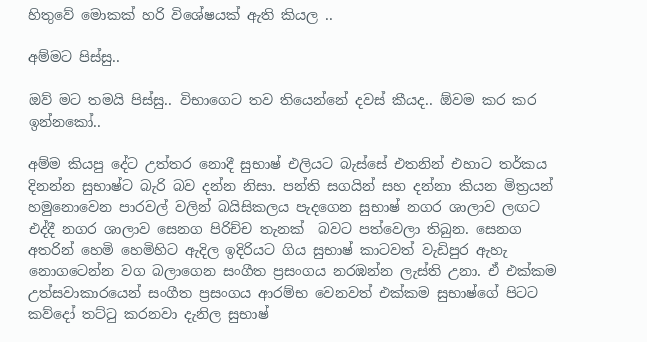හිතුවේ මොකක් හරි විශේෂයක් ඇති කියල ..

අම්මට පිස්සු..

ඔව් මට තමයි පිස්සු.. විභාගෙට තව තියෙන්නේ දවස් කීයද.. ඕවම කර කර ඉන්නකෝ..

අම්ම කියපු දේට උත්තර නොදී සුභාෂ් එලියට බැස්සේ එතනින් එහාට තර්කය දිනන්න සුභාෂ්ට බැරි බව දන්න නිසා. පන්ති සගයින් සහ දන්නා කියන මිත්‍රයන් හමුනොවෙන පාරවල් වලින් බයිසිකලය පැදගෙන සුභාෂ් නගර ශාලාව ලඟට එද්දී නගර ශාලාව සෙනග පිරිච්ච තැනක්  බවට පත්වෙලා තිබුන. සෙනග අතරින් හෙමි හෙමිහිට ඇදිල ඉදිරියට ගිය සුභාෂ් කාටවත් වැඩිපුර ඇහැ නොගටෙන්න වග බලාගෙන සංගීත ප්‍රසංගය නරඹන්න ලැස්ති උනා. ඒ එක්කම උත්සවාකාරයෙන් සංගීත ප්‍රසංගය ආරම්භ වෙනවත් එක්කම සුභාෂ්ගේ පිටට කව්දෝ තට්ටු කරනවා දැනිල සුභාෂ්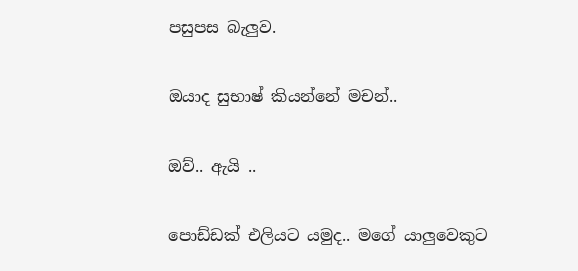පසුපස බැලුව.

ඔයාද සුභාෂ් කියන්නේ මචන්..

ඔව්.. ඇයි ..

පොඩ්ඩක් එලියට යමුද.. මගේ යාලුවෙකුට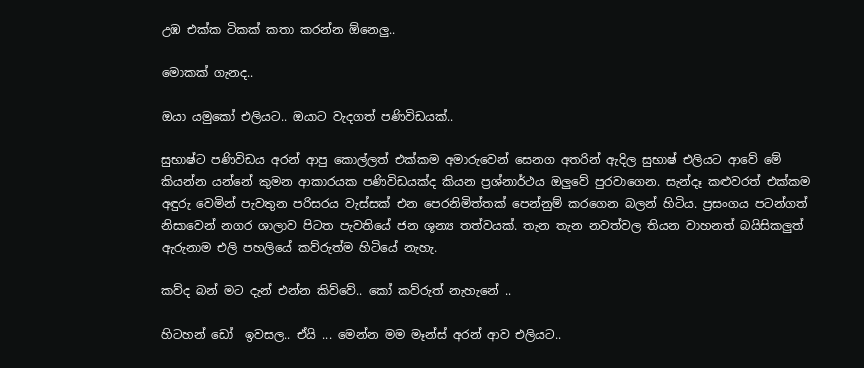උඹ එක්ක ටිකක් කතා කරන්න ඕනෙලු..

මොකක් ගැනද..

ඔයා යමුකෝ එලියට.. ඔයාට වැදගත් පණිවිඩයක්..

සුභාෂ්ට පණිවිඩය අරන් ආපු කොල්ලත් එක්කම අමාරුවෙන් සෙනග අතරින් ඇදිල සුභාෂ් එලියට ආවේ මේ කියන්න යන්නේ කුමන ආකාරයක පණිවිඩයක්ද කියන ප්‍රශ්නාර්ථය ඔලුවේ පුරවාගෙන. සැන්දෑ කළුවරත් එක්කම අඳුරු වෙමින් පැවතුන පරිසරය වැස්සක් එන පෙරනිමිත්තක් පෙන්නුම් කරගෙන බලන් හිටිය. ප්‍රසංගය පටන්ගත් නිසාවෙන් නගර ශාලාව පිටත පැවතියේ ජන ශූන්‍ය තත්වයක්. තැන තැන නවත්වල තියන වාහනත් බයිසිකලුත් ඇරුනාම එලි පහලියේ කව්රුත්ම හිටියේ නැහැ.

කව්ද බන් මට දැන් එන්න කිව්වේ.. කෝ කව්රුත් නැහැනේ ..

හිටහන් ඩෝ  ඉවසල.. ඒයි ... මෙන්න මම මෑන්ස් අරන් ආව එලියට..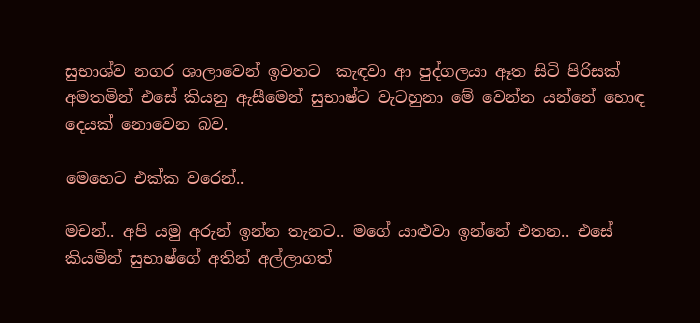සුභාශ්ව නගර ශාලාවෙන් ඉවතට  කැඳවා ආ පුද්ගලයා ඈත සිටි පිරිසක් අමතමින් එසේ කියනු ඇසීමෙන් සුභාෂ්ට වැටහුනා මේ වෙන්න යන්නේ හොඳ දෙයක් නොවෙන බව.

මෙහෙට එක්ක වරෙන්..

මචන්.. අපි යමු අරුන් ඉන්න තැනට.. මගේ යාළුවා ඉන්නේ එතන.. එසේ කියමින් සුභාෂ්ගේ අතින් අල්ලාගත්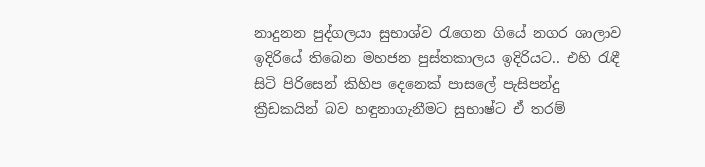නාදුනන පුද්ගලයා සුභාශ්ව රැගෙන ගියේ නගර ශාලාව ඉදිරියේ තිබෙන මහජන පුස්තකාලය ඉදිරියට.. එහි රැඳී සිටි පිරිසෙන් කිහිප දෙනෙක් පාසලේ පැසිපන්දු ක්‍රීඩකයින් බව හඳුනාගැනීමට සුභාෂ්ට ඒ තරම්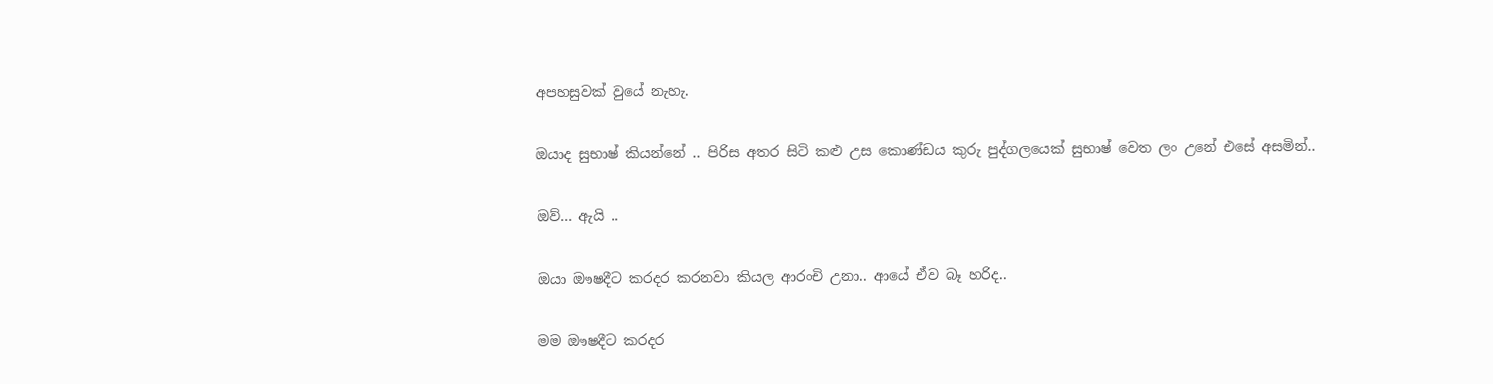අපහසුවක් වුයේ නැහැ.

ඔයාද සුභාෂ් කියන්නේ .. පිරිස අතර සිටි කළු උස කොණ්ඩය කුරු පුද්ගලයෙක් සුභාෂ් වෙත ලං උනේ එසේ අසමින්..

ඔව්... ඇයි ..

ඔයා ඖෂදීට කරදර කරනවා කියල ආරංචි උනා.. ආයේ ඒව බෑ හරිද..

මම ඖෂදීට කරදර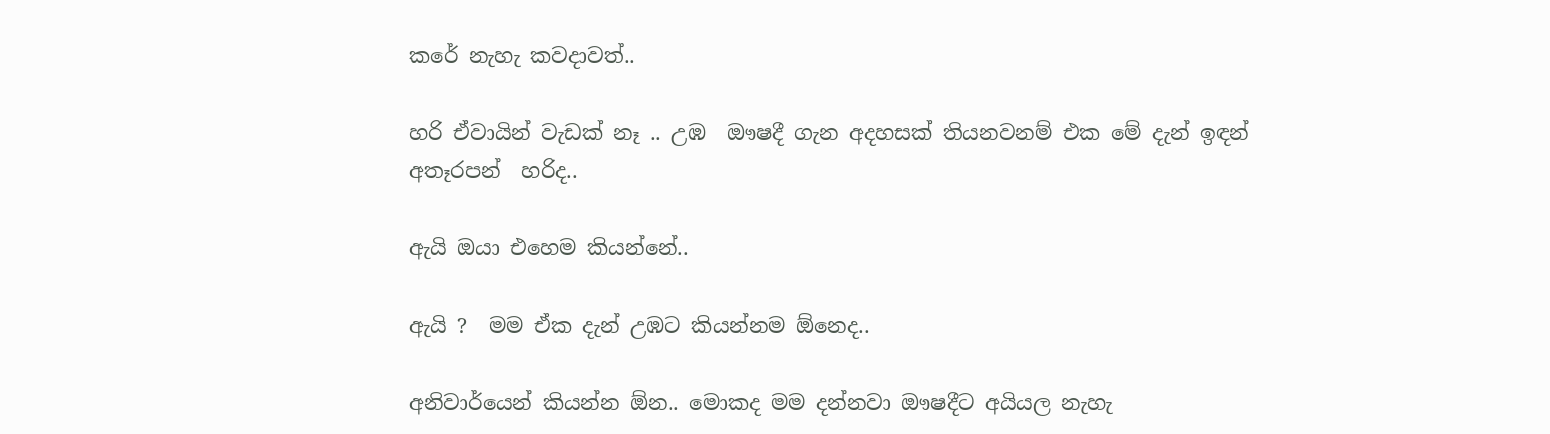කරේ නැහැ කවදාවත්..

හරි ඒවායින් වැඩක් නෑ .. උඹ  ඖෂදී ගැන අදහසක් තියනවනම් එක මේ දැන් ඉඳන් අතෑරපන්  හරිද..

ඇයි ඔයා එහෙම කියන්නේ..

ඇයි ?  මම ඒක දැන් උඹට කියන්නම ඕනෙද..

අනිවාර්යෙන් කියන්න ඕන.. මොකද මම දන්නවා ඖෂදීට අයියල නැහැ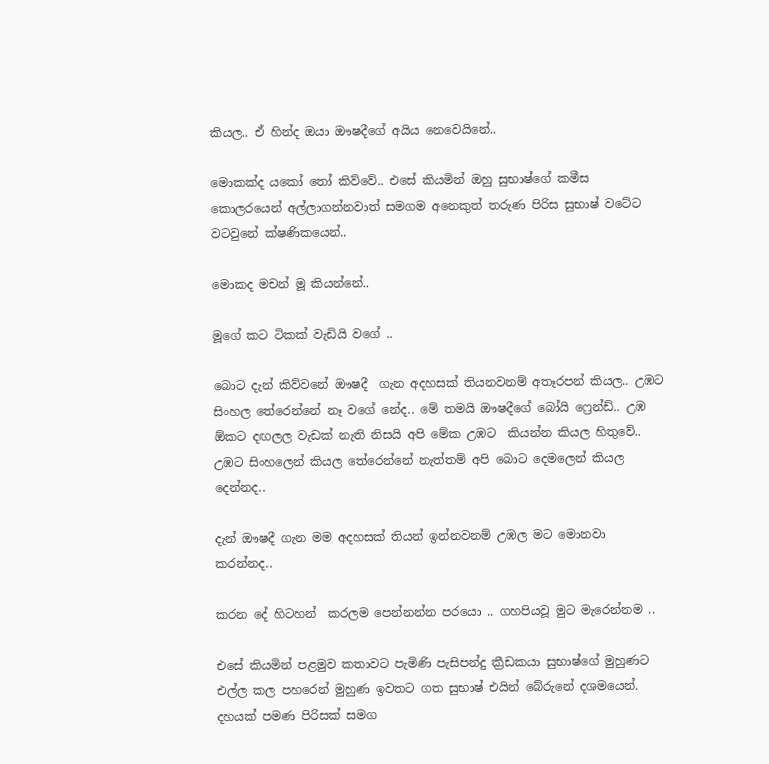කියල.. ඒ හින්ද ඔයා ඖෂදීගේ අයිය නෙවෙයිනේ..

මොකක්ද යකෝ තෝ කිව්වේ.. එසේ කියමින් ඔහු සුභාෂ්ගේ කමීස කොලරයෙන් අල්ලාගන්නවාත් සමගම අනෙකුත් තරුණ පිරිස සුභාෂ් වටේට වටවුනේ ක්ෂණිකයෙන්..

මොකද මචන් මූ කියන්නේ..

මූගේ කට ටිකක් වැඩියි වගේ ..

බොට දැන් කිව්වනේ ඖෂදී  ගැන අදහසක් තියනවනම් අතෑරපන් කියල.. උඹට සිංහල තේරෙන්නේ නෑ වගේ නේද.. මේ තමයි ඖෂදීගේ බෝයි ෆ්‍රෙන්ඩ්.. උඹ ඕකට දඟලල වැඩක් නැති නිසයි අපි මේක උඹට  කියන්න කියල හිතුවේ.. උඹට සිංහලෙන් කියල තේරෙන්නේ නැත්තම් අපි බොට දෙමලෙන් කියල දෙන්නද..

දැන් ඖෂදී ගැන මම අදහසක් තියන් ඉන්නවනම් උඹල මට මොනවා කරන්නද..

කරන දේ හිටහන්  කරලම පෙන්නන්න පරයො .. ගහපියවූ මුට මැරෙන්නම ..

එසේ කියමින් පළමුව කතාවට පැමිණි පැසිපන්දු ක්‍රීඩකයා සුභාෂ්ගේ මුහුණට එල්ල කල පහරෙන් මුහුණ ඉවතට ගත සුභාෂ් එයින් බේරුනේ දශමයෙන්. දහයක් පමණ පිරිසක් සමග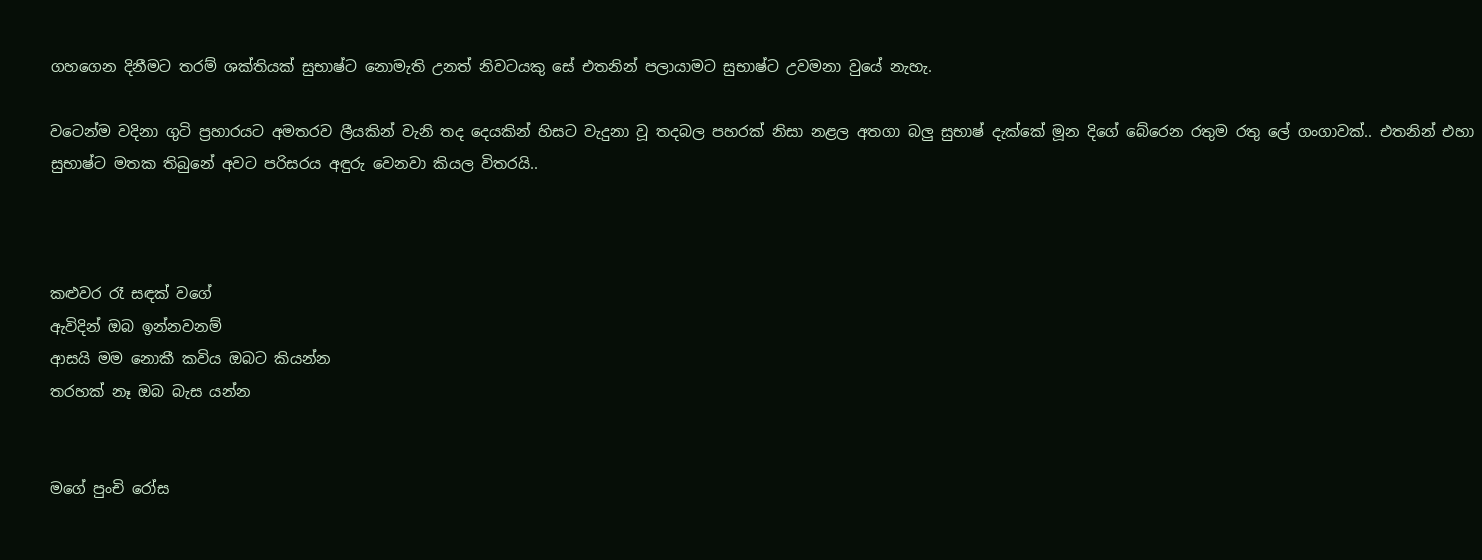ගහගෙන දිනීමට තරම් ශක්තියක් සුභාෂ්ට නොමැති උනත් නිවටයකු සේ එතනින් පලායාමට සුභාෂ්ට උවමනා වුයේ නැහැ.

වටෙන්ම වදිනා ගුටි ප්‍රහාරයට අමතරව ලීයකින් වැනි තද දෙයකින් හිසට වැදුනා වූ තදබල පහරක් නිසා නළල අතගා බලු සුභාෂ් දැක්කේ මූන දිගේ බේරෙන රතුම රතු ලේ ගංගාවක්.. එතනින් එහා සුභාෂ්ට මතක තිබුනේ අවට පරිසරය අඳුරු වෙනවා කියල විතරයි..



කළුවර රෑ සඳක් වගේ
ඇවිදින් ඔබ ඉන්නවනම්
ආසයි මම නොකී කවිය ඔබට කියන්න
තරහක් නෑ ඔබ බැස යන්න


මගේ පුංචි රෝස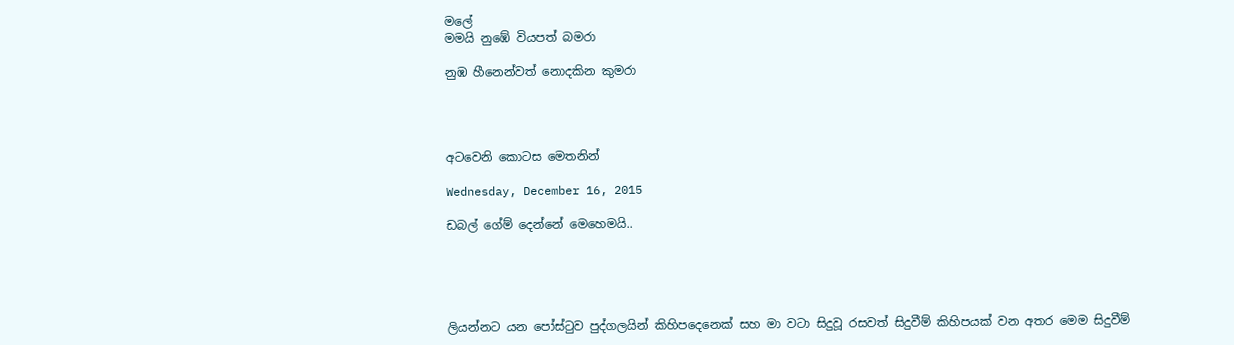මලේ
මමයි නුඹේ වියපත් බමරා

නුඹ හීනෙන්වත් නොදකින කුමරා




අටවෙනි කොටස මෙතනින්

Wednesday, December 16, 2015

ඩබල් ගේම් දෙන්නේ මෙහෙමයි..





ලියන්නට යන පෝස්ටුව පුද්ගලයින් කිහිපදෙනෙක් සහ මා වටා සිදුවූ රසවත් සිදුවීම් කිහිපයක් වන අතර මෙම සිදුවීම්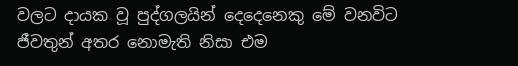වලට දායක වූ පුද්ගලයින් දෙදෙනෙකු මේ වනවිට ජීවතුන් අතර නොමැති නිසා එම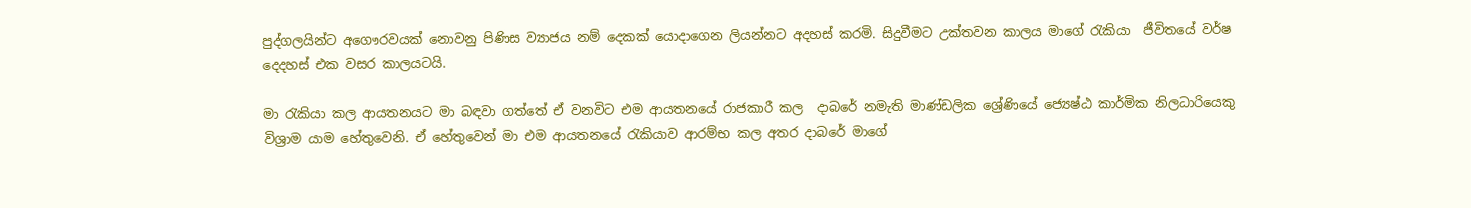පුද්ගලයින්ට අගෞරවයක් නොවනු පිණිස ව්‍යාජය නම් දෙකක් යොදාගෙන ලියන්නට අදහස් කරමි. සිදුවීමට උක්තවන කාලය මාගේ රැකියා  ජීවිතයේ වර්ෂ දෙදහස් එක වසර කාලයටයි.

මා රැකියා කල ආයතනයට මා බඳවා ගත්තේ ඒ වනවිට එම ආයතනයේ රාජකාරී කල  දාබරේ නමැති මාණ්ඩලික ශ්‍රේණියේ ජ්‍යෙෂ්ඨ කාර්මික නිලධාරියෙකු විශ්‍රාම යාම හේතුවෙනි. ඒ හේතුවෙන් මා එම ආයතනයේ රැකියාව ආරම්භ කල අතර දාබරේ මාගේ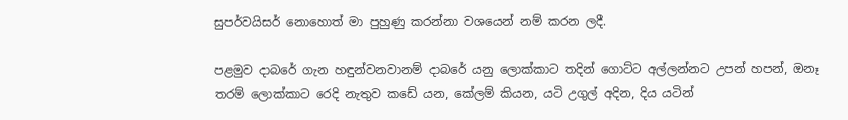සුපර්වයිසර් නොහොත් මා පුහුණු කරන්නා වශයෙන් නම් කරන ලදී.

පළමුව දාබරේ ගැන හඳුන්වනවානම් දාබරේ යනු ලොක්කාට තදින් ගොට්ට අල්ලන්නට උපන් හපන්, ඔනෑ තරම් ලොක්කාට රෙදි නැතුව කඩේ යන, කේලම් කියන, යටි උගුල් අදින, දිය යටින්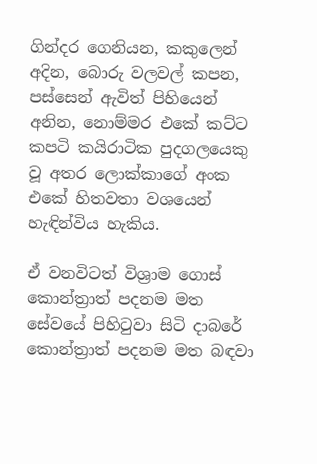ගින්දර ගෙනියන, කකුලෙන් අදින, බොරු වලවල් කපන, පස්සෙන් ඇවිත් පිහියෙන් අනින, නොම්මර එකේ කට්ට කපටි කයිරාටික පුදගලයෙකු වූ අතර ලොක්කාගේ අංක එකේ හිතවතා වශයෙන් හැඳින්විය හැකිය.

ඒ වනවිටත් විශ්‍රාම ගොස් කොන්ත්‍රාත් පදනම මත සේවයේ පිහිටුවා සිටි දාබරේ කොන්ත්‍රාත් පදනම මත බඳවා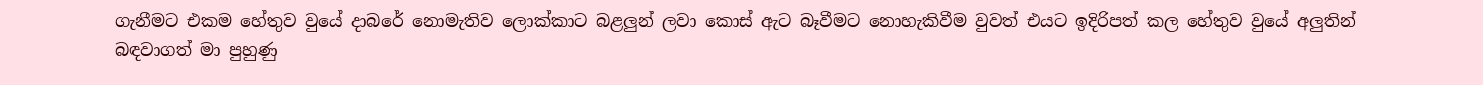ගැනීමට එකම හේතුව වුයේ දාබරේ නොමැතිව ලොක්කාට බළලුන් ලවා කොස් ඇට බෑවීමට නොහැකිවීම වුවත් එයට ඉදිරිපත් කල හේතුව වුයේ අලුතින් බඳවාගත් මා පුහුණු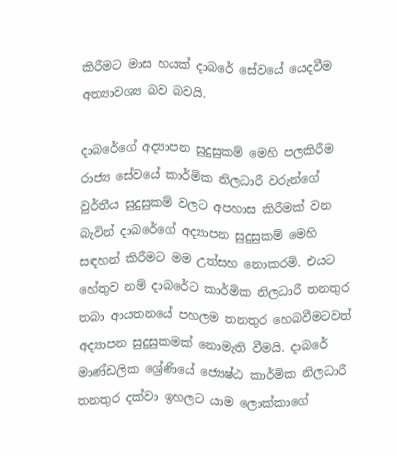කිරීමට මාස හයක් දාබරේ සේවයේ යෙදවීම අත්‍යාවශ්‍ය බව බවයි.

දාබරේගේ අද්‍යාපන සුදුසුකම් මෙහි පලකිරීම රාජ්‍ය සේවයේ කාර්මික නිලධාරී වරුන්ගේ වුර්තීය සුදුසුකම් වලට අපහාස කිරීමක් වන බැවින් දාබරේගේ අද්‍යාපන සුදුසුකම් මෙහි සඳහන් කිරීමට මම උත්සහ නොකරමි. එයට හේතුව නම් දාබරේට කාර්මික නිලධාරී තනතුර තබා ආයතනයේ පහලම තනතුර හෙබවීමටවත් අද්‍යාපන සුදුසුකමක් නොමැති වීමයි. දාබරේ මාණ්ඩලික ශ්‍රේණියේ ජ්‍යෙෂ්ඨ කාර්මික නිලධාරී තනතුර දක්වා ඉහලට යාම ලොක්කාගේ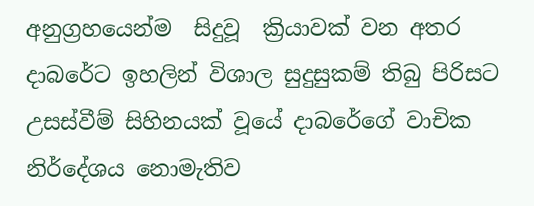අනුග්‍රහයෙන්ම  සිදුවූ  ක්‍රියාවක් වන අතර දාබරේට ඉහලින් විශාල සුදුසුකම් තිබු පිරිසට උසස්වීම් සිහිනයක් වූයේ දාබරේගේ වාචික නිර්දේශය නොමැතිව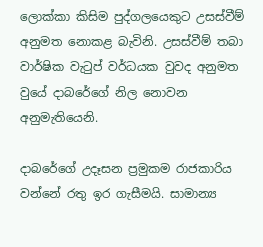ලොක්කා කිසිම පුද්ගලයෙකුට උසස්වීම් අනුමත නොකළ බැවිනි. උසස්වීම් තබා වාර්ෂික වැටුප් වර්ධයක වුවද අනුමත වුයේ දාබරේගේ නිල නොවන අනුමැතියෙනි.

දාබරේගේ උදෑසන ප්‍රමුකම රාජකාරිය වන්නේ රතු ඉර ගැසීමයි. සාමාන්‍ය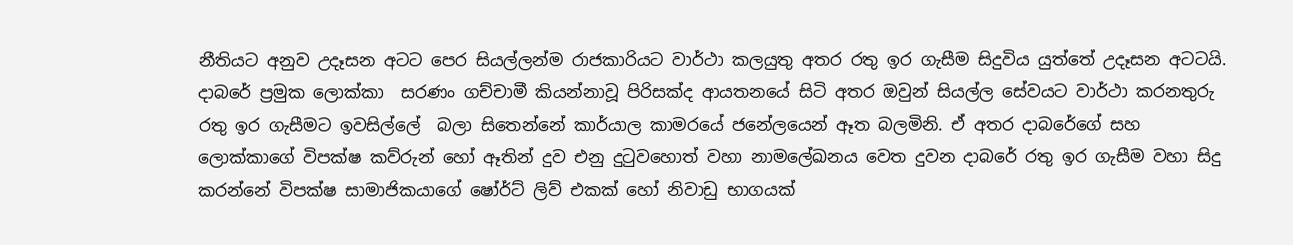නීතියට අනුව උදෑසන අටට පෙර සියල්ලන්ම රාජකාරියට වාර්ථා කලයුතු අතර රතු ඉර ගැසීම සිදුවිය යුත්තේ උදෑසන අටටයි. දාබරේ ප්‍රමුක ලොක්කා  සරණං ගච්චාමී කියන්නාවූ පිරිසක්ද ආයතනයේ සිටි අතර ඔවුන් සියල්ල සේවයට වාර්ථා කරනතුරු රතු ඉර ගැසීමට ඉවසිල්ලේ  බලා සිතෙන්නේ කාර්යාල කාමරයේ ජනේලයෙන් ඈත බලමිනි. ඒ අතර දාබරේගේ සහ ලොක්කාගේ විපක්ෂ කව්රුන් හෝ ඈතින් දුව එනු දුටුවහොත් වහා නාමලේඛනය වෙත දුවන දාබරේ රතු ඉර ගැසීම වහා සිදු කරන්නේ විපක්ෂ සාමාජිකයාගේ ෂෝර්ට් ලිව් එකක් හෝ නිවාඩු භාගයක්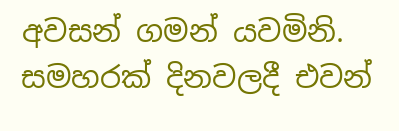අවසන් ගමන් යවමිනි. සමහරක් දිනවලදී එවන්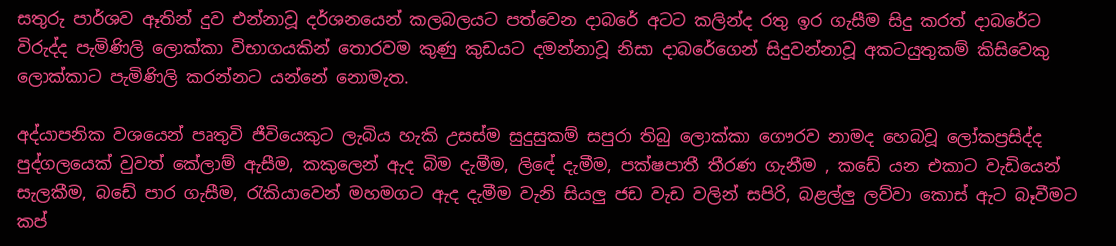සතුරු පාර්ශව ඈතින් දුව එන්නාවූ දර්ශනයෙන් කලබලයට පත්වෙන දාබරේ අටට කලින්ද රතු ඉර ගැසීම සිදු කරත් දාබරේට විරුද්ද පැමිණිලි ලොක්කා විභාගයකින් තොරවම කුණු කුඩයට දමන්නාවූ නිසා දාබරේගෙන් සිදුවන්නාවූ අකටයුතුකම් කිසිවෙකු ලොක්කාට පැමිණිලි කරන්නට යන්නේ නොමැත.

අද්යාපනික වශයෙන් පෘතුවි ජීවියෙකුට ලැබිය හැකි උසස්ම සුදුසුකම් සපුරා තිබු ලොක්කා ගෞරව නාමද හෙබවූ ලෝකප්‍රසිද්ද පුද්ගලයෙක් වුවත් කේලාම් ඇසීම, කකුලෙන් ඇද බිම දැමීම, ලිඳේ දැමීම, පක්ෂපාතී තීරණ ගැනීම , කඩේ යන එකාට වැඩියෙන් සැලකීම, බඩේ පාර ගැසීම, රැකියාවෙන් මහමගට ඇද දැමීම වැනි සියලු ජඩ වැඩ වලින් සපිරි, බළල්ලු ලව්වා කොස් ඇට බෑවීමට කප්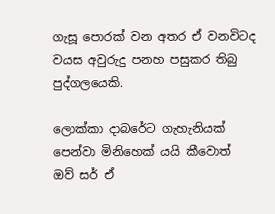ගැසූ පොරක් වන අතර ඒ වනවිටද වයස අවුරුදු පනහ පසුකර තිබු පුද්ගලයෙකි.

ලොක්කා දාබරේට ගැහැනියක් පෙන්වා මිනිහෙක් යයි කීවොත් ඔව් සර් ඒ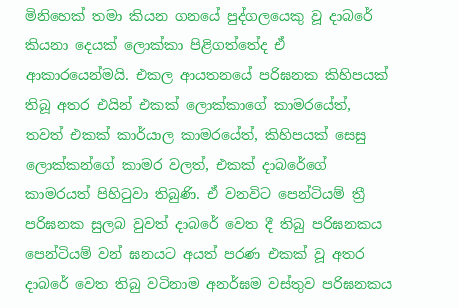මිනිහෙක් තමා කියන ගනයේ පුද්ගලයෙකු වූ දාබරේ කියනා දෙයක් ලොක්කා පිළිගත්තේද ඒ ආකාරයෙන්මයි. එකල ආයතනයේ පරිඝනක කිහිපයක් තිබූ අතර එයින් එකක් ලොක්කාගේ කාමරයේත්, තවත් එකක් කාර්යාල කාමරයේත්, කිහිපයක් සෙසු ලොක්කන්ගේ කාමර වලත්, එකක් දාබරේගේ කාමරයත් පිහිටුවා තිබුණි. ඒ වනවිට පෙන්ටියම් ත්‍රී පරිඝනක සුලබ වුවත් දාබරේ වෙත දී තිබු පරිඝනකය පෙන්ටියම් වන් ඝනයට අයත් පරණ එකක් වූ අතර දාබරේ වෙත තිබු වටිනාම අනර්ඝම වස්තුව පරිඝනකය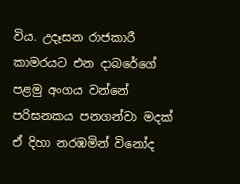විය. උදෑසන රාජකාරී කාමරයට එන දාබරේගේ පළමු අංගය වන්නේ පරිඝනකය පනගන්වා මදක් ඒ දිහා නරඹමින් විනෝද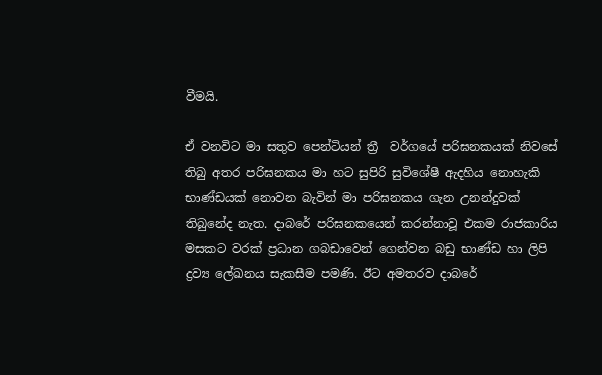වීමයි.

ඒ වනවිට මා සතුව පෙන්ටියන් ත්‍රී  වර්ගයේ පරිඝනකයක් නිවසේ තිබු අතර පරිඝනකය මා හට සුපිරි සුවිශේෂී ඇදහිය නොහැකි භාණ්ඩයක් නොවන බැවින් මා පරිඝනකය ගැන උනන්දුවක් තිබුනේද නැත. දාබරේ පරිඝනකයෙන් කරන්නාවූ එකම රාජකාරිය මසකට වරක් ප්‍රධාන ගබඩාවෙන් ගෙන්වන බඩු භාණ්ඩ හා ලිපි ද්‍රව්‍ය ලේඛනය සැකසීම පමණි. ඊට අමතරව දාබරේ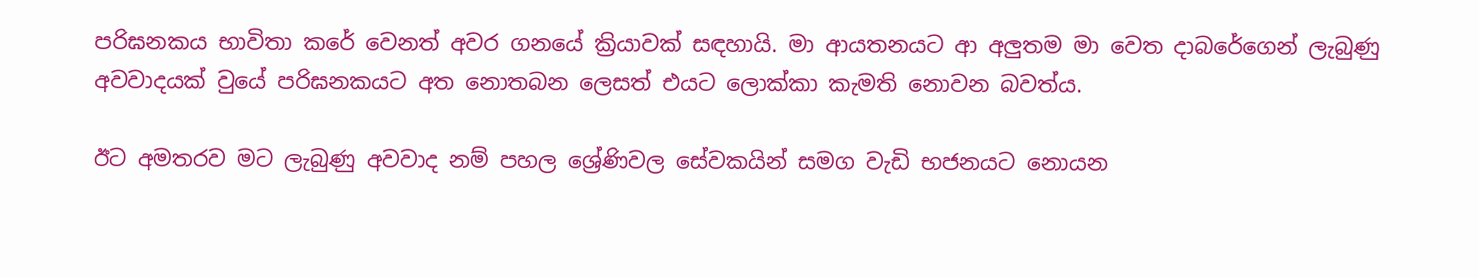පරිඝනකය භාවිතා කරේ වෙනත් අවර ගනයේ ක්‍රියාවක් සඳහායි. මා ආයතනයට ආ අලුතම මා වෙත දාබරේගෙන් ලැබුණු අවවාදයක් වුයේ පරිඝනකයට අත නොතබන ලෙසත් එයට ලොක්කා කැමති නොවන බවත්ය.

ඊට අමතරව මට ලැබුණු අවවාද නම් පහල ශ්‍රේණිවල සේවකයින් සමග වැඩි භජනයට නොයන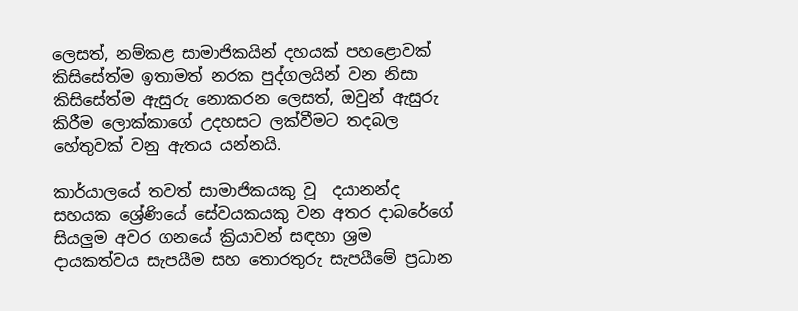ලෙසත්, නම්කළ සාමාජිකයින් දහයක් පහළොවක් කිසිසේත්ම ඉතාමත් නරක පුද්ගලයින් වන නිසා කිසිසේත්ම ඇසුරු නොකරන ලෙසත්, ඔවුන් ඇසුරු කිරීම ලොක්කාගේ උදහසට ලක්වීමට තදබල හේතුවක් වනු ඇතය යන්නයි.

කාර්යාලයේ තවත් සාමාජිකයකු වූ  දයානන්ද සහයක ශ්‍රේණියේ සේවයකයකු වන අතර දාබරේගේ සියලුම අවර ගනයේ ක්‍රියාවන් සඳහා ශ්‍රම දායකත්වය සැපයීම සහ තොරතුරු සැපයීමේ ප්‍රධාන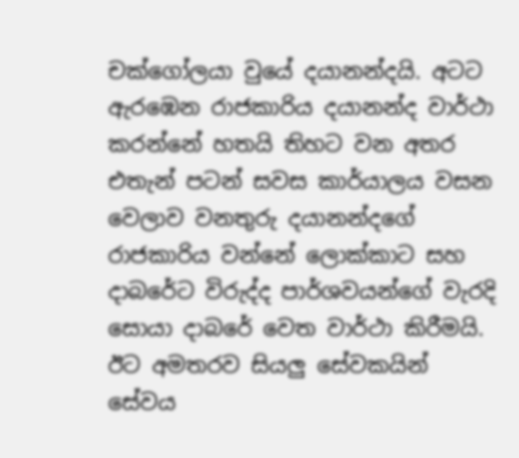චක්ගෝලයා වුයේ දයානන්දයි. අටට ඇරඹෙන රාජකාරිය දයානන්ද වාර්ථා කරන්නේ හතයි තිහට වන අතර එතැන් පටන් සවස කාර්යාලය වසන වෙලාව වනතුරු දයානන්දගේ රාජකාරිය වන්නේ ලොක්කාට සහ දාබරේට විරුද්ද පාර්ශවයන්ගේ වැරදි සොයා දාබරේ වෙත වාර්ථා කිරීමයි. ඊට අමතරව සියලු සේවකයින් සේවය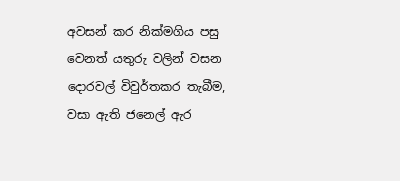අවසන් කර නික්මගිය පසු වෙනත් යතුරු වලින් වසන දොරවල් විවුර්තකර තැබීම, වසා ඇති ජනෙල් ඇර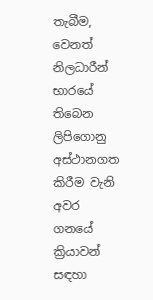තැබීම, වෙනත් නිලධාරීන් භාරයේ තිබෙන ලිපිගොනු අස්ථානගත කිරීම වැනි අවර ගනයේ ක්‍රියාවන් සඳහා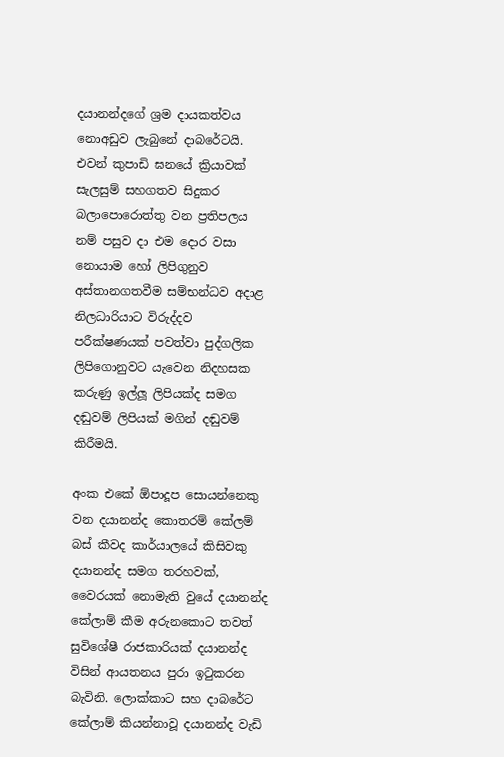දයානන්දගේ ශ්‍රම දායකත්වය නොඅඩුව ලැබුනේ දාබරේටයි. එවන් කුපාඩි ඝනයේ ක්‍රියාවක් සැලසුම් සහගතව සිදුකර බලාපොරොත්තු වන ප්‍රතිපලය නම් පසුව දා එම දොර වසා නොයාම හෝ ලිපිගුනුව අස්තානගතවීම සම්භන්ධව අදාළ නිලධාරියාට විරුද්දව පරීක්ෂණයක් පවත්වා පුද්ගලික ලිපිගොනුවට යැවෙන නිදහසක කරුණු ඉල්ලූ ලිපියක්ද සමග දඬුවම් ලිපියක් මගින් දඬුවම් කිරීමයි.

අංක එකේ ඕපාදූප සොයන්නෙකු වන දයානන්ද කොතරම් කේලම් බස් කීවද කාර්යාලයේ කිසිවකු දයානන්ද සමග තරහවක්, වෛරයක් නොමැති වුයේ දයානන්ද කේලාම් කීම අරුනකොට තවත් සුවිශේෂී රාජකාරියක් දයානන්ද විසින් ආයතනය පුරා ඉටුකරන බැවිනි. ලොක්කාට සහ දාබරේට කේලාම් කියන්නාවූ දයානන්ද වැඩි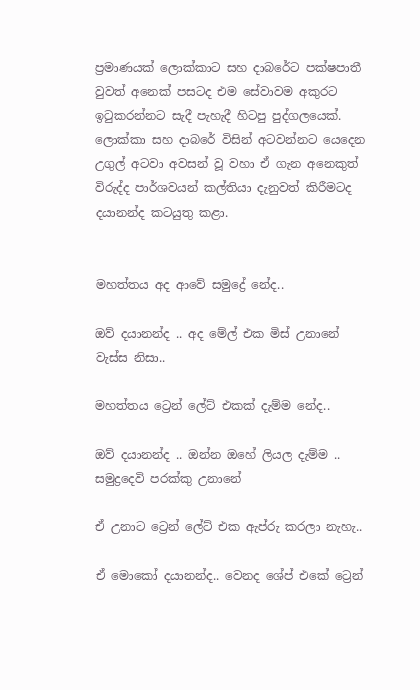ප්‍රමාණයක් ලොක්කාට සහ දාබරේට පක්ෂපාතී වුවත් අනෙක් පසටද එම සේවාවම අකුරට ඉටුකරන්නට සැදී පැහැදී හිටපු පුද්ගලයෙක්. ලොක්කා සහ දාබරේ විසින් අටවන්නට යෙදෙන උගුල් අටවා අවසන් වූ වහා ඒ ගැන අනෙකුත් විරුද්ද පාර්ශවයන් කල්තියා දැනුවත් කිරීමටද දයානන්ද කටයුතු කළා.


මහත්තය අද ආවේ සමුද්‍රේ නේද..

ඔව් දයානන්ද .. අද මේල් එක මිස් උනානේ වැස්ස නිසා..

මහත්තය ට්‍රෙන් ලේට් එකක් දැම්ම නේද..

ඔව් දයානන්ද .. ඔන්න ඔහේ ලියල දැම්ම .. සමුද්‍රදෙවි පරක්කු උනානේ

ඒ උනාට ට්‍රෙන් ලේට් එක ඇප්රු කරලා නැහැ..

ඒ මොකෝ දයානන්ද.. වෙනද ශේප් එකේ ට්‍රෙන්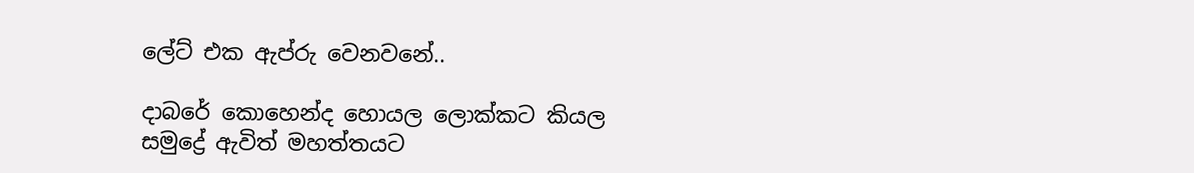ලේට් එක ඇප්රු වෙනවනේ..

දාබරේ කොහෙන්ද හොයල ලොක්කට කියල සමුද්‍රේ ඇවිත් මහත්තයට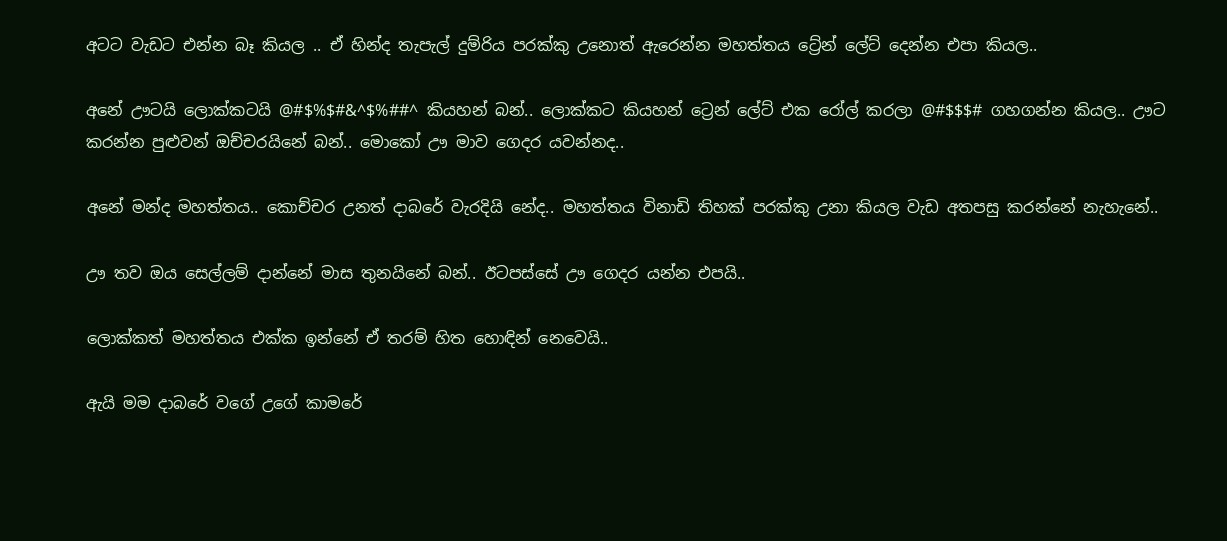අටට වැඩට එන්න බෑ කියල .. ඒ හින්ද තැපැල් දුම්රිය පරක්කු උනොත් ඇරෙන්න මහත්තය ට්‍රේන් ලේට් දෙන්න එපා කියල..

අනේ ඌටයි ලොක්කටයි @#$%$#&^$%##^ කියහන් බන්.. ලොක්කට කියහන් ට්‍රෙන් ලේට් එක රෝල් කරලා @#$$$# ගහගන්න කියල.. ඌට කරන්න පුළුවන් ඔච්චරයිනේ බන්.. මොකෝ ඌ මාව ගෙදර යවන්නද..

අනේ මන්ද මහත්තය.. කොච්චර උනත් දාබරේ වැරදියි නේද.. මහත්තය විනාඩි තිහක් පරක්කු උනා කියල වැඩ අතපසු කරන්නේ නැහැනේ..

ඌ තව ඔය සෙල්ලම් දාන්නේ මාස තුනයිනේ බන්.. ඊටපස්සේ ඌ ගෙදර යන්න එපයි..

ලොක්කත් මහත්තය එක්ක ඉන්නේ ඒ තරම් හිත හොඳින් නෙවෙයි..

ඇයි මම දාබරේ වගේ උගේ කාමරේ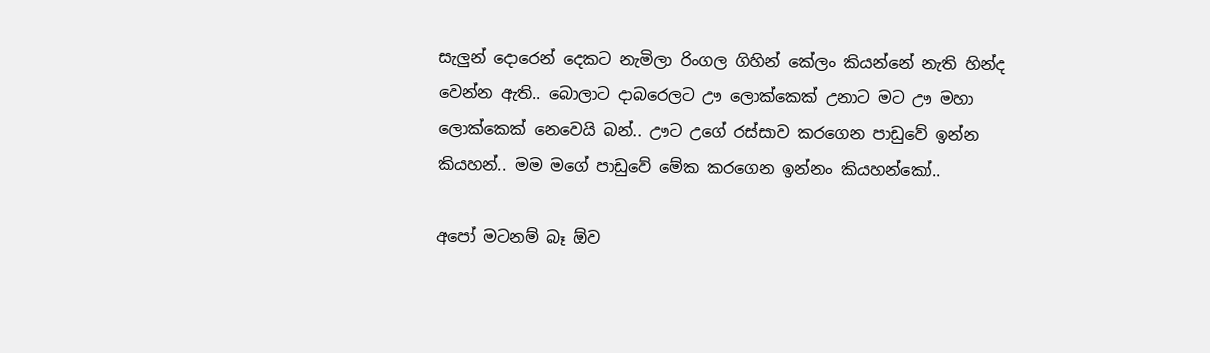සැලුන් දොරෙන් දෙකට නැමිලා රිංගල ගිහින් කේලං කියන්නේ නැති හින්ද වෙන්න ඇති.. බොලාට දාබරෙලට ඌ ලොක්කෙක් උනාට මට ඌ මහා ලොක්කෙක් නෙවෙයි බන්.. ඌට උගේ රස්සාව කරගෙන පාඩුවේ ඉන්න කියහන්.. මම මගේ පාඩුවේ මේක කරගෙන ඉන්නං කියහන්කෝ..

අපෝ මටනම් බෑ ඕව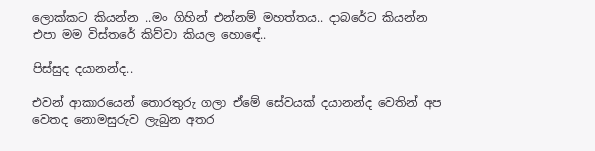ලොක්කට කියන්න ..මං ගිහින් එන්නම් මහත්තය.. දාබරේට කියන්න එපා මම විස්තරේ කිව්වා කියල හොඳේ..

පිස්සුද දයානන්ද..

එවන් ආකාරයෙන් තොරතුරු ගලා ඒමේ සේවයක් දයානන්ද වෙතින් අප වෙතද නොමසුරුව ලැබුන අතර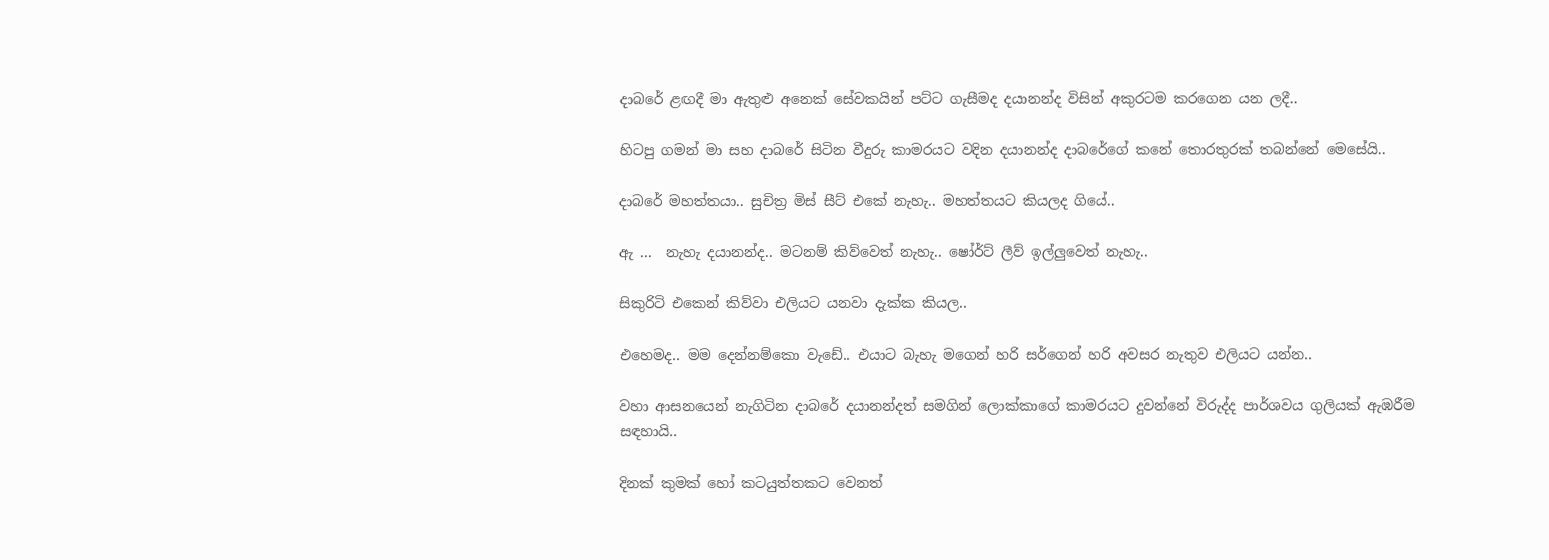දාබරේ ළඟදී මා ඇතුළු අනෙක් සේවකයින් පට්ට ගැසීමද දයානන්ද විසින් අකුරටම කරගෙන යන ලදී..

හිටපු ගමන් මා සහ දාබරේ සිටින වීදුරු කාමරයට වදින දයානන්ද දාබරේගේ කනේ තොරතුරක් තබන්නේ මෙසේයි..

දාබරේ මහත්තයා.. සුචිත්‍ර මිස් සීට් එකේ නැහැ.. මහත්තයට කියලද ගියේ..

ඇ ...  නැහැ දයානන්ද.. මටනම් කිව්වෙත් නැහැ.. ෂෝර්ට් ලීව් ඉල්ලුවෙත් නැහැ..

සිකුරිටි එකෙන් කිව්වා එලියට යනවා දැක්ක කියල..

එහෙමද.. මම දෙන්නම්කො වැඩේ.. එයාට බැහැ මගෙන් හරි සර්ගෙන් හරි අවසර නැතුව එලියට යන්න..

වහා ආසනයෙන් නැගිටින දාබරේ දයානන්දත් සමගින් ලොක්කාගේ කාමරයට දුවන්නේ විරුද්ද පාර්ශවය ගුලියක් ඇඹරීම සඳහායි..

දිනක් කුමක් හෝ කටයුත්තකට වෙනත්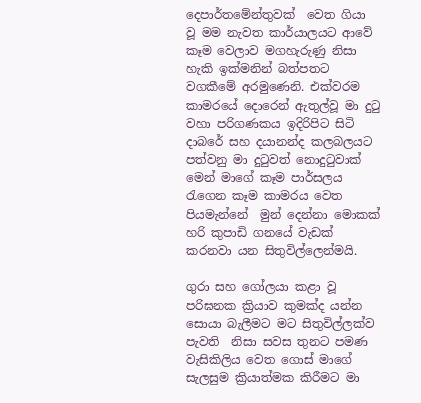දෙපාර්තමේන්තුවක්  වෙත ගියා වූ මම නැවත කාර්යාලයට ආවේ කෑම වෙලාව මගහැරුණු නිසා හැකි ඉක්මනින් බත්පතට වගකීමේ අරමුණෙනි. එක්වරම කාමරයේ දොරෙන් ඇතුල්වූ මා දුටු වහා පරිගණකය ඉදිරිපිට සිටි දාබරේ සහ දයානන්ද කලබලයට පත්වනු මා දුටුවත් නොදුටුවාක් මෙන් මාගේ කෑම පාර්සලය රැගෙන කෑම කාමරය වෙත පියමැන්නේ  මුන් දෙන්නා මොකක් හරි කුපාඩි ගනයේ වැඩක් කරනවා යන සිතුවිල්ලෙන්මයි.

ගුරා සහ ගෝලයා කළා වූ පරිඝනක ක්‍රියාව කුමක්ද යන්න සොයා බැලීමට මට සිතුවිල්ලක්ව පැවති  නිසා සවස තුනට පමණ වැසිකිලිය වෙත ගොස් මාගේ සැලසුම ක්‍රියාත්මක කිරීමට මා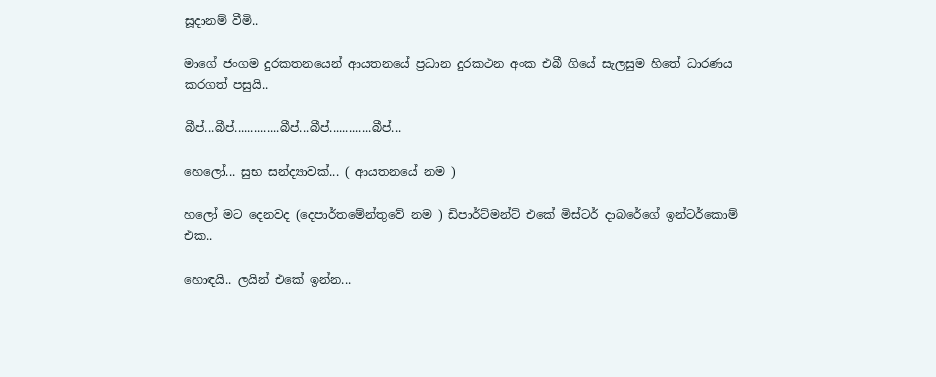සූදානම් වීමි..

මාගේ ජංගම දුරකතනයෙන් ආයතනයේ ප්‍රධාන දුරකථන අංක එබී ගියේ සැලසුම හිතේ ධාරණය කරගත් පසුයි..

බීප්...බීප්..............බීප්...බීප්.............බීප්...

හෙලෝ... සුභ සන්ද්‍යාවක්... ( ආයතනයේ නම )

හලෝ මට දෙනවද (දෙපාර්තමේන්තුවේ නම ) ඩිපාර්ට්මන්ට් එකේ මිස්ටර් දාබරේගේ ඉන්ටර්කොම් එක..

හොඳයි.. ලයින් එකේ ඉන්න...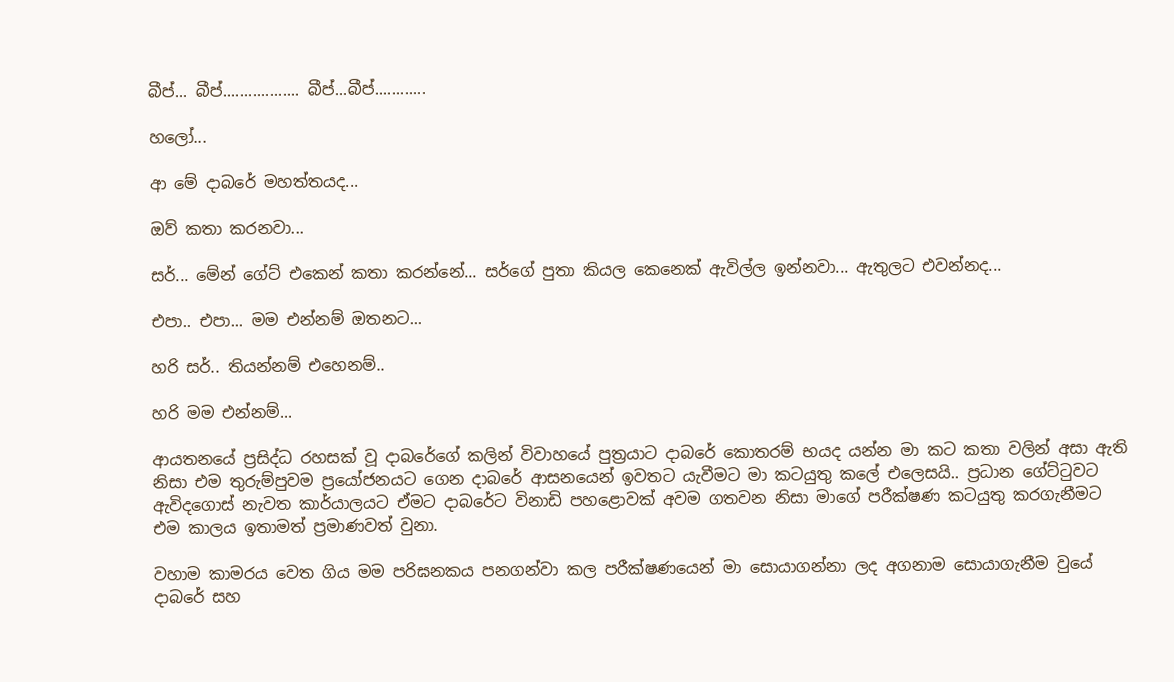බීප්... බීප්.................. බීප්...බීප්............

හලෝ...

ආ මේ දාබරේ මහත්තයද...

ඔව් කතා කරනවා...

සර්... මේන් ගේට් එකෙන් කතා කරන්නේ... සර්ගේ පුතා කියල කෙනෙක් ඇවිල්ල ඉන්නවා... ඇතුලට එවන්නද...

එපා.. එපා... මම එන්නම් ඔතනට...

හරි සර්.. තියන්නම් එහෙනම්..

හරි මම එන්නම්...

ආයතනයේ ප්‍රසිද්ධ රහසක් වූ දාබරේගේ කලින් විවාහයේ පුත්‍රයාට දාබරේ කොතරම් භයද යන්න මා කට කතා වලින් අසා ඇති නිසා එම තුරුම්පුවම ප්‍රයෝජනයට ගෙන දාබරේ ආසනයෙන් ඉවතට යැවීමට මා කටයුතු කලේ එලෙසයි.. ප්‍රධාන ගේට්ටුවට ඇවිදගොස් නැවත කාර්යාලයට ඒමට දාබරේට විනාඩි පහළොවක් අවම ගතවන නිසා මාගේ පරීක්ෂණ කටයුතු කරගැනීමට එම කාලය ඉතාමත් ප්‍රමාණවත් වුනා.

වහාම කාමරය වෙත ගිය මම පරිඝනකය පනගන්වා කල පරීක්ෂණයෙන් මා සොයාගන්නා ලද අගනාම සොයාගැනීම වුයේ දාබරේ සහ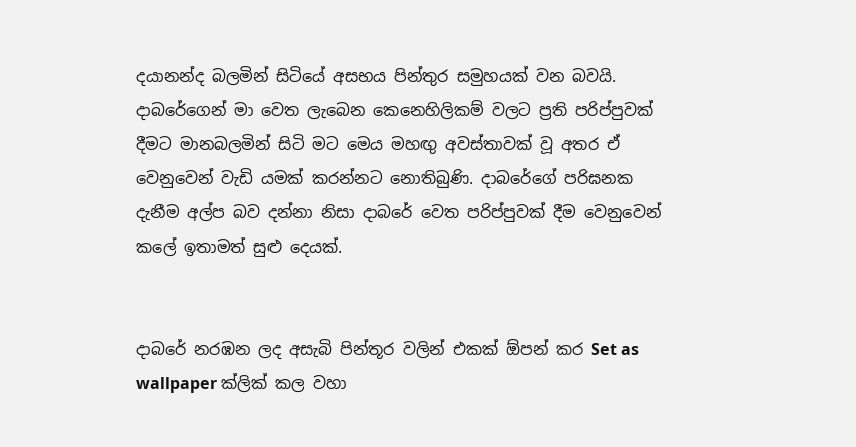දයානන්ද බලමින් සිටියේ අසභය පින්තුර සමුහයක් වන බවයි. දාබරේගෙන් මා වෙත ලැබෙන කෙනෙහිලිකම් වලට ප්‍රති පරිප්පුවක් දීමට මානබලමින් සිටි මට මෙය මහඟු අවස්තාවක් වූ අතර ඒ වෙනුවෙන් වැඩි යමක් කරන්නට නොතිබුණි. දාබරේගේ පරිඝනක දැනීම අල්ප බව දන්නා නිසා දාබරේ වෙත පරිප්පුවක් දීම වෙනුවෙන් කලේ ඉතාමත් සුළු දෙයක්.


දාබරේ නරඹන ලද අසැබි පින්තූර වලින් එකක් ඕපන් කර Set as wallpaper ක්ලික් කල වහා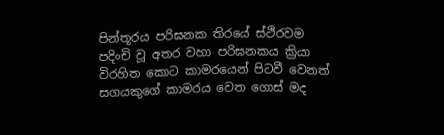පින්තූරය පරිඝනක තිරයේ ස්ථිරවම පදිංචි වූ අතර වහා පරිඝනකය ක්‍රියා විරහිත කොට කාමරයෙන් පිටවී වෙනත් සගයකුගේ කාමරය වෙත ගොස් මද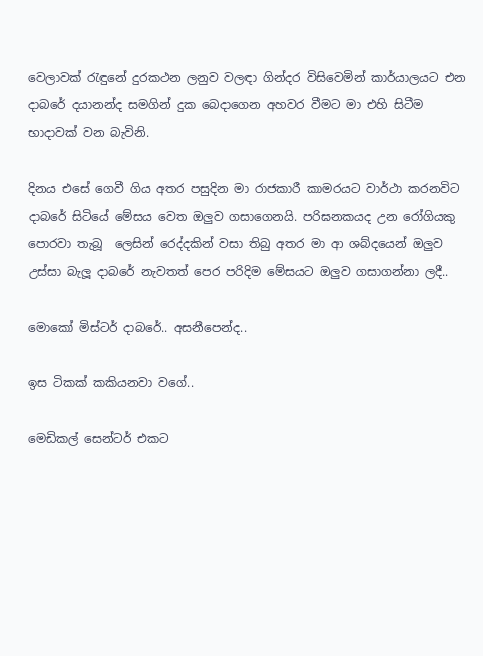වෙලාවක් රැඳුනේ දුරකථන ලනුව වලඳා ගින්දර විසිවෙමින් කාර්යාලයට එන දාබරේ දයානන්ද සමගින් දුක බෙදාගෙන අහවර වීමට මා එහි සිටීම භාදාවක් වන බැවිනි.

දිනය එසේ ගෙවී ගිය අතර පසුදින මා රාජකාරී කාමරයට වාර්ථා කරනවිට දාබරේ සිටියේ මේසය වෙත ඔලුව ගසාගෙනයි. පරිඝනකයද උන රෝගියකු පොරවා තැබූ  ලෙසින් රෙද්දකින් වසා තිබු අතර මා ආ ශබ්දයෙන් ඔලුව උස්සා බැලූ දාබරේ නැවතත් පෙර පරිදිම මේසයට ඔලුව ගසාගන්නා ලදී..

මොකෝ මිස්ටර් දාබරේ.. අසනීපෙන්ද..

ඉස ටිකක් කකියනවා වගේ..

මෙඩිකල් සෙන්ටර් එකට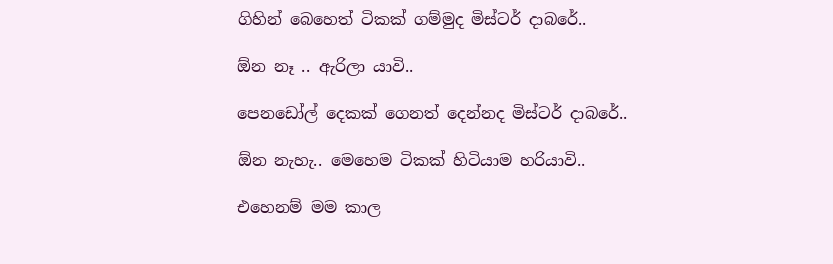ගිහින් බෙහෙත් ටිකක් ගම්මුද මිස්ටර් දාබරේ..

ඕන නෑ .. ඇරිලා යාවි..

පෙනඩෝල් දෙකක් ගෙනත් දෙන්නද මිස්ටර් දාබරේ..

ඕන නැහැ.. මෙහෙම ටිකක් හිටියාම හරියාවි..

එහෙනම් මම කාල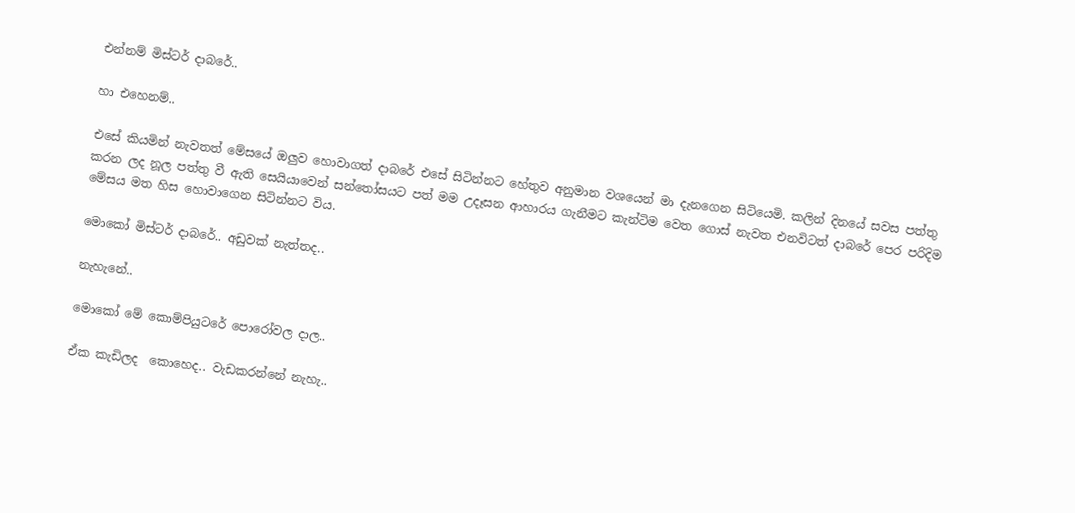එන්නම් මිස්ටර් දාබරේ..

හා එහෙනම්..

එසේ කියමින් නැවතත් මේසයේ ඔලුව හොවාගත් දාබරේ එසේ සිටින්නට හේතුව අනුමාන වශයෙන් මා දැනගෙන සිටියෙමි. කලින් දිනයේ සවස පත්තු කරන ලද නූල පත්තු වී ඇති සෙයියාවෙන් සන්තෝසයට පත් මම උදෑසන ආහාරය ගැනීමට කැන්ටිම වෙත ගොස් නැවත එනවිටත් දාබරේ පෙර පරිදිම මේසය මත හිස හොවාගෙන සිටින්නට විය.

මොකෝ මිස්ටර් දාබරේ.. අඩුවක් නැත්තද..

නැහැනේ..

මොකෝ මේ කොම්පියුටරේ පොරෝවල දාල..

ඒක කැඩිලද  කොහෙද.. වැඩකරන්නේ නැහැ..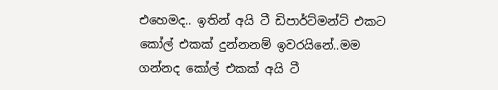එහෙමද.. ඉතින් අයි ටී ඩිපාර්ට්මන්ට් එකට කෝල් එකක් දුන්නනම් ඉවරයිනේ..මම ගන්නද කෝල් එකක් අයි ටී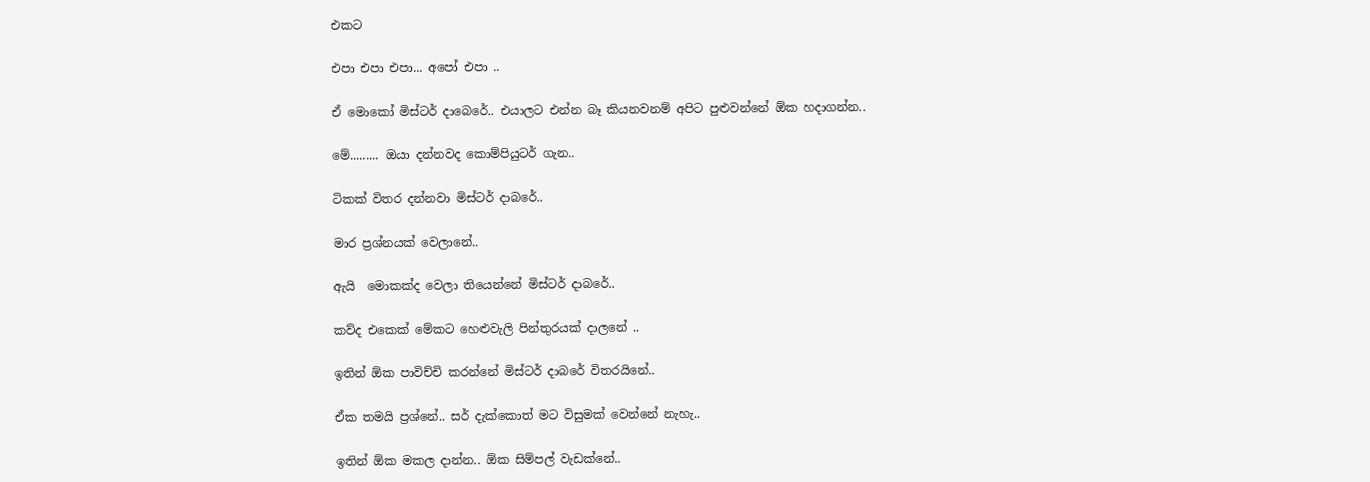එකට

එපා එපා එපා... අපෝ එපා ..

ඒ මොකෝ මිස්ටර් දාබෙරේ.. එයාලට එන්න බෑ කියනවනම් අපිට පුළුවන්නේ ඕක හදාගන්න..

මේ......... ඔයා දන්නවද කොම්පියුටර් ගැන..

ටිකක් විතර දන්නවා මිස්ටර් දාබරේ..

මාර ප්‍රශ්නයක් වෙලානේ..

ඇයි  මොකක්ද වෙලා තියෙන්නේ මිස්ටර් දාබරේ..

කව්ද එකෙක් මේකට හෙළුවැලි පින්තුරයක් දාලනේ ..

ඉතින් ඕක පාවිච්චි කරන්නේ මිස්ටර් දාබරේ විතරයිනේ..

ඒක තමයි ප්‍රශ්නේ.. සර් දැක්කොත් මට විසුමක් වෙන්නේ නැහැ..

ඉතින් ඕක මකල දාන්න.. ඕක සිම්පල් වැඩක්නේ..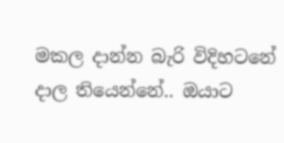මකල දාන්න බැරි විදිහටනේ දාල තියෙන්නේ.. ඔයාට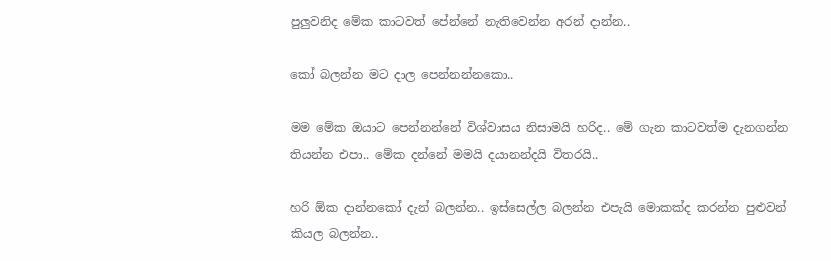පුලුවනිද මේක කාටවත් පේන්නේ නැතිවෙන්න අරන් දාන්න..

කෝ බලන්න මට දාල පෙන්නන්නකො..

මම මේක ඔයාට පෙන්නන්නේ විශ්වාසය නිසාමයි හරිද.. මේ ගැන කාටවත්ම දැනගන්න තියන්න එපා.. මේක දන්නේ මමයි දයානන්දයි විතරයි..

හරි ඕක දාන්නකෝ දැන් බලන්න.. ඉස්සෙල්ල බලන්න එපැයි මොකක්ද කරන්න පුළුවන් කියල බලන්න..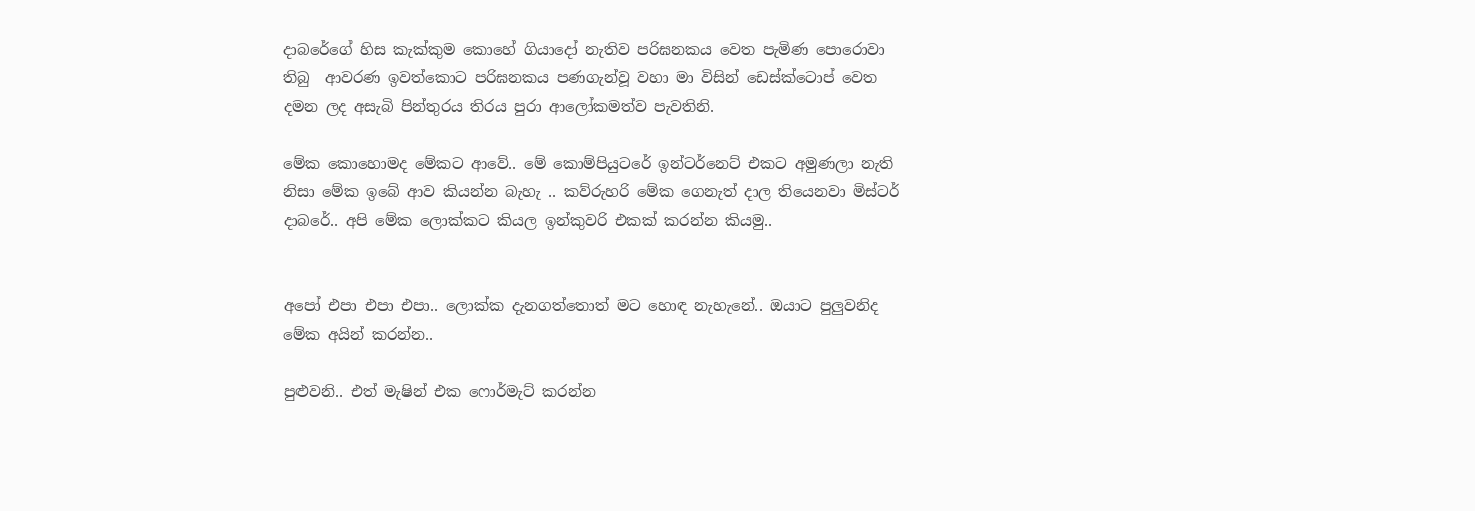දාබරේගේ හිස කැක්කුම කොහේ ගියාදෝ නැතිව පරිඝනකය වෙත පැමිණ පොරොවා තිබු  ආවරණ ඉවත්කොට පරිඝනකය පණගැන්වූ වහා මා විසින් ඩෙස්ක්ටොප් වෙත දමන ලද අසැබි පින්තුරය තිරය පුරා ආලෝකමත්ව පැවතිනි.

මේක කොහොමද මේකට ආවේ.. මේ කොම්පියුටරේ ඉන්ටර්නෙට් එකට අමුණලා නැති නිසා මේක ඉබේ ආව කියන්න බැහැ .. කව්රුහරි මේක ගෙනැත් දාල තියෙනවා මිස්ටර් දාබරේ.. අපි මේක ලොක්කට කියල ඉන්කුවරි එකක් කරන්න කියමු..


අපෝ එපා එපා එපා.. ලොක්ක දැනගත්තොත් මට හොඳ නැහැනේ.. ඔයාට පුලුවනිද මේක අයින් කරන්න..

පුළුවනි.. එත් මැෂින් එක ෆොර්මැට් කරන්න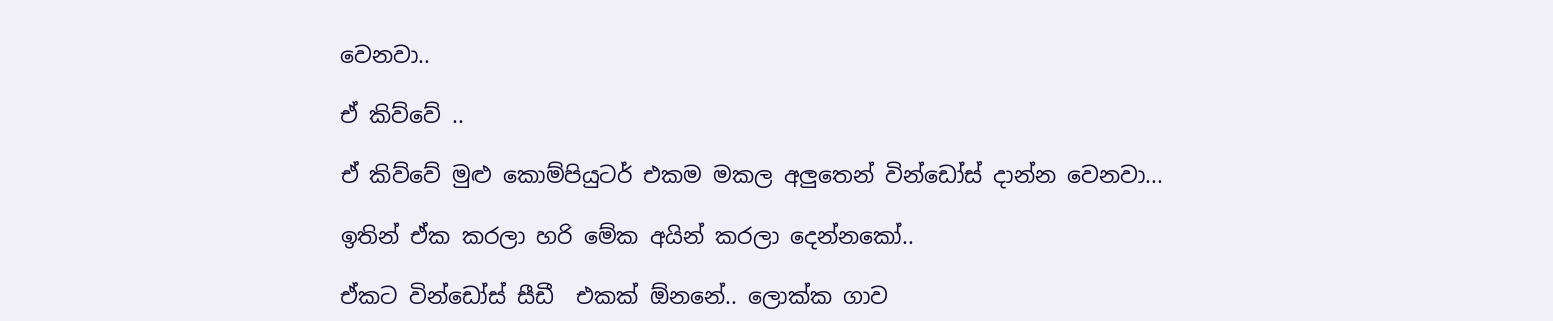වෙනවා..

ඒ කිව්වේ ..

ඒ කිව්වේ මුළු කොම්පියුටර් එකම මකල අලුතෙන් වින්ඩෝස් දාන්න වෙනවා...

ඉතින් ඒක කරලා හරි මේක අයින් කරලා දෙන්නකෝ..

ඒකට වින්ඩෝස් සීඩී  එකක් ඕනනේ.. ලොක්ක ගාව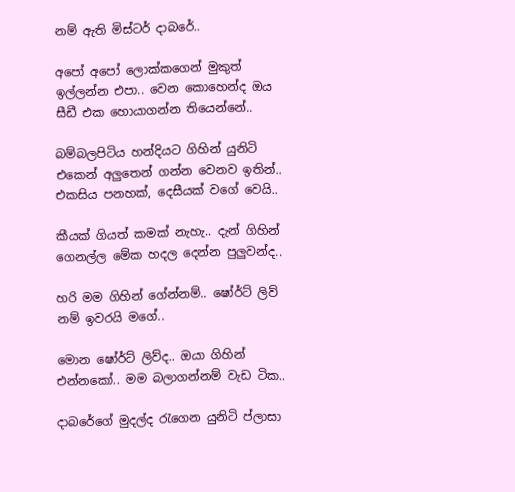නම් ඇති මිස්ටර් දාබරේ..

අපෝ අපෝ ලොක්කගෙන් මුකුත් ඉල්ලන්න එපා.. වෙන කොහෙන්ද ඔය සීඩී එක හොයාගන්න තියෙන්නේ..

බම්බලපිටිය හන්දියට ගිහින් යුනිටි එකෙන් අලුතෙන් ගන්න වෙනව ඉතින්.. එකසිය පනහක්, දෙසීයක් වගේ වෙයි..

කීයක් ගියත් කමක් නැහැ.. දැන් ගිහින් ගෙනල්ල මේක හදල දෙන්න පුලුවන්ද..

හරි මම ගිහින් ගේන්නම්.. ෂෝර්ට් ලිව් නම් ඉවරයි මගේ..

මොන ෂෝර්ට් ලිව්ද.. ඔයා ගිහින් එන්නකෝ.. මම බලාගන්නම් වැඩ ටික..

දාබරේගේ මුදල්ද රැගෙන යුනිටි ප්ලාසා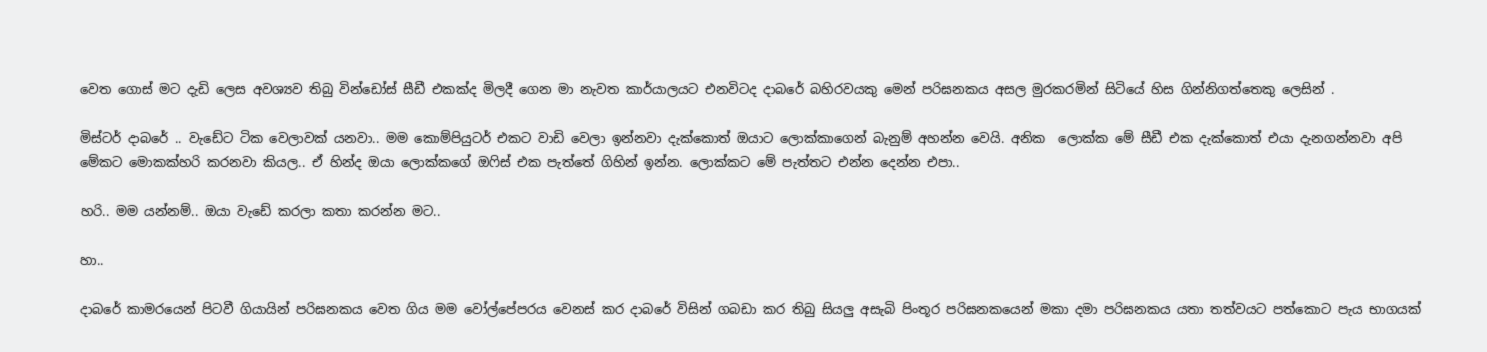වෙත ගොස් මට දැඩි ලෙස අවශ්‍යව තිබු වින්ඩෝස් සීඩී එකක්ද මිලදී ගෙන මා නැවත කාර්යාලයට එනවිටද දාබරේ බහිරවයකු මෙන් පරිඝනකය අසල මුරකරමින් සිටියේ හිස ගින්නිගත්තෙකු ලෙසින් .

මිස්ටර් දාබරේ .. වැඩේට ටික වෙලාවක් යනවා.. මම කොම්පියුටර් එකට වාඩි වෙලා ඉන්නවා දැක්කොත් ඔයාට ලොක්කාගෙන් බැනුම් අහන්න වෙයි. අනික  ලොක්ක මේ සීඩී එක දැක්කොත් එයා දැනගන්නවා අපි මේකට මොකක්හරි කරනවා කියල.. ඒ හින්ද ඔයා ලොක්කගේ ඔෆිස් එක පැත්තේ ගිහින් ඉන්න. ලොක්කට මේ පැත්තට එන්න දෙන්න එපා..

හරි.. මම යන්නම්.. ඔයා වැඩේ කරලා කතා කරන්න මට..

හා..

දාබරේ කාමරයෙන් පිටවී ගියායින් පරිඝනකය වෙත ගිය මම වෝල්පේපරය වෙනස් කර දාබරේ විසින් ගබඩා කර තිබු සියලු අසැබි පිංතූර පරිඝනකයෙන් මකා දමා පරිඝනකය යතා තත්වයට පත්කොට පැය භාගයක්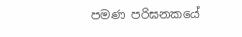පමණ පරිඝනකයේ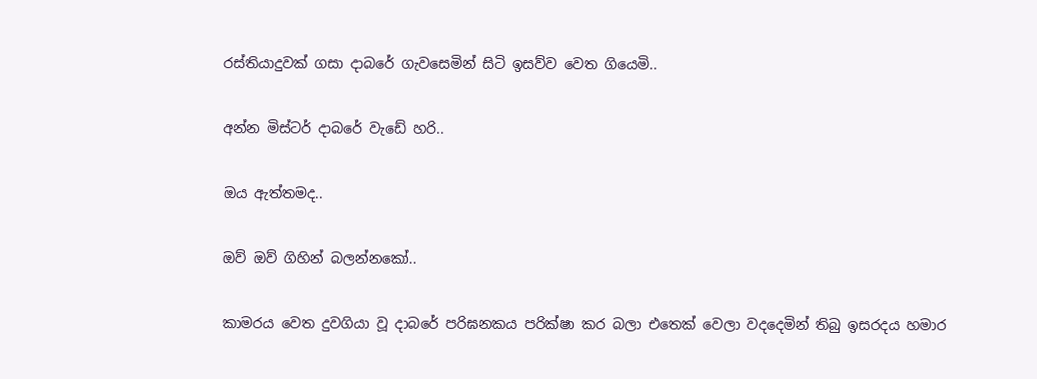රස්තියාදුවක් ගසා දාබරේ ගැවසෙමින් සිටි ඉසව්ව වෙත ගියෙමි..

අන්න මිස්ටර් දාබරේ වැඩේ හරි..

ඔය ඇත්තමද..

ඔව් ඔව් ගිහින් බලන්නකෝ..

කාමරය වෙත දුවගියා වූ දාබරේ පරිඝනකය පරික්ෂා කර බලා එතෙක් වෙලා වදදෙමින් තිබු ඉසරදය හමාර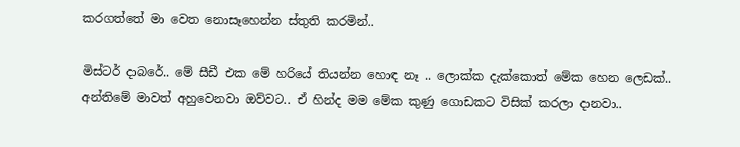කරගත්තේ මා වෙත නොසෑහෙන්න ස්තුති කරමින්..

මිස්ටර් දාබරේ.. මේ සීඩී එක මේ හරියේ තියන්න හොඳ නෑ .. ලොක්ක දැක්කොත් මේක හෙන ලෙඩක්.. අන්තිමේ මාවත් අහුවෙනවා ඔව්වට.. ඒ හින්ද මම මේක කුණු ගොඩකට විසික් කරලා දානවා..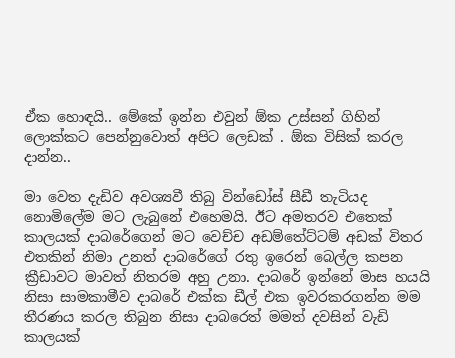ඒක හොඳයි.. මේකේ ඉන්න එවුන් ඕක උස්සන් ගිහින් ලොක්කට පෙන්නුවොත් අපිට ලෙඩක් . ඕක විසික් කරල දාන්න..

මා වෙත දැඩිව අවශ්‍යවී තිබු වින්ඩෝස් සීඩී තැටියද නොමිලේම මට ලැබුනේ එහෙමයි. ඊට අමතරව එතෙක් කාලයක් දාබරේගෙන් මට වෙච්ච අඩම්තේට්ටම් අඩක් විතර එතකින් නිමා උනත් දාබරේගේ රතු ඉරෙන් බෙල්ල කපන ක්‍රීඩාවට මාවත් නිතරම අහු උනා. දාබරේ ඉන්නේ මාස හයයි නිසා සාමකාමීව දාබරේ එක්ක ඩීල් එක ඉවරකරගන්න මම තීරණය කරල තිබුන නිසා දාබරෙත් මමත් දවසින් වැඩි කාලයක්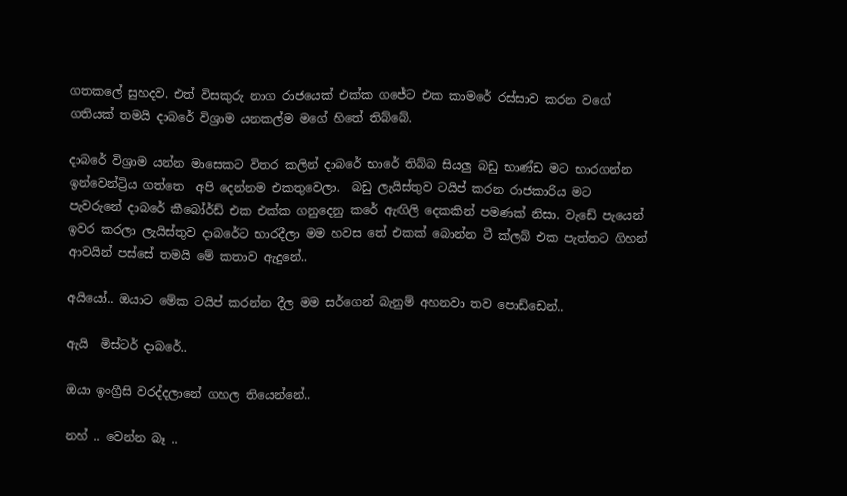ගතකලේ සුහදව. එත් විසකුරු නාග රාජයෙක් එක්ක ගජේට එක කාමරේ රස්සාව කරන වගේ ගතියක් තමයි දාබරේ විශ්‍රාම යනකල්ම මගේ හිතේ තිබ්බේ.

දාබරේ විශ්‍රාම යන්න මාසෙකට විතර කලින් දාබරේ භාරේ තිබ්බ සියලු බඩු භාණ්ඩ මට භාරගන්න ඉන්වෙන්ට්‍රිය ගත්තෙ  අපි දෙන්නම එකතුවෙලා.  බඩු ලැයිස්තුව ටයිප් කරන රාජකාරිය මට පැවරුනේ දාබරේ කීබෝර්ඩ් එක එක්ක ගනුදෙනු කරේ ඇඟිලි දෙකකින් පමණක් නිසා. වැඩේ පැයෙන් ඉවර කරලා ලැයිස්තුව දාබරේට භාරදීලා මම හවස තේ එකක් බොන්න ටී ක්ලබ් එක පැත්තට ගිහන් ආවයින් පස්සේ තමයි මේ කතාව ඇදුනේ..

අයියෝ.. ඔයාට මේක ටයිප් කරන්න දීල මම සර්ගෙන් බැනුම් අහනවා තව පොඩ්ඩෙන්..

ඇයි  මිස්ටර් දාබරේ..

ඔයා ඉංග්‍රීසි වරද්දලානේ ගහල තියෙන්නේ..

නහ් .. වෙන්න බෑ ..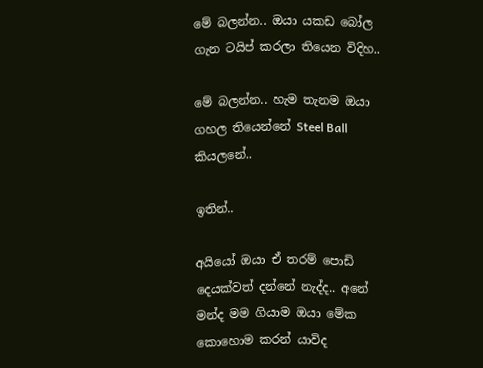මේ බලන්න.. ඔයා යකඩ බෝල ගැන ටයිප් කරලා තියෙන විදිහ..

මේ බලන්න.. හැම තැනම ඔයා ගහල තියෙන්නේ Steel Ball කියලනේ..

ඉතින්..

අයියෝ ඔයා ඒ තරම් පොඩි දෙයක්වත් දන්නේ නැද්ද.. අනේ මන්ද මම ගියාම ඔයා මේක කොහොම කරන් යාවිද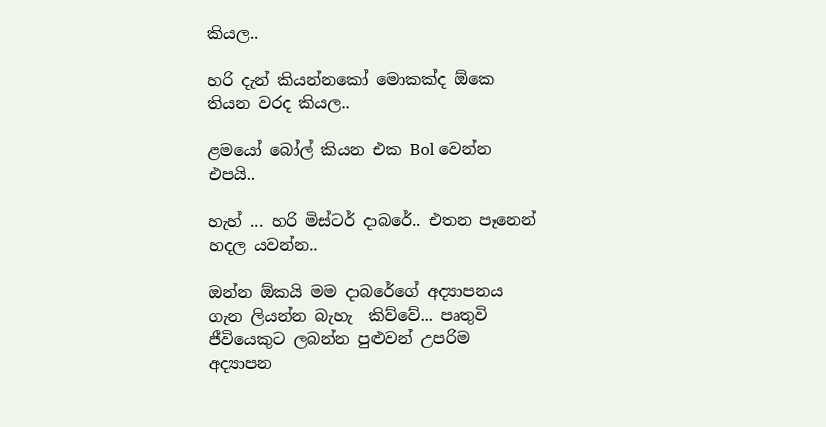කියල..

හරි දැන් කියන්නකෝ මොකක්ද ඕකෙ තියන වරද කියල..

ළමයෝ බෝල් කියන එක Bol වෙන්න එපයි..

හැහ් ... හරි මිස්ටර් දාබරේ.. එතන පෑනෙන් හදල යවන්න..

ඔන්න ඕකයි මම දාබරේගේ අද්‍යාපනය ගැන ලියන්න බැහැ  කිව්වේ... පෘතුවි ජීවියෙකුට ලබන්න පුළුවන් උපරිම අද්‍යාපන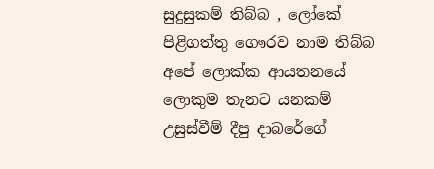සුදුසුකම් තිබ්බ , ලෝකේ පිළිගත්තු ගෞරව නාම තිබ්බ අපේ ලොක්ක ආයතනයේ ලොකුම තැනට යනකම් උසුස්වීම් දීපු දාබරේගේ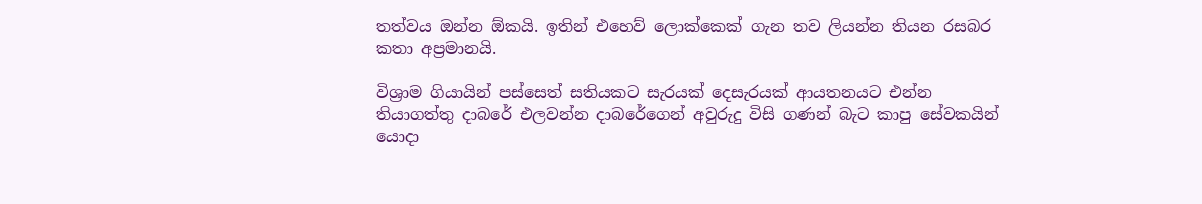තත්වය ඔන්න ඕකයි. ඉතින් එහෙව් ලොක්කෙක් ගැන තව ලියන්න තියන රසබර කතා අප්‍රමානයි.

විශ්‍රාම ගියායින් පස්සෙත් සතියකට සැරයක් දෙසැරයක් ආයතනයට එන්න තියාගත්තු දාබරේ එලවන්න දාබරේගෙන් අවුරුදු විසි ගණන් බැට කාපු සේවකයින් යොදා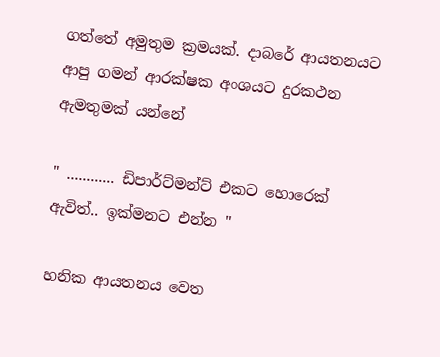ගත්තේ අමුතුම ක්‍රමයක්. දාබරේ ආයතනයට ආපු ගමන් ආරක්ෂක අංශයට දුරකථන ඇමතුමක් යන්නේ

" ............ ඩිපාර්ට්මන්ට් එකට හොරෙක් ඇවිත්.. ඉක්මනට එන්න "

හනික ආයතනය වෙත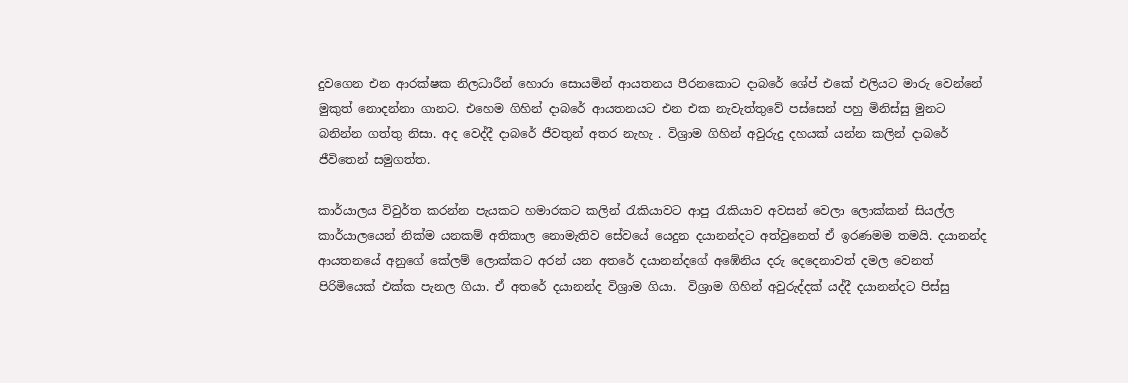දුවගෙන එන ආරක්ෂක නිලධාරීන් හොරා සොයමින් ආයතනය පීරනකොට දාබරේ ශේප් එකේ එලියට මාරු වෙන්නේ මුකුත් නොදන්නා ගානට. එහෙම ගිහින් දාබරේ ආයතනයට එන එක නැවැත්තුවේ පස්සෙන් පහු මිනිස්සු මුනට බනින්න ගත්තු නිසා. අද වෙද්දී දාබරේ ජීවතුන් අතර නැහැ . විශ්‍රාම ගිහින් අවුරුදු දහයක් යන්න කලින් දාබරේ ජීවිතෙන් සමුගත්ත.

කාර්යාලය විවුර්ත කරන්න පැයකට හමාරකට කලින් රැකියාවට ආපු රැකියාව අවසන් වෙලා ලොක්කන් සියල්ල කාර්යාලයෙන් නික්ම යනකම් අතිකාල නොමැතිව සේවයේ යෙදුන දයානන්දට අත්වුනෙත් ඒ ඉරණමම තමයි. දයානන්ද ආයතනයේ අනුගේ කේලම් ලොක්කට අරන් යන අතරේ දයානන්දගේ අඹේනිය දරු දෙදෙනාවත් දමල වෙනත් පිරිමියෙක් එක්ක පැනල ගියා. ඒ අතරේ දයානන්ද විශ්‍රාම ගියා.  විශ්‍රාම ගිහින් අවුරුද්දක් යද්දී දයානන්දට පිස්සු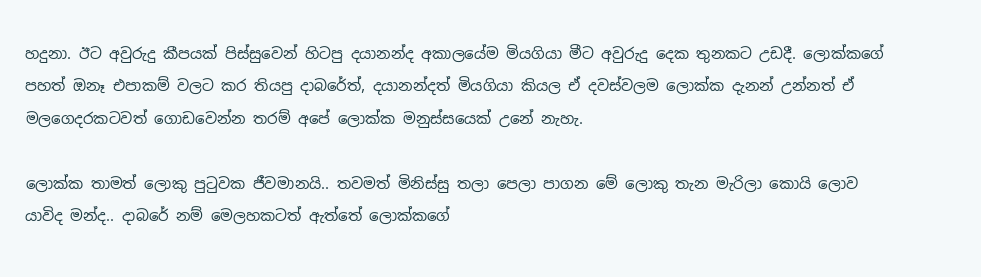හදුනා. ඊට අවුරුදු කීපයක් පිස්සුවෙන් හිටපු දයානන්ද අකාලයේම මියගියා මීට අවුරුදු දෙක තුනකට උඩදී. ලොක්කගේ පහත් ඔනෑ එපාකම් වලට කර තියපු දාබරේත්, දයානන්දත් මියගියා කියල ඒ දවස්වලම ලොක්ක දැනන් උන්නත් ඒ මලගෙදරකටවත් ගොඩවෙන්න තරම් අපේ ලොක්ක මනුස්සයෙක් උනේ නැහැ.

ලොක්ක තාමත් ලොකු පුටුවක ජීවමානයි.. තවමත් මිනිස්සු තලා පෙලා පාගන මේ ලොකු තැන මැරිලා කොයි ලොව යාවිද මන්ද.. දාබරේ නම් මෙලහකටත් ඇත්තේ ලොක්කගේ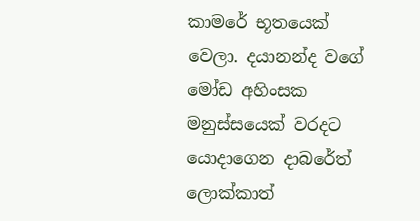කාමරේ භූතයෙක් වෙලා. දයානන්ද වගේ මෝඩ අහිංසක මනුස්සයෙක් වරදට යොදාගෙන දාබරේත් ලොක්කාත්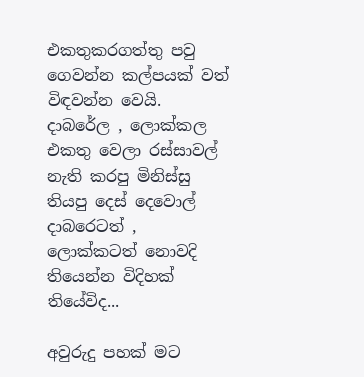එකතුකරගත්තු පවු ගෙවන්න කල්පයක් වත් විඳවන්න වෙයි. දාබරේල , ලොක්කල එකතු වෙලා රස්සාවල් නැති කරපු මිනිස්සු තියපු දෙස් දෙවොල් දාබරෙටත් , ලොක්කටත් නොවදි තියෙන්න විදිහක් තියේවිද...

අවුරුදු පහක් මට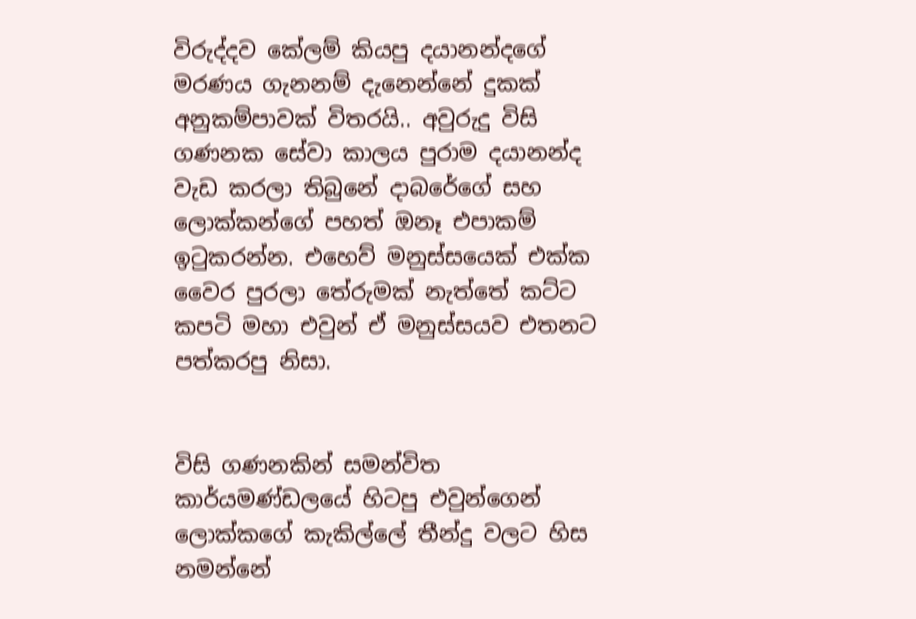විරුද්දව කේලම් කියපු දයානන්දගේ මරණය ගැනනම් දැනෙන්නේ දුකක් අනුකම්පාවක් විතරයි.. අවුරුදු විසි ගණනක සේවා කාලය පුරාම දයානන්ද වැඩ කරලා තිබුනේ දාබරේගේ සහ ලොක්කන්ගේ පහත් ඔනෑ එපාකම් ඉටුකරන්න. එහෙව් මනුස්සයෙක් එක්ක වෛර පුරලා තේරුමක් නැත්තේ කට්ට කපටි මහා එවුන් ඒ මනුස්සයව එතනට පත්කරපු නිසා.


විසි ගණනකින් සමන්විත කාර්යමණ්ඩලයේ හිටපු එවුන්ගෙන් ලොක්කගේ කැකිල්ලේ තීන්දු වලට හිස නමන්නේ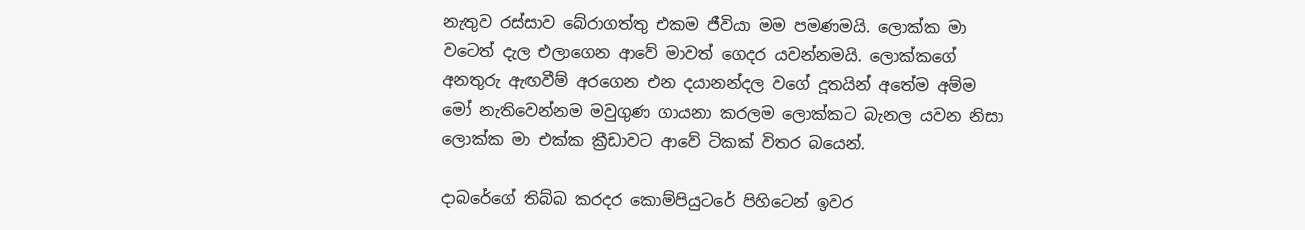නැතුව රස්සාව බේරාගත්තු එකම ජීවියා මම පමණමයි. ලොක්ක මා වටෙත් දැල එලාගෙන ආවේ මාවත් ගෙදර යවන්නමයි. ලොක්කගේ අනතුරු ඇඟවීම් අරගෙන එන දයානන්දල වගේ දූතයින් අතේම අම්ම මෝ නැතිවෙන්නම මවුගුණ ගායනා කරලම ලොක්කට බැනල යවන නිසා ලොක්ක මා එක්ක ක්‍රීඩාවට ආවේ ටිකක් විතර බයෙන්.

දාබරේගේ තිබ්බ කරදර කොම්පියුටරේ පිහිටෙන් ඉවර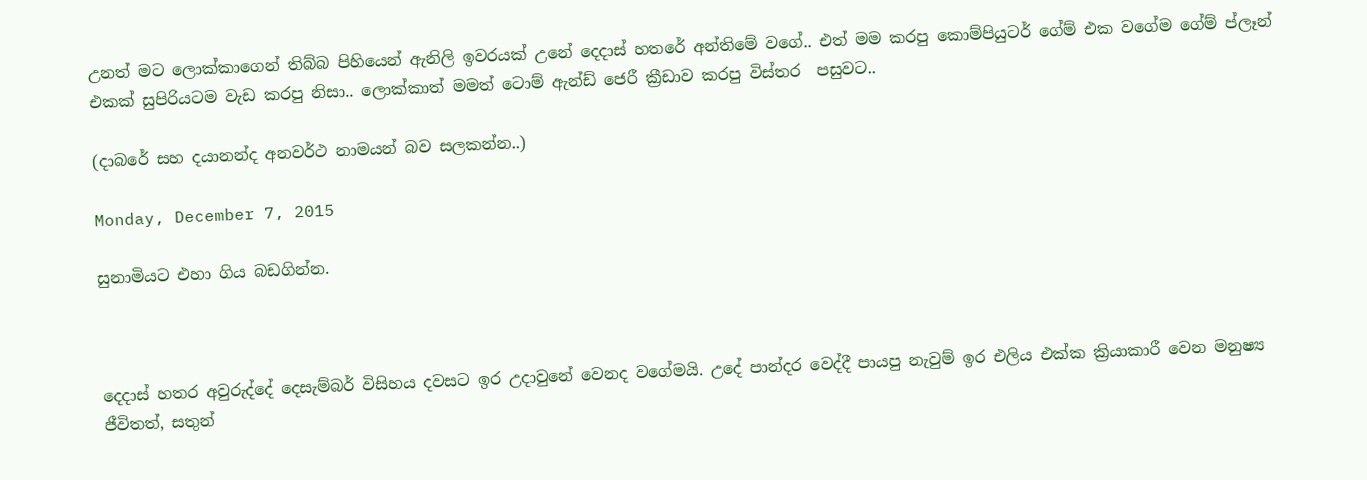උනත් මට ලොක්කාගෙන් තිබ්බ පිහියෙන් ඇනිලි ඉවරයක් උනේ දෙදාස් හතරේ අන්තිමේ වගේ.. එත් මම කරපු කොම්පියුටර් ගේම් එක වගේම ගේම් ප්ලෑන් එකක් සුපිරියටම වැඩ කරපු නිසා.. ලොක්කාත් මමත් ටොම් ඇන්ඩ් ජෙරී ක්‍රීඩාව කරපු විස්තර  පසුවට..

(දාබරේ සහ දයානන්ද අනවර්ථ නාමයන් බව සලකන්න..)

Monday, December 7, 2015

සුනාමියට එහා ගිය බඩගින්න.



දෙදාස් හතර අවුරුද්දේ දෙසැම්බර් විසිහය දවසට ඉර උදාවුනේ වෙනද වගේමයි. උදේ පාන්දර වෙද්දී පායපු නැවුම් ඉර එලිය එක්ක ක්‍රියාකාරී වෙන මනුෂ්‍ය ජීවිතත්, සතුන්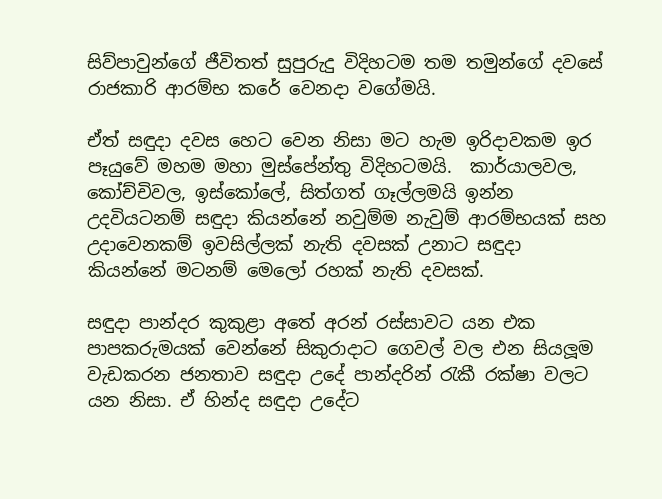සිව්පාවුන්ගේ ජීවිතත් සුපුරුදු විදිහටම තම තමුන්ගේ දවසේ රාජකාරි ආරම්භ කරේ වෙනදා වගේමයි.

ඒත් සඳුදා දවස හෙට වෙන නිසා මට හැම ඉරිදාවකම ඉර පෑයුවේ මහම මහා මුස්පේන්තු විදිහටමයි.  කාර්යාලවල, කෝච්චිවල, ඉස්කෝලේ, සිත්ගත් ගෑල්ලමයි ඉන්න උදවියටනම් සඳුදා කියන්නේ නවුම්ම නැවුම් ආරම්භයක් සහ උදාවෙනකම් ඉවසිල්ලක් නැති දවසක් උනාට සඳුදා කියන්නේ මටනම් මෙලෝ රහක් නැති දවසක්.

සඳුදා පාන්දර කුකුළා අතේ අරන් රස්සාවට යන එක පාපකරුමයක් වෙන්නේ සිකුරාදාට ගෙවල් වල එන සියලූම වැඩකරන ජනතාව සඳුදා උදේ පාන්දරින් රැකී රක්ෂා වලට යන නිසා. ඒ හින්ද සඳුදා උදේට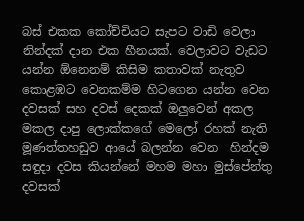බස් එකක කෝච්චියට සැපට වාඩි වෙලා නින්දක් දාන එක හීනයක්. වෙලාවට වැඩට යන්න ඕනෙනම් කිසිම කතාවක් නැතුව කොළඹට වෙනකම්ම හිටගෙන යන්න වෙන දවසක් සහ දවස් දෙකක් ඔලුවෙන් අකල මකල දාපු ලොක්කගේ මෙලෝ රහක් නැති මූණත්තහඩුව ආයේ බලන්න වෙන  හින්දම සඳුදා දවස කියන්නේ මහම මහා මුස්පේන්තු දවසක්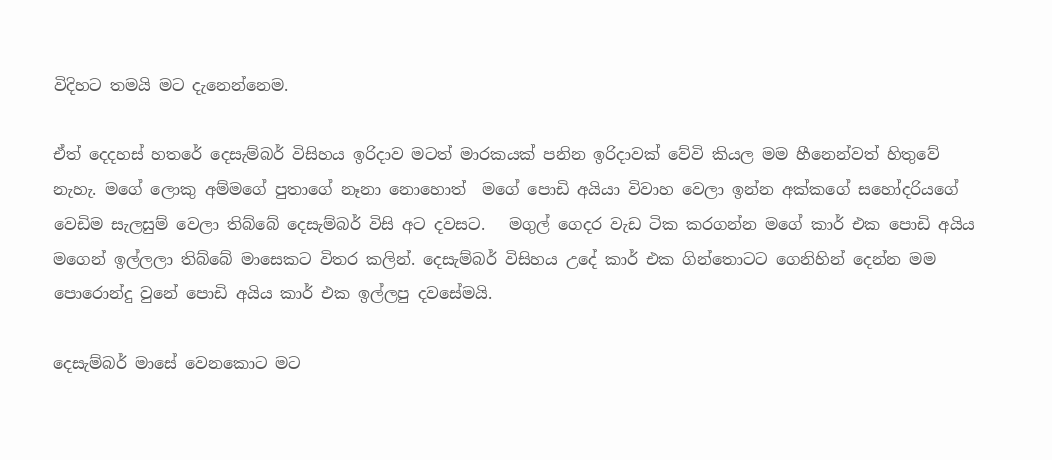විදිහට තමයි මට දැනෙන්නෙම.

ඒත් දෙදහස් හතරේ දෙසැම්බර් විසිහය ඉරිදාව මටත් මාරකයක් පනින ඉරිදාවක් වේවි කියල මම හීනෙන්වත් හිතුවේ නැහැ. මගේ ලොකු අම්මගේ පුතාගේ නෑනා නොහොත්  මගේ පොඩි අයියා විවාහ වෙලා ඉන්න අක්කගේ සහෝදරියගේ වෙඩිම සැලසුම් වෙලා තිබ්බේ දෙසැම්බර් විසි අට දවසට.   මගුල් ගෙදර වැඩ ටික කරගන්න මගේ කාර් එක පොඩි අයිය මගෙන් ඉල්ලලා තිබ්බේ මාසෙකට විතර කලින්. දෙසැම්බර් විසිහය උදේ කාර් එක ගින්තොටට ගෙනිහින් දෙන්න මම පොරොන්දු වුනේ පොඩි අයිය කාර් එක ඉල්ලපු දවසේමයි.

දෙසැම්බර් මාසේ වෙනකොට මට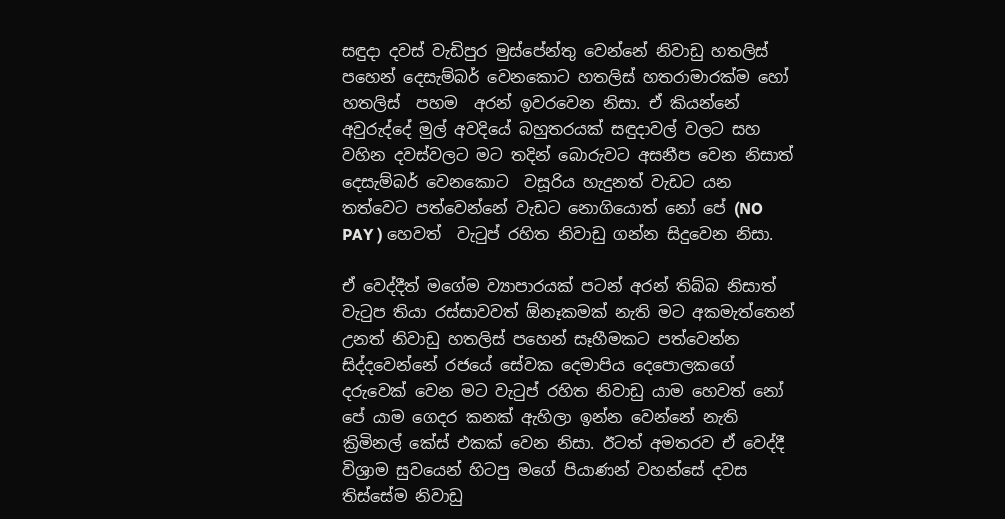සඳුදා දවස් වැඩිපුර මුස්පේන්තු වෙන්නේ නිවාඩු හතලිස් පහෙන් දෙසැම්බර් වෙනකොට හතලිස් හතරාමාරක්ම හෝ හතලිස්  පහම  අරන් ඉවරවෙන නිසා. ඒ කියන්නේ අවුරුද්දේ මුල් අවදියේ බහුතරයක් සඳුදාවල් වලට සහ වහින දවස්වලට මට තදින් බොරුවට අසනීප වෙන නිසාත් දෙසැම්බර් වෙනකොට  වසූරිය හැදුනත් වැඩට යන තත්වෙට පත්වෙන්නේ වැඩට නොගියොත් නෝ පේ (NO PAY ) හෙවත්  වැටුප් රහිත නිවාඩු ගන්න සිදුවෙන නිසා.

ඒ වෙද්දීත් මගේම ව්‍යාපාරයක් පටන් අරන් තිබ්බ නිසාත් වැටුප තියා රස්සාවවත් ඕනෑකමක් නැති මට අකමැත්තෙන් උනත් නිවාඩු හතලිස් පහෙන් සෑහීමකට පත්වෙන්න සිද්දවෙන්නේ රජයේ සේවක දෙමාපිය දෙපොලකගේ දරුවෙක් වෙන මට වැටුප් රහිත නිවාඩු යාම හෙවත් නෝ පේ යාම ගෙදර කනක් ඇහිලා ඉන්න වෙන්නේ නැති ක්‍රිමිනල් කේස් එකක් වෙන නිසා. ඊටත් අමතරව ඒ වෙද්දී විශ්‍රාම සුවයෙන් හිටපු මගේ පියාණන් වහන්සේ දවස තිස්සේම නිවාඩු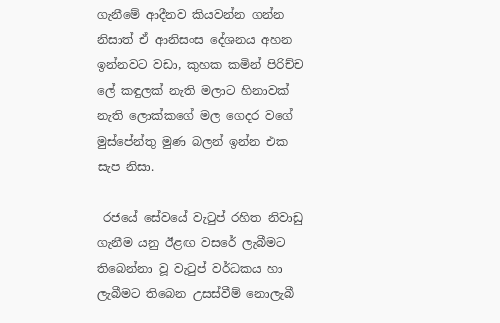ගැනීමේ ආදීනව කියවන්න ගන්න නිසාත් ඒ ආනිසංස දේශනය අහන ඉන්නවට වඩා, කුහක කමින් පිරිච්ච ලේ කඳුලක් නැති මලාට හිනාවක් නැති ලොක්කගේ මල ගෙදර වගේ මුස්පේන්තු මුණ බලන් ඉන්න එක සැප නිසා.

 රජයේ සේවයේ වැටුප් රහිත නිවාඩු ගැනීම යනු ඊළඟ වසරේ ලැබීමට තිබෙන්නා වූ වැටුප් වර්ධකය හා ලැබීමට තිබෙන උසස්වීම් නොලැබී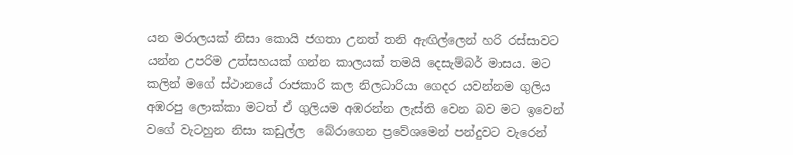යන මරාලයක් නිසා කොයි ජගතා උනත් තනි ඇඟිල්ලෙන් හරි රස්සාවට යන්න උපරිම උත්සහයක් ගන්න කාලයක් තමයි දෙසැම්බර් මාසය. මට කලින් මගේ ස්ථානයේ රාජකාරි කල නිලධාරියා ගෙදර යවන්නම ගුලිය අඹරපු ලොක්කා මටත් ඒ ගුලියම අඹරන්න ලැස්ති වෙන බව මට ඉවෙන් වගේ වැටහුන නිසා කඩුල්ල  බේරාගෙන ප්‍රවේශමෙන් පන්දුවට වැරෙන්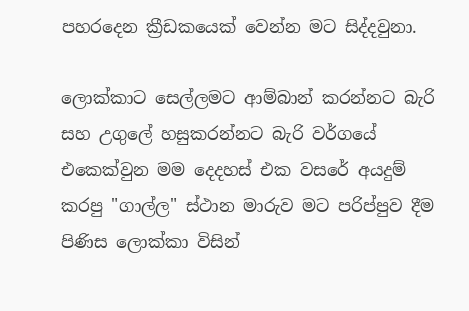පහරදෙන ක්‍රීඩකයෙක් වෙන්න මට සිද්දවුනා.

ලොක්කාට සෙල්ලමට ආම්බාන් කරන්නට බැරි සහ උගුලේ හසුකරන්නට බැරි වර්ගයේ එකෙක්වුන මම දෙදහස් එක වසරේ අයදුම් කරපු "ගාල්ල" ස්ථාන මාරුව මට පරිප්පුව දීම පිණිස ලොක්කා විසින්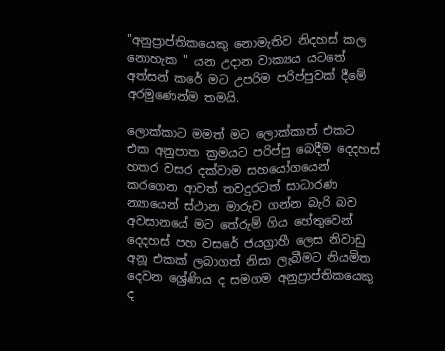"අනුප්‍රාප්තිකයෙකු නොමැතිව නිදහස් කල නොහැක " යන උදාන වාක්‍යය යටතේ අත්සන් කරේ මට උපරිම පරිප්පුවක් දීමේ අරමුණෙන්ම තමයි.

ලොක්කාට මමත් මට ලොක්කාත් එකට එක අනුපාත ක්‍රමයට පරිප්පු බෙදීම දෙදහස් හතර වසර දක්වාම සහයෝගයෙන් කරගෙන ආවත් තවදුරටත් සාධාරණ න්‍යායෙන් ස්ථාන මාරුව ගන්න බැරි බව අවසානයේ මට තේරුම් ගිය හේතුවෙන් දෙදහස් පහ වසරේ ජයග්‍රාහී ලෙස නිවාඩු අනූ එකක් ලබාගත් නිසා ලැබීමට නියමිත දෙවන ශ්‍රේණිය ද සමගම අනුප්‍රාප්තිකයෙකු ද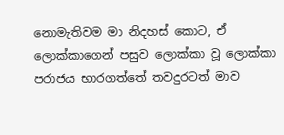නොමැතිවම මා නිදහස් කොට, ඒ ලොක්කාගෙන් පසුව ලොක්කා වූ ලොක්කා  පරාජය භාරගත්තේ තවදුරටත් මාව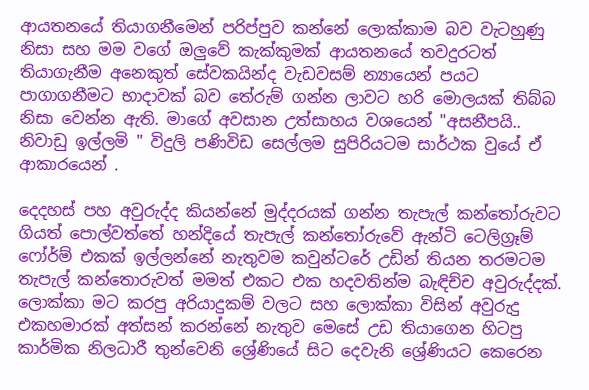ආයතනයේ තියාගනීමෙන් පරිප්පුව කන්නේ ලොක්කාම බව වැටහුණු නිසා සහ මම වගේ ඔලුවේ කැක්කුමක් ආයතනයේ තවදුරටත් තියාගැනීම අනෙකුත් සේවකයින්ද වැඩවසම් න්‍යායෙන් පයට පාගාගනීමට භාදාවක් බව තේරුම් ගන්න ලාවට හරි මොලයක් තිබ්බ නිසා වෙන්න ඇති. මාගේ අවසාන උත්සාහය වශයෙන් "අසනීපයි.. නිවාඩු ඉල්ලමි " විදුලි පණිවිඩ සෙල්ලම සුපිරියටම සාර්ථක වුයේ ඒ ආකාරයෙන් .

දෙදහස් පහ අවුරුද්ද කියන්නේ මුද්දරයක් ගන්න තැපැල් කන්තෝරුවට ගියත් පොල්වත්තේ හන්දියේ තැපැල් කන්තෝරුවේ ඇන්ටි ටෙලිග්‍රෑම් ෆෝර්ම් එකක් ඉල්ලන්නේ නැතුවම කවුන්ටරේ උඩින් තියන තරමටම තැපැල් කන්තොරුවත් මමත් එකට එක හදවතින්ම බැඳිච්ච අවුරුද්දක්. ලොක්කා මට කරපු අරියාදුකම් වලට සහ ලොක්කා විසින් අවුරුදු එකහමාරක් අත්සන් කරන්නේ නැතුව මෙසේ උඩ තියාගෙන හිටපු කාර්මික නිලධාරී තුන්වෙනි ශ්‍රේණියේ සිට දෙවැනි ශ්‍රේණියට කෙරෙන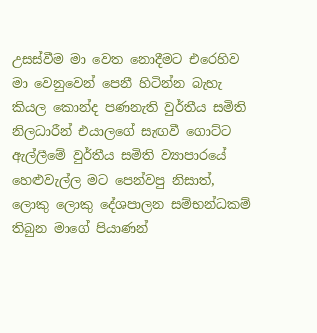උසස්වීම මා වෙත නොදීමට එරෙහිව මා වෙනුවෙන් පෙනී හිටින්න බැහැ කියල කොන්ද පණනැති වුර්තීය සමිති නිලධාරීන් එයාලගේ සැඟවී ගොට්ට ඇල්ලීමේ වුර්තීය සමිති ව්‍යාපාරයේ හෙළුවැල්ල මට පෙන්වපු නිසාත්, ලොකු ලොකු දේශපාලන සම්භන්ධකම් තිබුන මාගේ පියාණන්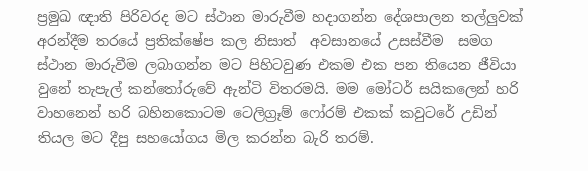ප්‍රමුඛ ඥාති පිරිවරද මට ස්ථාන මාරුවීම හදාගන්න දේශපාලන තල්ලුවක් අරන්දීම තරයේ ප්‍රතික්ෂේප කල නිසාත්  අවසානයේ උසස්වීම  සමග ස්ථාන මාරුවීම ලබාගන්න මට පිහිටවුණ එකම එක පන තියෙන ජීවියා වුනේ තැපැල් කන්තෝරුවේ ඇන්ටි විතරමයි. මම මෝටර් සයිකලෙන් හරි වාහනෙන් හරි බහිනකොටම ටෙලිග්‍රෑම් ෆෝරම් එකක් කවුටරේ උඩින් තියල මට දීපු සහයෝගය මිල කරන්න බැරි තරම්.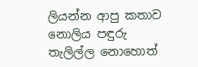ලියන්න ආපු කතාව නොලිය පඳුරු තැලිල්ල නොහොත්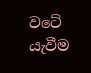වටේ යැවීම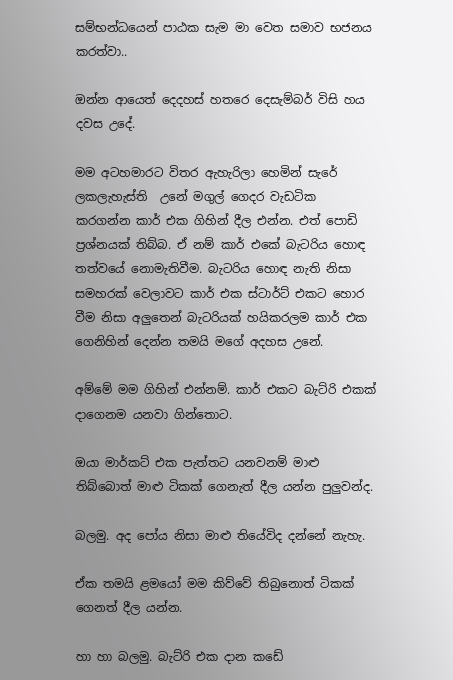සම්භන්ධයෙන් පාඨක සැම මා වෙත සමාව භජනය කරත්වා..

ඔන්න ආයෙත් දෙදහස් හතරෙ දෙසැම්බර් විසි හය දවස උදේ.

මම අටහමාරට විතර ඇහැරිලා හෙමින් සැරේ ලකලැහැස්ති  උනේ මගුල් ගෙදර වැඩටික කරගන්න කාර් එක ගිහින් දීල එන්න. එත් පොඩි ප්‍රශ්නයක් තිබ්බ. ඒ නම් කාර් එකේ බැටරිය හොඳ තත්වයේ නොමැතිවීම. බැටරිය හොඳ නැති නිසා සමහරක් වෙලාවට කාර් එක ස්ටාර්ට් එකට හොර වීම නිසා අලුතෙන් බැටරියක් හයිකරලම කාර් එක ගෙනිහින් දෙන්න තමයි මගේ අදහස උනේ.

අම්මේ මම ගිහින් එන්නම්. කාර් එකට බැට්රි එකක් දාගෙනම යනවා ගින්තොට.

ඔයා මාර්කට් එක පැත්තට යනවනම් මාළු තිබ්බොත් මාළු ටිකක් ගෙනැත් දීල යන්න පුලුවන්ද.

බලමු. අද පෝය නිසා මාළු තියේවිද දන්නේ නැහැ.

ඒක තමයි ළමයෝ මම කිව්වේ තිබුනොත් ටිකක් ගෙනත් දීල යන්න.

හා හා බලමු. බැට්රි එක දාන කඩේ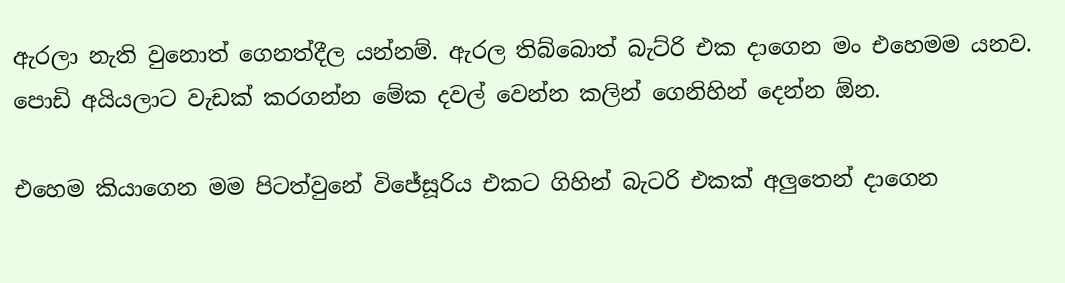ඇරලා නැති වුනොත් ගෙනත්දීල යන්නම්. ඇරල තිබ්බොත් බැට්රි එක දාගෙන මං එහෙමම යනව. පොඩි අයියලාට වැඩක් කරගන්න මේක දවල් වෙන්න කලින් ගෙනිහින් දෙන්න ඕන.

එහෙම කියාගෙන මම පිටත්වුනේ විජේසූරිය එකට ගිහින් බැටරි එකක් අලුතෙන් දාගෙන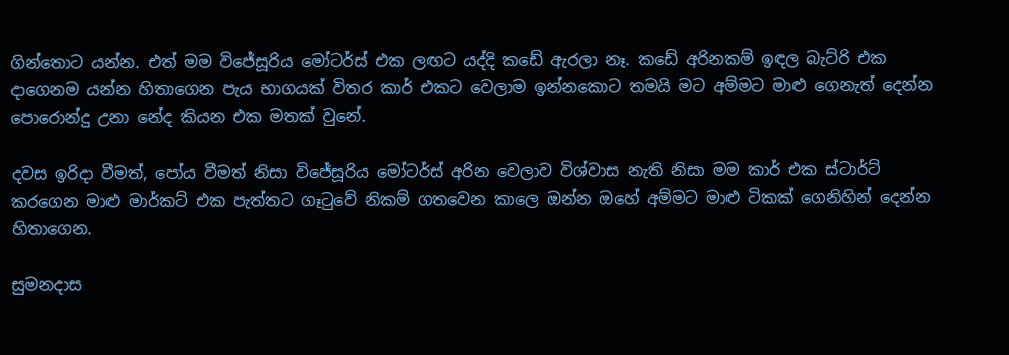ගින්තොට යන්න. එත් මම විජේසූරිය මෝටර්ස් එක ලඟට යද්දි කඩේ ඇරලා නෑ. කඩේ අරිනකම් ඉඳල බැට්රි එක දාගෙනම යන්න හිතාගෙන පැය භාගයක් විතර කාර් එකට වෙලාම ඉන්නකොට තමයි මට අම්මට මාළු ගෙනැත් දෙන්න පොරොන්දු උනා නේද කියන එක මතක් වුනේ.

දවස ඉරිදා වීමත්, පෝය වීමත් නිසා විජේසූරිය මෝටර්ස් අරින වෙලාව විශ්වාස නැති නිසා මම කාර් එක ස්ටාර්ට් කරගෙන මාළු මාර්කට් එක පැත්තට ගෑටුවේ නිකම් ගතවෙන කාලෙ ඔන්න ඔහේ අම්මට මාළු ටිකක් ගෙනිහින් දෙන්න හිතාගෙන.

සුමනදාස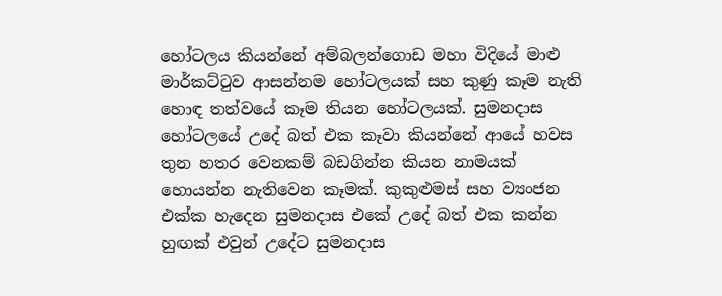හෝටලය කියන්නේ අම්බලන්ගොඩ මහා විදියේ මාළු මාර්කට්ටුව ආසන්නම හෝටලයක් සහ කුණු කෑම නැති හොඳ තත්වයේ කෑම තියන හෝටලයක්. සුමනදාස හෝටලයේ උදේ බත් එක කෑවා කියන්නේ ආයේ හවස තුන හතර වෙනකම් බඩගින්න කියන නාමයක් හොයන්න නැතිවෙන කෑමක්. කුකුළුමස් සහ ව්‍යංජන එක්ක හැදෙන සුමනදාස එකේ උදේ බත් එක කන්න හුඟක් එවුන් උදේට සුමනදාස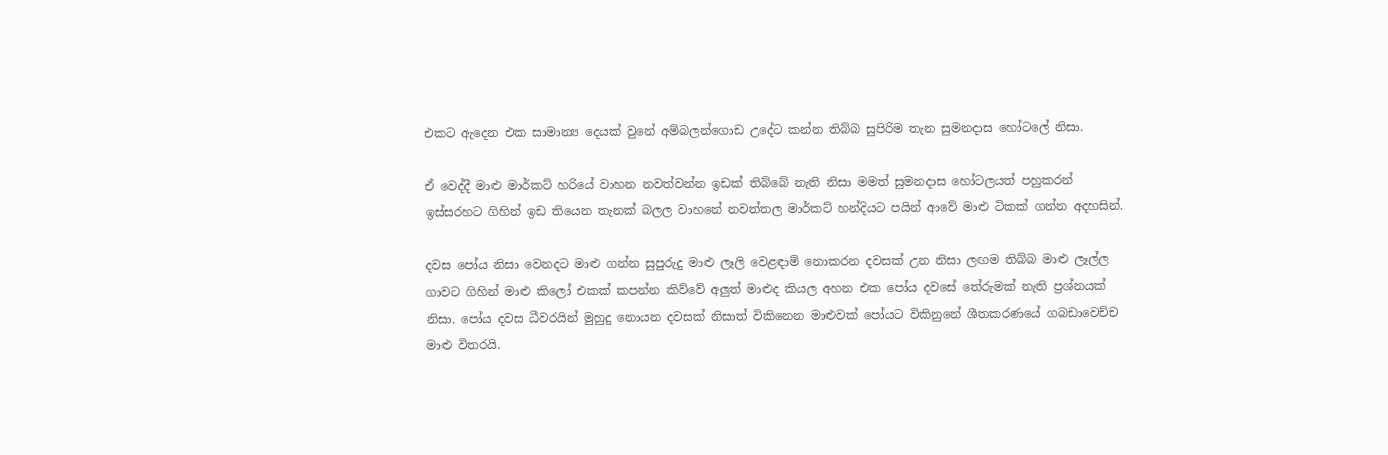එකට ඇදෙන එක සාමාන්‍ය දෙයක් වුනේ අම්බලන්ගොඩ උදේට කන්න තිබ්බ සුපිරිම තැන සුමනදාස හෝටලේ නිසා.

ඒ වෙද්දී මාළු මාර්කට් හරියේ වාහන නවත්වන්න ඉඩක් තිබ්බේ නැති නිසා මමත් සුමනදාස හෝටලයත් පහුකරන් ඉස්සරහට ගිහින් ඉඩ තියෙන තැනක් බලල වාහනේ නවත්තල මාර්කට් හන්දියට පයින් ආවේ මාළු ටිකක් ගන්න අදහසින්.

දවස පෝය නිසා වෙනදට මාළු ගන්න සුපුරුදු මාළු ලෑලි වෙළඳාම් නොකරන දවසක් උන නිසා ලඟම තිබ්බ මාළු ලෑල්ල ගාවට ගිහින් මාළු කිලෝ එකක් කපන්න කිව්වේ අලුත් මාළුද කියල අහන එක පෝය දවසේ තේරුමක් නැති ප්‍රශ්නයක් නිසා. පෝය දවස ධීවරයින් මුහුදු නොයන දවසක් නිසාත් විකිනෙන මාළුවක් පෝයට විකිනුනේ ශීතකරණයේ ගබඩාවෙච්ච මාළු විතරයි.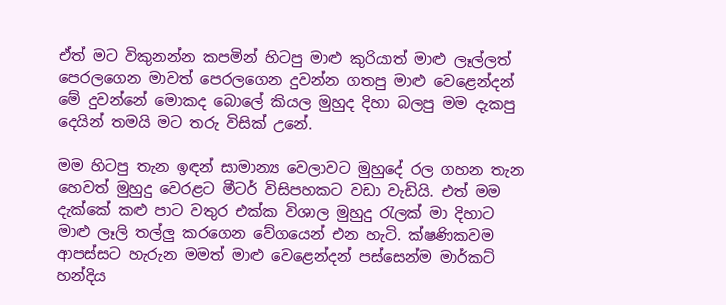ඒත් මට විකුනන්න කපමින් හිටපු මාළු කුරියාත් මාළු ලෑල්ලත් පෙරලගෙන මාවත් පෙරලගෙන දුවන්න ගතපු මාළු වෙළෙන්දන් මේ දුවන්නේ මොකද බොලේ කියල මුහුද දිහා බලපු මම දැකපු දෙයින් තමයි මට තරු විසික් උනේ.

මම හිටපු තැන ඉඳන් සාමාන්‍ය වෙලාවට මුහුදේ රල ගහන තැන හෙවත් මුහුදු වෙරළට මීටර් විසිපහකට වඩා වැඩියි. එත් මම දැක්කේ කළු පාට වතුර එක්ක විශාල මුහුදු රැලක් මා දිහාට මාළු ලෑලි තල්ලු කරගෙන වේගයෙන් එන හැටි. ක්ෂණිකවම ආපස්සට හැරුන මමත් මාළු වෙළෙන්දන් පස්සෙන්ම මාර්කට් හන්දිය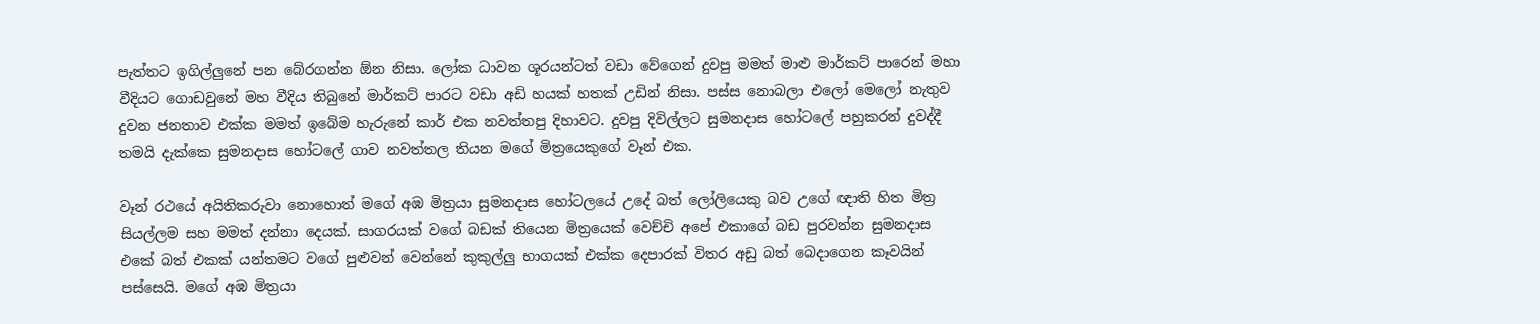පැත්තට ඉගිල්ලුනේ පන බේරගන්න ඕන නිසා. ලෝක ධාවන ශූරයන්ටත් වඩා වේගෙන් දුවපු මමත් මාළු මාර්කට් පාරෙන් මහා වීදියට ගොඩවුනේ මහ වීදිය තිබුනේ මාර්කට් පාරට වඩා අඩි හයක් හතක් උඩින් නිසා. පස්ස නොබලා එලෝ මෙලෝ නැතුව දුවන ජනතාව එක්ක මමත් ඉබේම හැරුනේ කාර් එක නවත්තපු දිහාවට. දුවපු දිවිල්ලට සුමනදාස හෝටලේ පහුකරන් දුවද්දී තමයි දැක්කෙ සුමනදාස හෝටලේ ගාව නවත්තල තියන මගේ මිත්‍රයෙකුගේ වෑන් එක.

වෑන් රථයේ අයිතිකරුවා නොහොත් මගේ අඹ මිත්‍රයා සුමනදාස හෝටලයේ උදේ බත් ලෝලියෙකු බව උගේ ඥාති හිත මිත්‍ර සියල්ලම සහ මමත් දන්නා දෙයක්. සාගරයක් වගේ බඩක් තියෙන මිත්‍රයෙක් වෙච්චි අපේ එකාගේ බඩ පුරවන්න සුමනදාස එකේ බත් එකක් යන්තමට වගේ පුළුවන් වෙන්නේ කුකුල්ලු භාගයක් එක්ක දෙපාරක් විතර අඩු බත් බෙදාගෙන කෑවයින් පස්සෙයි. මගේ අඹ මිත්‍රයා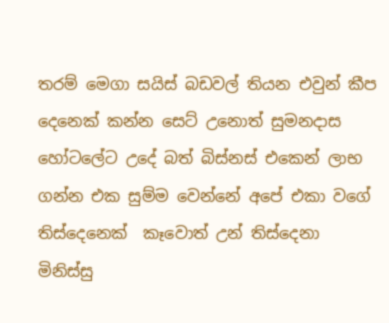තරම් මෙගා සයිස් බඩවල් තියන එවුන් කීප දෙනෙක් කන්න සෙට් උනොත් සුමනදාස හෝටලේට උදේ බත් බිස්නස් එකෙන් ලාභ ගන්න එක සුම්ම වෙන්නේ අපේ එකා වගේ තිස්දෙනෙක්  කෑවොත් උන් තිස්දෙනා මිනිස්සු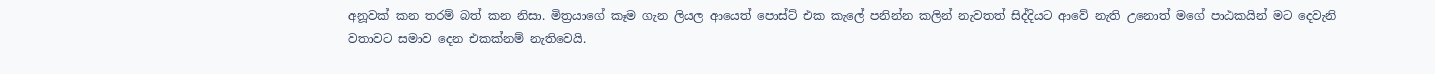අනූවක් කන තරම් බත් කන නිසා. මිත්‍රයාගේ කෑම ගැන ලියල ආයෙත් පොස්ට් එක කැලේ පනින්න කලින් නැවතත් සිද්දියට ආවේ නැති උනොත් මගේ පාඨකයින් මට දෙවැනි වතාවට සමාව දෙන එකක්නම් නැතිවෙයි.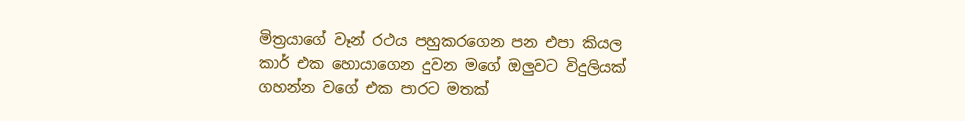මිත්‍රයාගේ වෑන් රථය පහුකරගෙන පන එපා කියල කාර් එක හොයාගෙන දුවන මගේ ඔලුවට විදුලියක් ගහන්න වගේ එක පාරට මතක්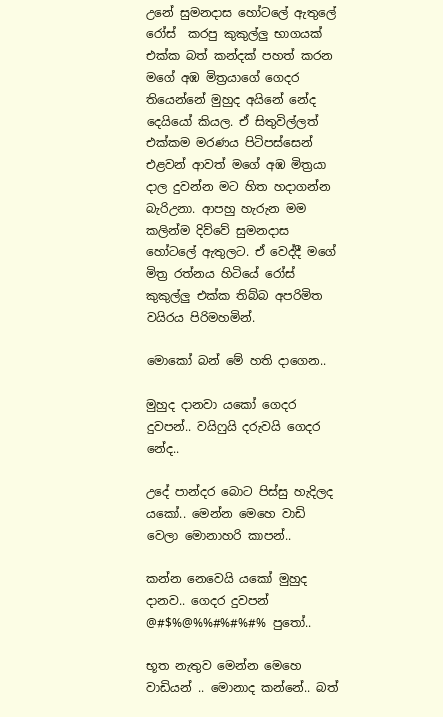උනේ සුමනදාස හෝටලේ ඇතුලේ රෝස්  කරපු කුකුල්ලු භාගයක් එක්ක බත් කන්දක් පහත් කරන මගේ අඹ මිත්‍රයාගේ ගෙදර තියෙන්නේ මුහුද අයිනේ නේද දෙයියෝ කියල. ඒ සිතුවිල්ලත් එක්කම මරණය පිටිපස්සෙන් එළවන් ආවත් මගේ අඹ මිත්‍රයා දාල දුවන්න මට හිත හදාගන්න බැරිඋනා. ආපහු හැරුන මම කලින්ම දිව්වේ සුමනදාස හෝටලේ ඇතුලට. ඒ වෙද්දී මගේ මිත්‍ර රත්නය හිටියේ රෝස් කුකුල්ලු එක්ක තිබ්බ අපරිමිත වයිරය පිරිමහමින්.

මොකෝ බන් මේ හති දාගෙන..

මුහුද දානවා යකෝ ගෙදර දුවපන්.. වයිෆුයි දරුවයි ගෙදර නේද..

උදේ පාන්දර බොට පිස්සු හැදිලද යකෝ.. මෙන්න මෙහෙ වාඩි වෙලා මොනාහරි කාපන්..

කන්න නෙවෙයි යකෝ මුහුද දානව.. ගෙදර දුවපන් @#$%@%%#%#%#% පුතෝ..

භූත නැතුව මෙන්න මෙහෙ වාඩියන් .. මොනාද කන්නේ.. බත්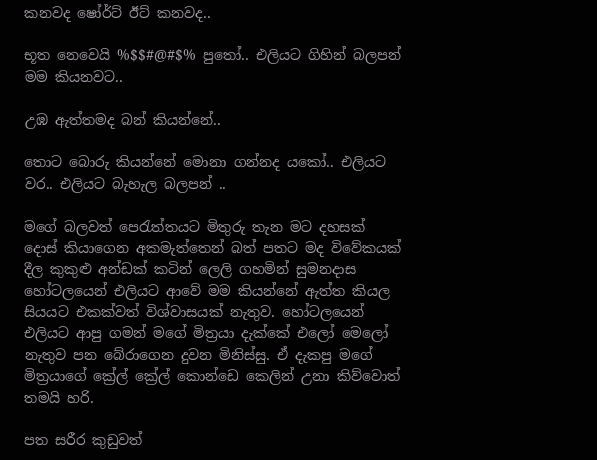කනවද ෂෝර්ට් ඊට් කනවද..

භූත නෙවෙයි %$$#@#$% පුතෝ.. එලියට ගිහින් බලපන් මම කියනවට..

උඹ ඇත්තමද බන් කියන්නේ..

තොට බොරු කියන්නේ මොනා ගන්නද යකෝ.. එලියට වර.. එලියට බැහැල බලපන් ..

මගේ බලවත් පෙරැත්තයට මිතුරු තැන මට දහසක් දොස් කියාගෙන අකමැත්තෙන් බත් පතට මද විවේකයක් දීල කුකුළු අන්ඩක් කටින් ලෙලි ගහමින් සුමනදාස හෝටලයෙන් එලියට ආවේ මම කියන්නේ ඇත්ත කියල සියයට එකක්වත් විශ්වාසයක් නැතුව. හෝටලයෙන් එලියට ආපු ගමන් මගේ මිත්‍රයා දැක්කේ එලෝ මෙලෝ නැතුව පන බේරාගෙන දුවන මිනිස්සු. ඒ දැකපු මගේ මිත්‍රයාගේ ක්‍රේල් ක්‍රේල් කොන්ඩෙ කෙලින් උනා කිව්වොත් තමයි හරි.

පත සරීර කුඩුවත්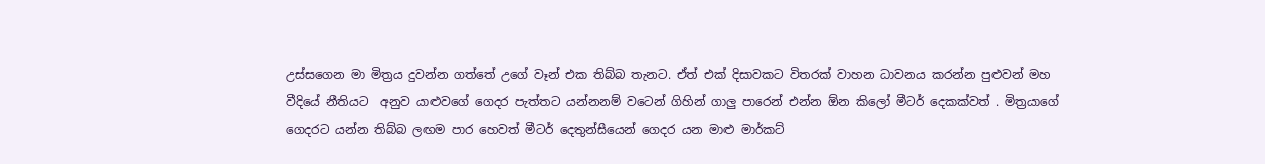උස්සගෙන මා මිත්‍රය දුවන්න ගත්තේ උගේ වෑන් එක තිබ්බ තැනට. ඒත් එක් දිසාවකට විතරක් වාහන ධාවනය කරන්න පුළුවන් මහ වීදියේ නීතියට  අනුව යාළුවගේ ගෙදර පැත්තට යන්නනම් වටෙන් ගිහින් ගාලු පාරෙන් එන්න ඕන කිලෝ මීටර් දෙකක්වත් . මිත්‍රයාගේ ගෙදරට යන්න තිබ්බ ලඟම පාර හෙවත් මීටර් දෙතුන්සීයෙන් ගෙදර යන මාළු මාර්කට්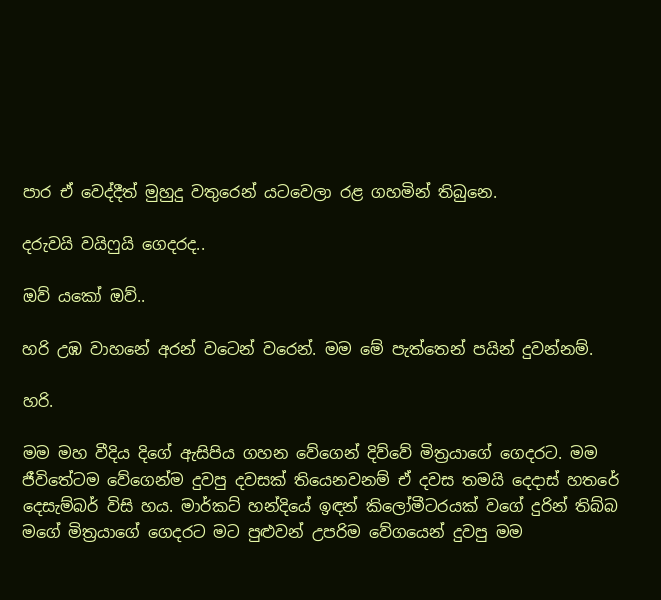පාර ඒ වෙද්දීත් මුහුදු වතුරෙන් යටවෙලා රළ ගහමින් තිබුනෙ.

දරුවයි වයිෆුයි ගෙදරද..

ඔව් යකෝ ඔව්..

හරි උඹ වාහනේ අරන් වටෙන් වරෙන්. මම මේ පැත්තෙන් පයින් දුවන්නම්.

හරි.

මම මහ වීදිය දිගේ ඇසිපිය ගහන වේගෙන් දිව්වේ මිත්‍රයාගේ ගෙදරට. මම ජීවිතේටම වේගෙන්ම දුවපු දවසක් තියෙනවනම් ඒ දවස තමයි දෙදාස් හතරේ දෙසැම්බර් විසි හය. මාර්කට් හන්දියේ ඉඳන් කිලෝමීටරයක් වගේ දුරින් තිබ්බ මගේ මිත්‍රයාගේ ගෙදරට මට පුළුවන් උපරිම වේගයෙන් දුවපු මම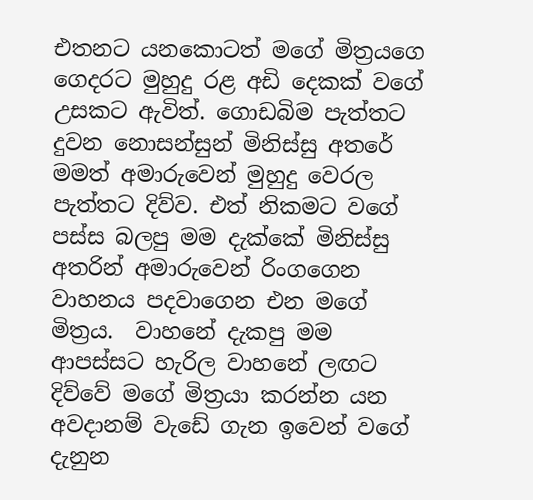එතනට යනකොටත් මගේ මිත්‍රයගෙ ගෙදරට මුහුදු රළ අඩි දෙකක් වගේ උසකට ඇවිත්. ගොඩබිම පැත්තට දුවන නොසන්සුන් මිනිස්සු අතරේ මමත් අමාරුවෙන් මුහුදු වෙරල පැත්තට දිව්ව. එත් නිකමට වගේ පස්ස බලපු මම දැක්කේ මිනිස්සු අතරින් අමාරුවෙන් රිංගගෙන වාහනය පදවාගෙන එන මගේ මිත්‍රය.  වාහනේ දැකපු මම ආපස්සට හැරිල වාහනේ ලඟට දිව්වේ මගේ මිත්‍රයා කරන්න යන අවදානම් වැඩේ ගැන ඉවෙන් වගේ දැනුන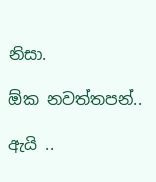නිසා.

ඕක නවත්තපන්..

ඇයි ..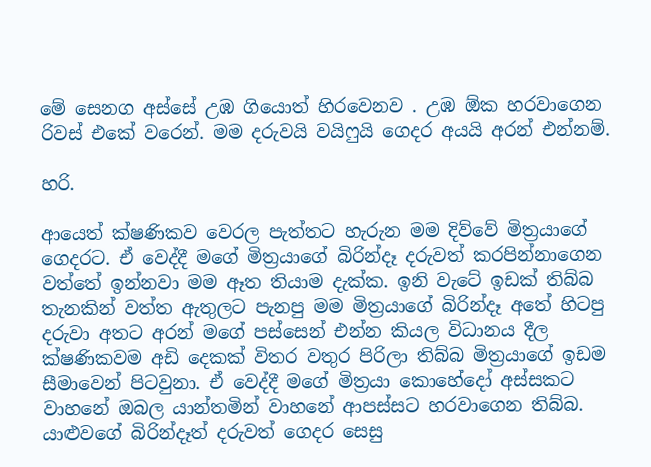මේ සෙනග අස්සේ උඹ ගියොත් හිරවෙනව . උඹ ඕක හරවාගෙන රිවස් එකේ වරෙන්. මම දරුවයි වයිෆුයි ගෙදර අයයි අරන් එන්නම්.

හරි.

ආයෙත් ක්ෂණිකව වෙරල පැත්තට හැරුන මම දිව්වේ මිත්‍රයාගේ ගෙදරට. ඒ වෙද්දී මගේ මිත්‍රයාගේ බිරින්දෑ දරුවත් කරපින්නාගෙන වත්තේ ඉන්නවා මම ඈත තියාම දැක්ක. ඉනි වැටේ ඉඩක් තිබ්බ තැනකින් වත්ත ඇතුලට පැනපු මම මිත්‍රයාගේ බිරින්දෑ අතේ හිටපු දරුවා අතට අරන් මගේ පස්සෙන් එන්න කියල විධානය දීල ක්ෂණිකවම අඩි දෙකක් විතර වතුර පිරිලා තිබ්බ මිත්‍රයාගේ ඉඩම සීමාවෙන් පිටවුනා. ඒ වෙද්දී මගේ මිත්‍රයා කොහේදෝ අස්සකට වාහනේ ඔබල යාන්තමින් වාහනේ ආපස්සට හරවාගෙන තිබ්බ. යාළුවගේ බිරින්දෑත් දරුවත් ගෙදර සෙසු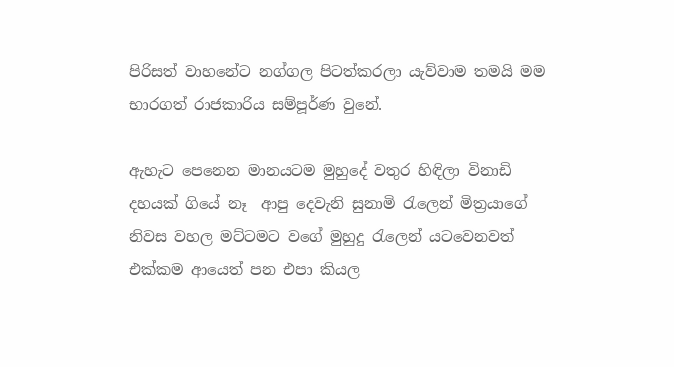පිරිසත් වාහනේට නග්ගල පිටත්කරලා යැව්වාම තමයි මම භාරගත් රාජකාරිය සම්පූර්ණ වුනේ.

ඇහැට පෙනෙන මානයටම මුහුදේ වතුර හිඳිලා විනාඩි දහයක් ගියේ නෑ  ආපු දෙවැනි සුනාමි රැලෙන් මිත්‍රයාගේ නිවස වහල මට්ටමට වගේ මුහුදු රැලෙන් යටවෙනවත් එක්කම ආයෙත් පන එපා කියල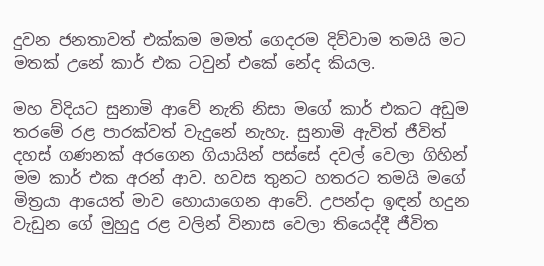දුවන ජනතාවත් එක්කම මමත් ගෙදරම දිව්වාම තමයි මට මතක් උනේ කාර් එක ටවුන් එකේ නේද කියල.

මහ විදියට සුනාමි ආවේ නැති නිසා මගේ කාර් එකට අඩුම තරමේ රළ පාරක්වත් වැදුනේ නැහැ. සුනාමි ඇවිත් ජීවිත් දහස් ගණනක් අරගෙන ගියායින් පස්සේ දවල් වෙලා ගිහින් මම කාර් එක අරන් ආව. හවස තුනට හතරට තමයි මගේ මිත්‍රයා ආයෙත් මාව හොයාගෙන ආවේ. උපන්දා ඉඳන් හදුන වැඩුන ගේ මුහුදු රළ වලින් විනාස වෙලා තියෙද්දී ජීවිත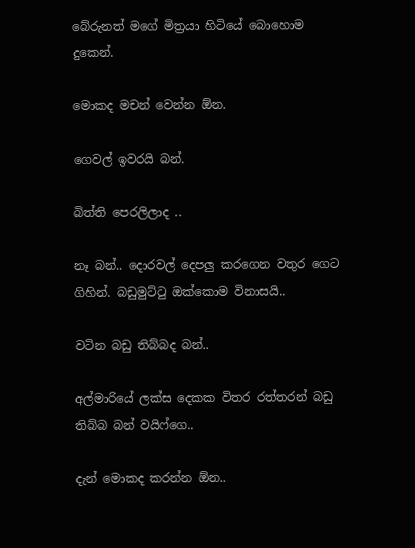බේරුනත් මගේ මිත්‍රයා හිටියේ බොහොම දුකෙන්.

මොකද මචන් වෙන්න ඕන.

ගෙවල් ඉවරයි බන්.

බිත්ති පෙරලිලාද ..

නෑ බන්.. දොරවල් දෙපලු කරගෙන වතුර ගෙට ගිහින්. බඩුමුට්ටු ඔක්කොම විනාසයි..

වටින බඩු තිබ්බද බන්..

අල්මාරියේ ලක්ස දෙකක විතර රත්තරන් බඩු තිබ්බ බන් වයිෆ්ගෙ..

දැන් මොකද කරන්න ඕන..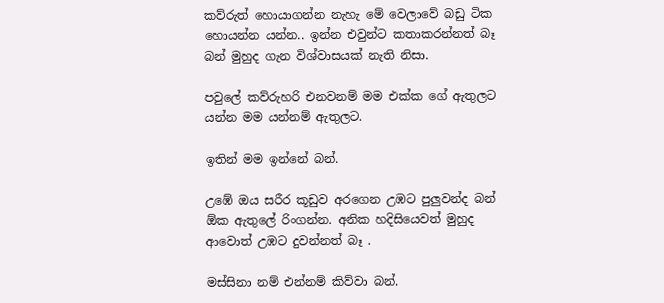කව්රුත් හොයාගන්න නැහැ මේ වෙලාවේ බඩු ටික හොයන්න යන්න.. ඉන්න එවුන්ට කතාකරන්නත් බෑ බන් මුහුද ගැන විශ්වාසයක් නැති නිසා.

පවුලේ කව්රුහරි එනවනම් මම එක්ක ගේ ඇතුලට යන්න මම යන්නම් ඇතුලට.

ඉතින් මම ඉන්නේ බන්.

උඹේ ඔය සරීර කූඩුව අරගෙන උඹට පුලුවන්ද බන් ඕක ඇතුලේ රිංගන්න. අනික හදිසියෙවත් මුහුද ආවොත් උඹට දුවන්නත් බෑ .

මස්සිනා නම් එන්නම් කිව්වා බන්.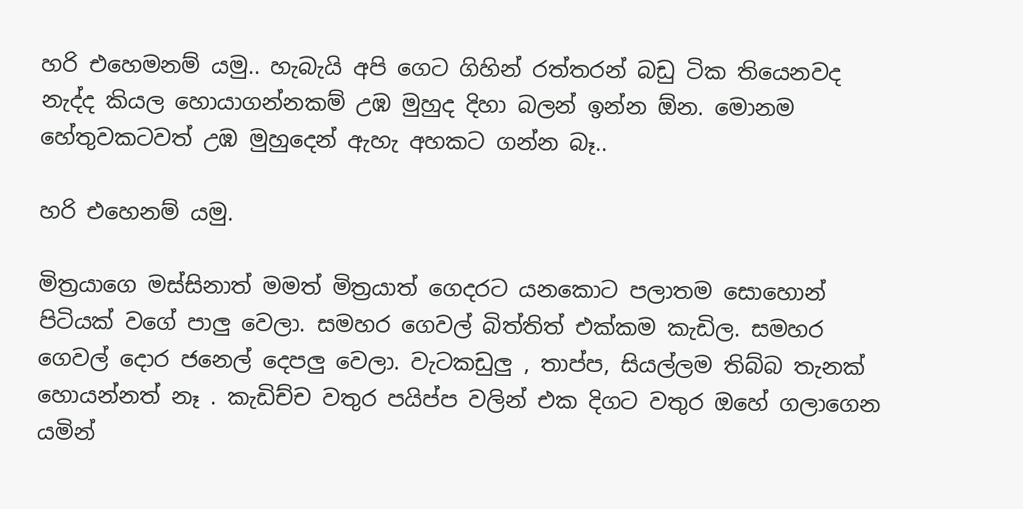හරි එහෙමනම් යමු.. හැබැයි අපි ගෙට ගිහින් රත්තරන් බඩු ටික තියෙනවද නැද්ද කියල හොයාගන්නකම් උඹ මුහුද දිහා බලන් ඉන්න ඕන. මොනම හේතුවකටවත් උඹ මුහුදෙන් ඇහැ අහකට ගන්න බෑ..

හරි එහෙනම් යමු.

මිත්‍රයාගෙ මස්සිනාත් මමත් මිත්‍රයාත් ගෙදරට යනකොට පලාතම සොහොන් පිටියක් වගේ පාලු වෙලා. සමහර ගෙවල් බිත්තිත් එක්කම කැඩිල. සමහර ගෙවල් දොර ජනෙල් දෙපලු වෙලා. වැටකඩුලු , තාප්ප, සියල්ලම තිබ්බ තැනක් හොයන්නත් නෑ . කැඩිච්ච වතුර පයිප්ප වලින් එක දිගට වතුර ඔහේ ගලාගෙන යමින්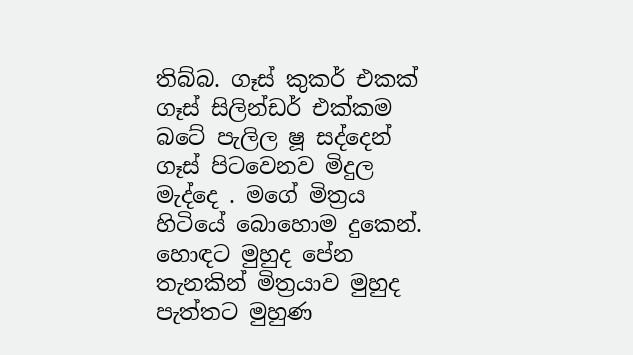තිබ්බ. ගෑස් කුකර් එකක් ගෑස් සිලින්ඩර් එක්කම බටේ පැලිල ෂූ සද්දෙන් ගෑස් පිටවෙනව මිදුල මැද්දෙ . මගේ මිත්‍රය හිටියේ බොහොම දුකෙන්. හොඳට මුහුද පේන තැනකින් මිත්‍රයාව මුහුද පැත්තට මුහුණ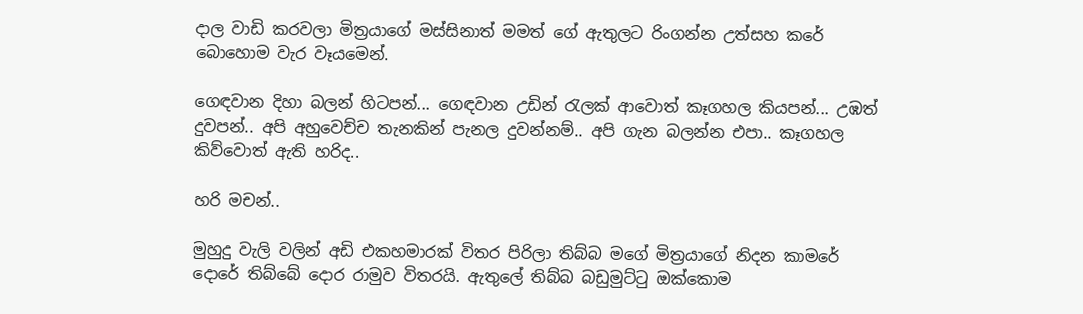දාල වාඩි කරවලා මිත්‍රයාගේ මස්සිනාත් මමත් ගේ ඇතුලට රිංගන්න උත්සහ කරේ බොහොම වැර වෑයමෙන්.

ගෙඳවාන දිහා බලන් හිටපන්... ගෙඳවාන උඩින් රැලක් ආවොත් කෑගහල කියපන්... උඹත් දුවපන්.. අපි අහුවෙච්ච තැනකින් පැනල දුවන්නම්.. අපි ගැන බලන්න එපා.. කෑගහල කිව්වොත් ඇති හරිද..

හරි මචන්..

මුහුදු වැලි වලින් අඩි එකහමාරක් විතර පිරිලා තිබ්බ මගේ මිත්‍රයාගේ නිදන කාමරේ දොරේ තිබ්බේ දොර රාමුව විතරයි. ඇතුලේ තිබ්බ බඩුමුට්ටු ඔක්කොම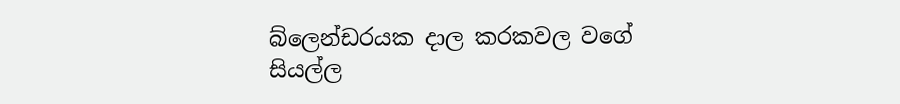බ්ලෙන්ඩරයක දාල කරකවල වගේ සියල්ල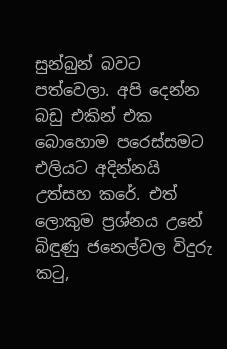සුන්බුන් බවට පත්වෙලා. අපි දෙන්න බඩු එකින් එක බොහොම පරෙස්සමට එලියට අදින්නයි උත්සහ කරේ. එත් ලොකුම ප්‍රශ්නය උනේ බිඳුණු ජනෙල්වල විදුරු කටු,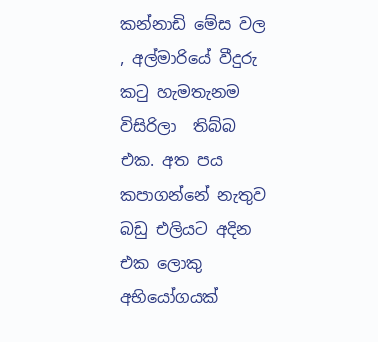කන්නාඩි මේස වල , අල්මාරියේ වීදුරු කටු හැමතැනම විසිරිලා  තිබ්බ එක. අත පය කපාගන්නේ නැතුව බඩු එලියට අදින එක ලොකු අභියෝගයක්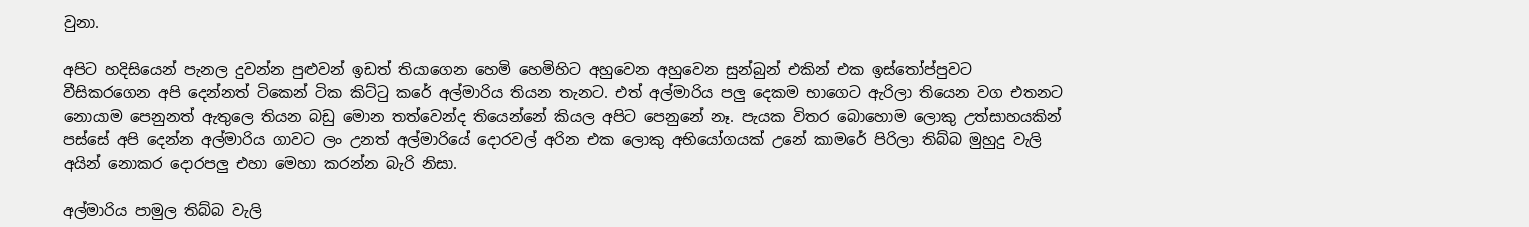වුනා.

අපිට හදිසියෙන් පැනල දුවන්න පුළුවන් ඉඩත් තියාගෙන හෙමි හෙමිහිට අහුවෙන අහුවෙන සුන්බුන් එකින් එක ඉස්තෝප්පුවට වීසිකරගෙන අපි දෙන්නත් ටිකෙන් ටික කිට්ටු කරේ අල්මාරිය තියන තැනට. එත් අල්මාරිය පලු දෙකම භාගෙට ඇරිලා තියෙන වග එතනට නොයාම පෙනුනත් ඇතුලෙ තියන බඩු මොන තත්වෙන්ද තියෙන්නේ කියල අපිට පෙනුනේ නෑ. පැයක විතර බොහොම ලොකු උත්සාහයකින් පස්සේ අපි දෙන්න අල්මාරිය ගාවට ලං උනත් අල්මාරියේ දොරවල් අරින එක ලොකු අභියෝගයක් උනේ කාමරේ පිරිලා තිබ්බ මුහුදු වැලි අයින් නොකර දොරපලු එහා මෙහා කරන්න බැරි නිසා.

අල්මාරිය පාමුල තිබ්බ වැලි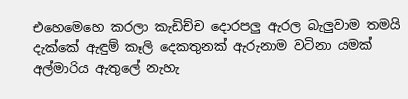එහෙමෙහෙ කරලා කැඩිච්ච දොරපලු ඇරල බැලුවාම තමයි දැක්කේ ඇඳුම් කෑලි දෙකතුනක් ඇරුනාම වටිනා යමක් අල්මාරිය ඇතුලේ නැහැ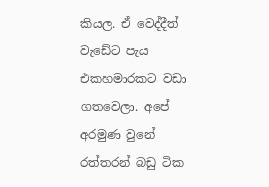කියල. ඒ වෙද්දීත් වැඩේට පැය එකහමාරකට වඩා ගතවෙලා. අපේ අරමුණ වුනේ රත්තරන් බඩු ටික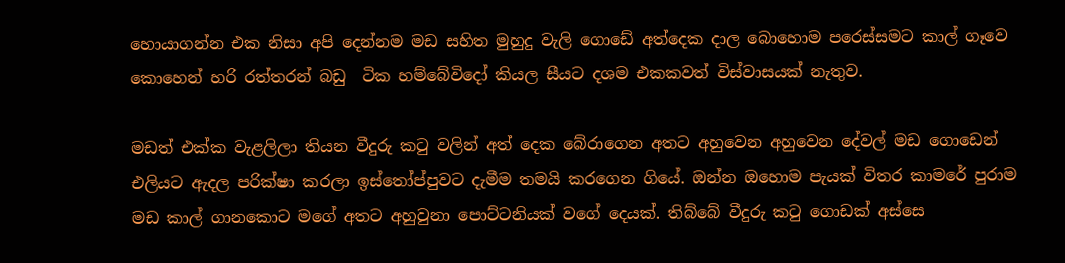හොයාගන්න එක නිසා අපි දෙන්නම මඩ සහිත මුහුදු වැලි ගොඩේ අත්දෙක දාල බොහොම පරෙස්සමට කාල් ගෑවෙ කොහෙන් හරි රත්තරන් බඩු  ටික හම්බේවිදෝ කියල සීයට දශම එකකවත් විස්වාසයක් නැතුව.

මඩත් එක්ක වැළලිලා තියන වීදුරු කටු වලින් අත් දෙක බේරාගෙන අතට අහුවෙන අහුවෙන දේවල් මඩ ගොඩෙන් එලියට ඇදල පරික්ෂා කරලා ඉස්තෝප්පුවට දැමීම තමයි කරගෙන ගියේ. ඔන්න ඔහොම පැයක් විතර කාමරේ පුරාම මඩ කාල් ගානකොට මගේ අතට අහුවුනා පොට්ටනියක් වගේ දෙයක්. තිබ්බේ වීදුරු කටු ගොඩක් අස්සෙ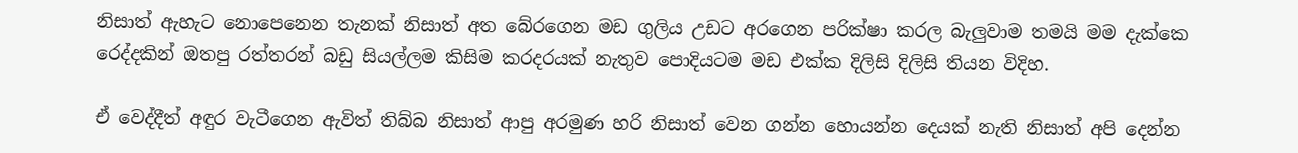නිසාත් ඇහැට නොපෙනෙන තැනක් නිසාත් අත බේරගෙන මඩ ගුලිය උඩට අරගෙන පරික්ෂා කරල බැලුවාම තමයි මම දැක්කෙ රෙද්දකින් ඔතපු රත්තරන් බඩු සියල්ලම කිසිම කරදරයක් නැතුව පොදියටම මඩ එක්ක දිලිසි දිලිසි තියන විදිහ.

ඒ වෙද්දීත් අඳුර වැටීගෙන ඇවිත් තිබ්බ නිසාත් ආපු අරමුණ හරි නිසාත් වෙන ගන්න හොයන්න දෙයක් නැති නිසාත් අපි දෙන්න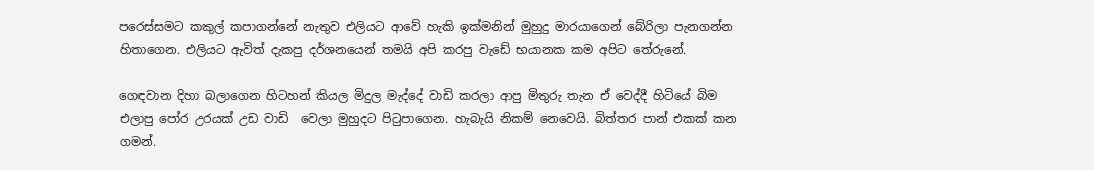පරෙස්සමට කකුල් කපාගන්නේ නැතුව එලියට ආවේ හැකි ඉක්මනින් මුහුදු මාරයාගෙන් බේරිලා පැනගන්න හිතාගෙන. එලියට ඇවිත් දැකපු දර්ශනයෙන් තමයි අපි කරපු වැඩේ භයානක කම අපිට තේරුනේ.

ගෙඳවාන දිහා බලාගෙන හිටහන් කියල මිදුල මැද්දේ වාඩි කරලා ආපු මිතුරු තැන ඒ වෙද්දී හිටියේ බිම එලාපු පෝර උරයක් උඩ වාඩි  වෙලා මුහුදට පිටුපාගෙන. හැබැයි නිකම් නෙවෙයි. බිත්තර පාන් එකක් කන ගමන්.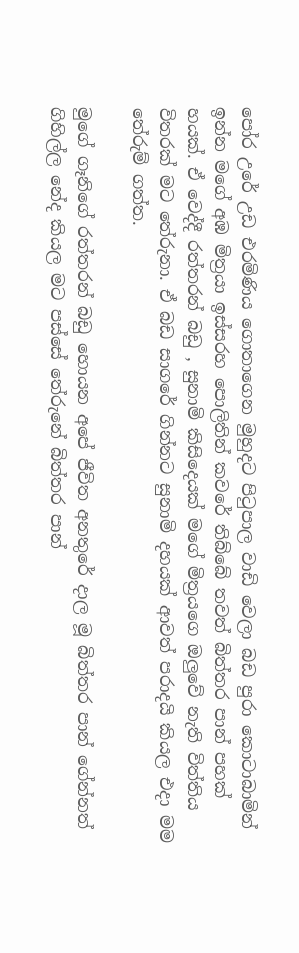පෝර උරේ උඩ එරමිණිය ගොතාගෙන මුහුදට පිටුපාල වාඩි වෙලා බඩ පුරා කොටාබාමින් ඉන්න මගේ අඹ මිත්‍රයා ඉස්සරහ පොලිතින් කවරේ තිබ්බේ තවත් බිත්තර පාන් පහක් හයක්. ඒ වෙද්දී රත්තරන් බඩු , සුනාමි කිසිදෙයක් මගේ මිත්‍රයගෙ ඔලුවේ නැති විත්තිය විතරක් මට තේරුනා. ඒ බඩ සාගරේ ගින්නට සුනාමි දහයක් ආවත් පරාදයි කියල එදා මම තේරුම් ගත්ත.

මුගේ ගෑනිගේ රත්තරන් බඩු හොයන අපේ ජීවිත අනතුරේ දාල මූ බිත්තර පාන් ගේන්නත් ගිහිල්ල නේද කියල මට පස්සේ තේරුනේ බිත්තර පාන්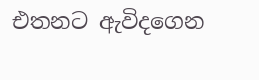එතනට ඇවිදගෙන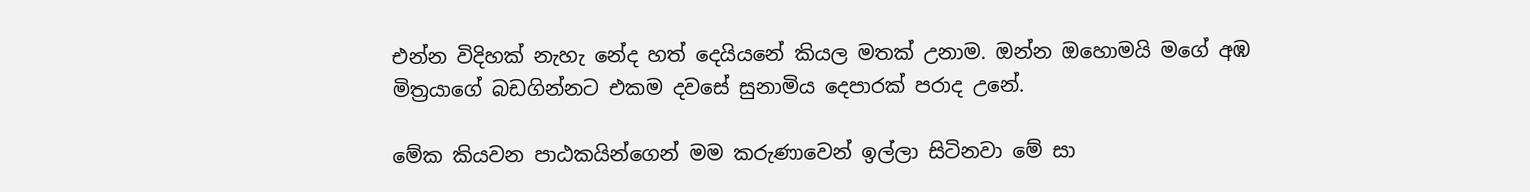එන්න විදිහක් නැහැ නේද හත් දෙයියනේ කියල මතක් උනාම. ඔන්න ඔහොමයි මගේ අඹ මිත්‍රයාගේ බඩගින්නට එකම දවසේ සුනාමිය දෙපාරක් පරාද උනේ.

මේක කියවන පාඨකයින්ගෙන් මම කරුණාවෙන් ඉල්ලා සිටිනවා මේ සා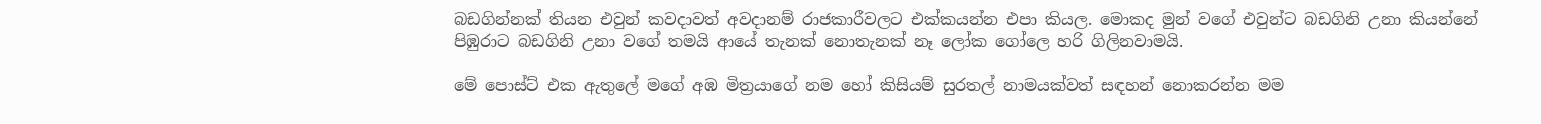බඩගින්නක් තියන එවුන් කවදාවත් අවදානම් රාජකාරීවලට එක්කයන්න එපා කියල. මොකද මුන් වගේ එවුන්ට බඩගිනි උනා කියන්නේ පිඹුරාට බඩගිනි උනා වගේ තමයි ආයේ තැනක් නොතැනක් නෑ ලෝක ගෝලෙ හරි ගිලිනවාමයි.

මේ පොස්ට් එක ඇතුලේ මගේ අඹ මිත්‍රයාගේ නම හෝ කිසියම් සුරතල් නාමයක්වත් සඳහන් නොකරන්න මම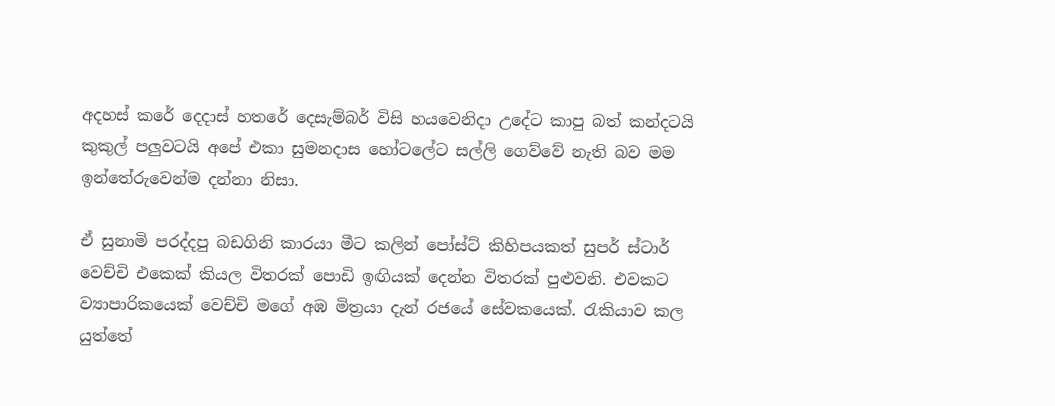අදහස් කරේ දෙදාස් හතරේ දෙසැම්බර් විසි හයවෙනිදා උදේට කාපු බත් කන්දටයි කුකුල් පලුවටයි අපේ එකා සුමනදාස හෝටලේට සල්ලි ගෙව්වේ නැති බව මම ඉන්තේරුවෙන්ම දන්නා නිසා.

ඒ සුනාමි පරද්දපු බඩගිනි කාරයා මීට කලින් පෝස්ට් කිහිපයකත් සුපර් ස්ටාර් වෙච්චි එකෙක් කියල විතරක් පොඩි ඉඟියක් දෙන්න විතරක් පුළුවනි. එවකට ව්‍යාපාරිකයෙක් වෙච්චි මගේ අඹ මිත්‍රයා දැන් රජයේ සේවකයෙක්. රැකියාව කල යුත්තේ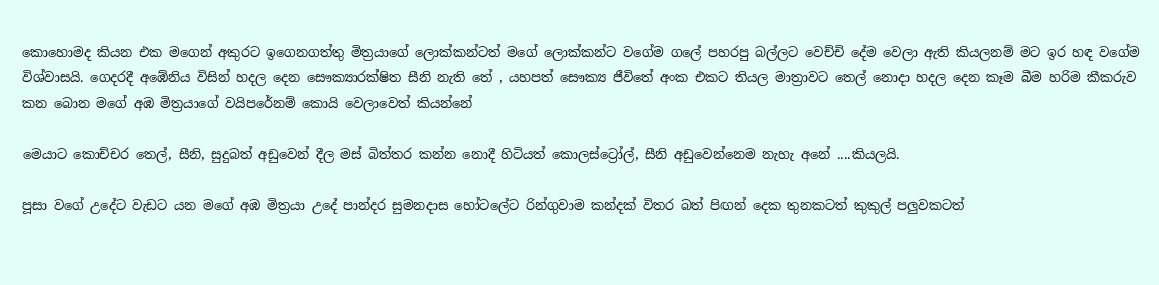කොහොමද කියන එක මගෙන් අකුරට ඉගෙනගත්තු මිත්‍රයාගේ ලොක්කන්ටත් මගේ ලොක්කන්ට වගේම ගලේ පහරපු බල්ලට වෙච්චි දේම වෙලා ඇති කියලනම් මට ඉර හඳ වගේම විශ්වාසයි. ගෙදරදී අඹේනිය විසින් හදල දෙන සෞක්‍යාරක්ෂිත සීනි නැති තේ , යහපත් සෞක්‍ය ජීවිතේ අංක එකට තියල මාත්‍රාවට තෙල් නොදා හදල දෙන කෑම බීම හරිම කීකරුව කන බොන මගේ අඹ මිත්‍රයාගේ වයිපරේනම් කොයි වෙලාවෙත් කියන්නේ

මෙයාට කොච්චර තෙල්, සීනි, සුදුබත් අඩුවෙන් දීල මස් බිත්තර කන්න නොදී හිටියත් කොලස්ට්‍රෝල්, සීනි අඩුවෙන්නෙම නැහැ අනේ ....කියලයි.

පූසා වගේ උදේට වැඩට යන මගේ අඹ මිත්‍රයා උදේ පාන්දර සුමනදාස හෝටලේට රින්ගුවාම කන්දක් විතර බත් පිඟන් දෙක තුනකටත් කුකුල් පලුවකටත්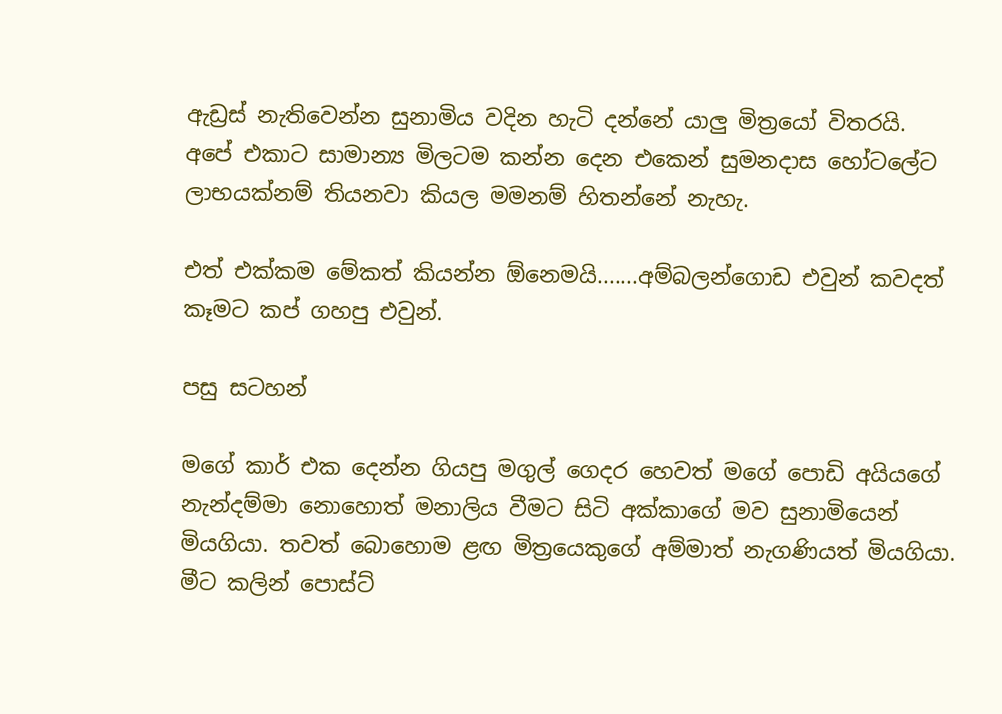ඇඩ්‍රස් නැතිවෙන්න සුනාමිය වදින හැටි දන්නේ යාලු මිත්‍රයෝ විතරයි. අපේ එකාට සාමාන්‍ය මිලටම කන්න දෙන එකෙන් සුමනදාස හෝටලේට ලාභයක්නම් තියනවා කියල මමනම් හිතන්නේ නැහැ.

එත් එක්කම මේකත් කියන්න ඕනෙමයි.......අම්බලන්ගොඩ එවුන් කවදත් කෑමට කප් ගහපු එවුන්.

පසු සටහන්

මගේ කාර් එක දෙන්න ගියපු මගුල් ගෙදර හෙවත් මගේ පොඩි අයියගේ නැන්දම්මා නොහොත් මනාලිය වීමට සිටි අක්කාගේ මව සුනාමියෙන් මියගියා. තවත් බොහොම ළඟ මිත්‍රයෙකුගේ අම්මාත් නැගණියත් මියගියා. මීට කලින් පොස්ට්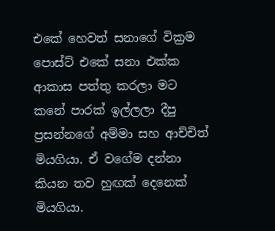එකේ හෙවත් සනාගේ වික්‍රම පොස්ට් එකේ සනා එක්ක ආකාස පත්තු කරලා මට කනේ පාරක් ඉල්ලලා දීපු ප්‍රසන්නගේ අම්මා සහ ආච්චිත්  මියගියා. ඒ වගේම දන්නා  කියන තව හුඟක් දෙනෙක් මියගියා.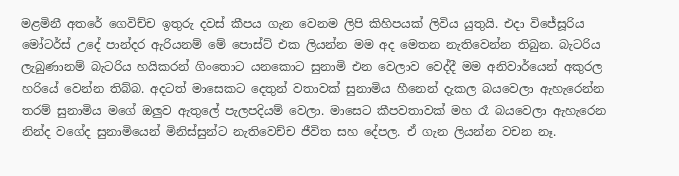මළමිනී අතරේ ගෙවිච්ච ඉතුරු දවස් කීපය ගැන වෙනම ලිපි කිහිපයක් ලිවිය යුතුයි. එදා විජේසූරිය මෝටර්ස් උදේ පාන්දර ඇරියනම් මේ පොස්ට් එක ලියන්න මම අද මෙතන නැතිවෙන්න තිබුන. බැටරිය ලැබුණානම් බැටරිය හයිකරන් ගිංතොට යනකොට සුනාමි එන වෙලාව වෙද්දී මම අනිවාර්යෙන් අකුරල හරියේ වෙන්න තිබ්බ. අදටත් මාසෙකට දෙතුන් වතාවක් සුනාමිය හීනෙන් දැකල බයවෙලා ඇහැරෙන්න තරම් සුනාමිය මගේ ඔලුව ඇතුලේ පැලපදියම් වෙලා. මාසෙට කීපවතාවක් මහ රෑ බයවෙලා ඇහැරෙන නින්ද වගේද සුනාමියෙන් මිනිස්සුන්ට නැතිවෙච්ච ජීවිත සහ දේපල. ඒ ගැන ලියන්න වචන නෑ.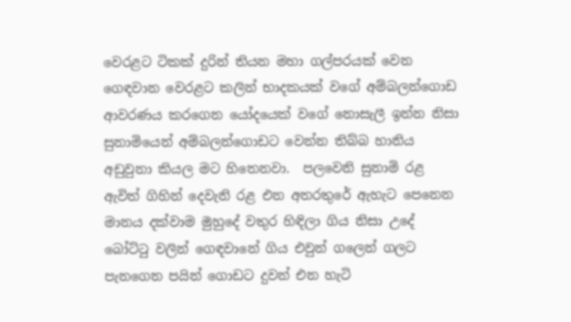වෙරළට ටිකක් දුරින් තියන මහා ගල්පරයක් වෙන ගෙඳවාන වෙරළට කලින් භාදකයක් වගේ අම්බලන්ගොඩ ආවරණය කරගෙන යෝදයෙක් වගේ නොසැලී ඉන්න නිසා සුනාමියෙන් අම්බලන්ගොඩට වෙන්න තිබ්බ හානිය අඩුවුනා කියල මට හිතෙනවා.  පලවෙනි සුනාමි රළ  ඇවිත් ගිහින් දෙවැනි රළ එන අතරතුරේ ඇහැට පෙනෙන මානය දක්වාම මුහුදේ වතුර හිඳිලා ගිය නිසා උදේ බෝට්ටු වලින් ගෙඳවානේ ගිය එවුන් ගලෙන් ගලට පැනගෙන පයින් ගොඩට දුවන් එන හැටි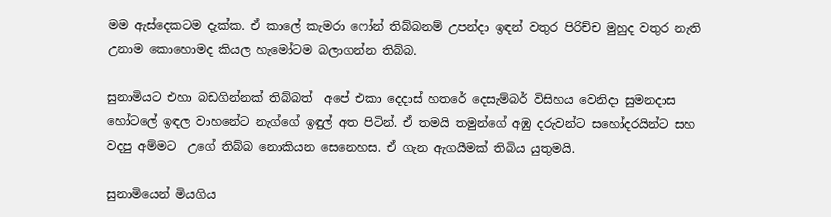මම ඇස්දෙකටම දැක්ක. ඒ කාලේ කැමරා ෆෝන් තිබ්බනම් උපන්දා ඉඳන් වතුර පිරිච්ච මුහුද වතුර නැති උනාම කොහොමද කියල හැමෝටම බලාගන්න තිබ්බ.

සුනාමියට එහා බඩගින්නක් තිබ්බත්  අපේ එකා දෙදාස් හතරේ දෙසැම්බර් විසිහය වෙනිදා සුමනදාස හෝටලේ ඉඳල වාහනේට නැග්ගේ ඉඳුල් අත පිටින්. ඒ තමයි තමුන්ගේ අඹු දරුවන්ට සහෝදරයින්ට සහ වදපු අම්මට  උගේ තිබ්බ නොකියන සෙනෙහස. ඒ ගැන ඇගයීමක් තිබිය යුතුමයි.

සුනාමියෙන් මියගිය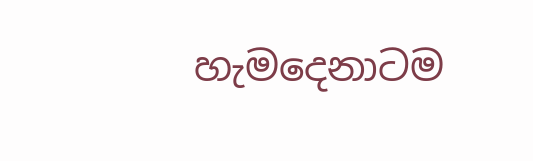හැමදෙනාටම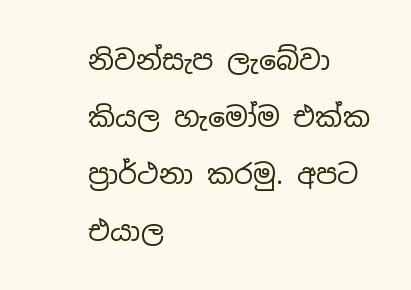නිවන්සැප ලැබේවා කියල හැමෝම එක්ක ප්‍රාර්ථනා කරමු. අපට එයාල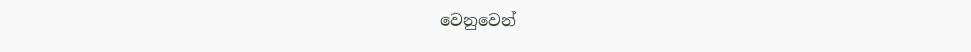වෙනුවෙන්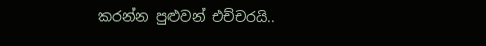කරන්න පුළුවන් එච්චරයි..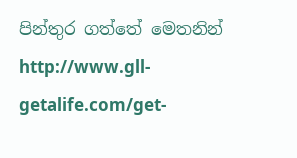පින්තුර ගත්තේ මෙතනින්
http://www.gll-getalife.com/get-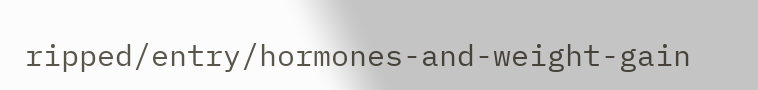ripped/entry/hormones-and-weight-gain